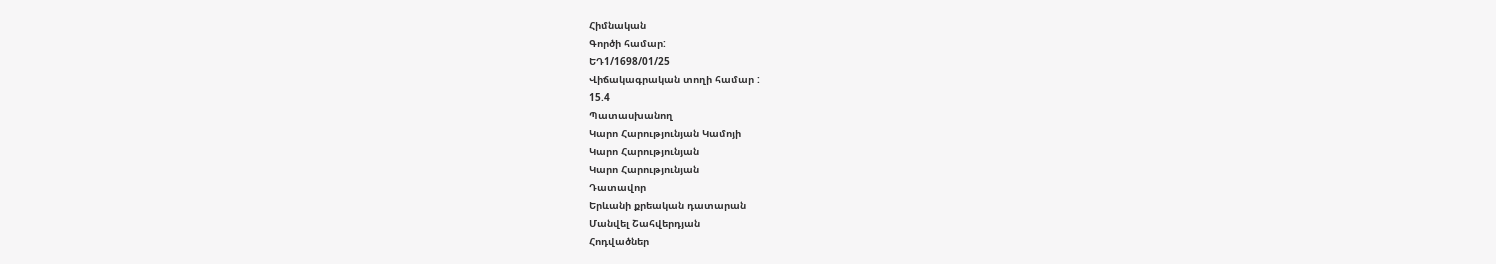Հիմնական
Գործի համար:
ԵԴ1/1698/01/25
Վիճակագրական տողի համար :
15.4
Պատասխանող
Կարո Հարությունյան Կամոյի
Կարո Հարությունյան
Կարո Հարությունյան
Դատավոր
Երևանի քրեական դատարան
Մանվել Շահվերդյան
Հոդվածներ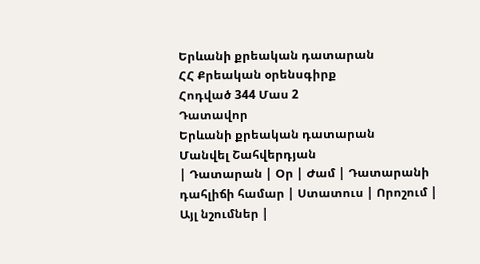Երևանի քրեական դատարան
ՀՀ Քրեական օրենսգիրք
Հոդված 344 Մաս 2
Դատավոր
Երևանի քրեական դատարան
Մանվել Շահվերդյան
| Դատարան | Օր | Ժամ | Դատարանի դահլիճի համար | Ստատուս | Որոշում | Այլ նշումներ |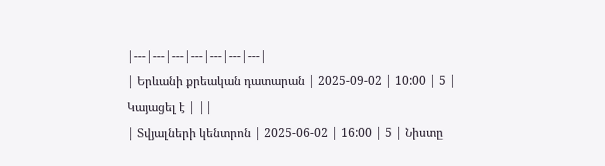|---|---|---|---|---|---|---|
| Երևանի քրեական դատարան | 2025-09-02 | 10:00 | 5 | Կայացել է | ||
| Տվյալների կենտրոն | 2025-06-02 | 16:00 | 5 | Նիստը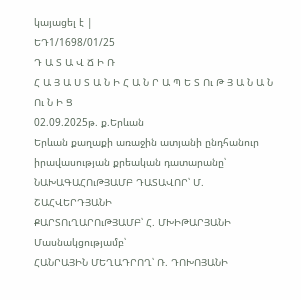կայացել է |
ԵԴ1/1698/01/25
Դ Ա Տ Ա Վ Ճ Ի Ռ
Հ Ա Յ Ա Ս Տ Ա Ն Ի Հ Ա Ն Ր Ա Պ Ե Տ Ու Թ Յ Ա Ն Ա Ն Ու Ն Ի Ց
02.09.2025թ. ք.Երևան
Երևան քաղաքի առաջին ատյանի ընդհանուր իրավասության քրեական դատարանը՝
ՆԱԽԱԳԱՀՈւԹՅԱՄԲ ԴԱՏԱՎՈՐ՝ Մ. ՇԱՀՎԵՐԴՅԱՆԻ
ՔԱՐՏՈւՂԱՐՈւԹՅԱՄԲ՝ Հ. ՄԽԻԹԱՐՅԱՆԻ
Մասնակցությամբ՝
ՀԱՆՐԱՅԻՆ ՄԵՂԱԴՐՈՂ՝ Ռ. ԴՈԽՈՅԱՆԻ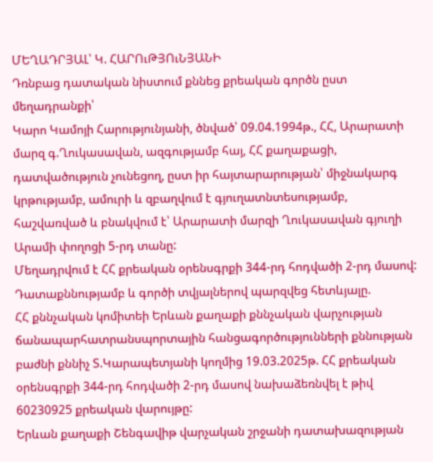ՄԵՂԱԴՐՅԱԼ՝ Կ. ՀԱՐՈւԹՅՈւՆՅԱՆԻ
Դռնբաց դատական նիստում քննեց քրեական գործն ըստ մեղադրանքի՝
Կարո Կամոյի Հարությունյանի, ծնված՝ 09.04.1994թ., ՀՀ, Արարատի մարզ գ.Ղուկասավան, ազգությամբ հայ, ՀՀ քաղաքացի, դատվածություն չունեցող, ըստ իր հայտարարության՝ միջնակարգ կրթությամբ, ամուրի և զբաղվում է գյուղատնտեսությամբ, հաշվառված և բնակվում է՝ Արարատի մարզի Ղուկասավան գյուղի Արամի փողոցի 5-րդ տանը:
Մեղադրվում է ՀՀ քրեական օրենսգրքի 344-րդ հոդվածի 2-րդ մասով:
Դատաքննությամբ և գործի տվյալներով պարզվեց հետևյալը.
ՀՀ քննչական կոմիտեի Երևան քաղաքի քննչական վարչության ճանապարհատրանսպորտային հանցագործությունների քննության բաժնի քննիչ Տ.Կարապետյանի կողմից 19.03.2025թ. ՀՀ քրեական օրենսգրքի 344-րդ հոդվածի 2-րդ մասով նախաձեռնվել է թիվ 60230925 քրեական վարույթը:
Երևան քաղաքի Շենգավիթ վարչական շրջանի դատախազության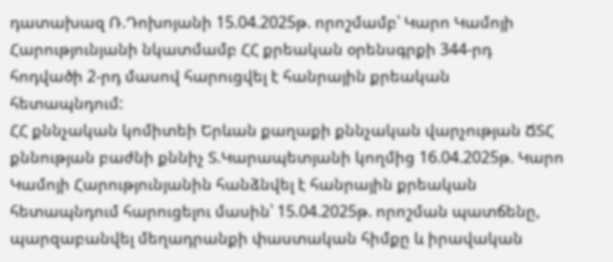դատախազ Ռ.Դոխոյանի 15.04.2025թ. որոշմամբ՝ Կարո Կամոյի Հարությունյանի նկատմամբ ՀՀ քրեական օրենսգրքի 344-րդ հոդվածի 2-րդ մասով հարուցվել է հանրային քրեական հետապնդում:
ՀՀ քննչական կոմիտեի Երևան քաղաքի քննչական վարչության ՃՏՀ քննության բաժնի քննիչ Տ.Կարապետյանի կողմից 16.04.2025թ. Կարո Կամոյի Հարությունյանին հանձնվել է հանրային քրեական հետապնդում հարուցելու մասին՝ 15.04.2025թ. որոշման պատճենը, պարզաբանվել մեղադրանքի փաստական հիմքը և իրավական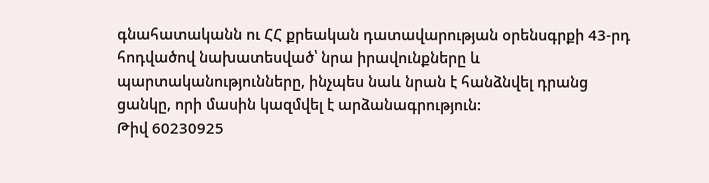գնահատականն ու ՀՀ քրեական դատավարության օրենսգրքի 43-րդ հոդվածով նախատեսված՝ նրա իրավունքները և պարտականությունները, ինչպես նաև նրան է հանձնվել դրանց ցանկը, որի մասին կազմվել է արձանագրություն:
Թիվ 60230925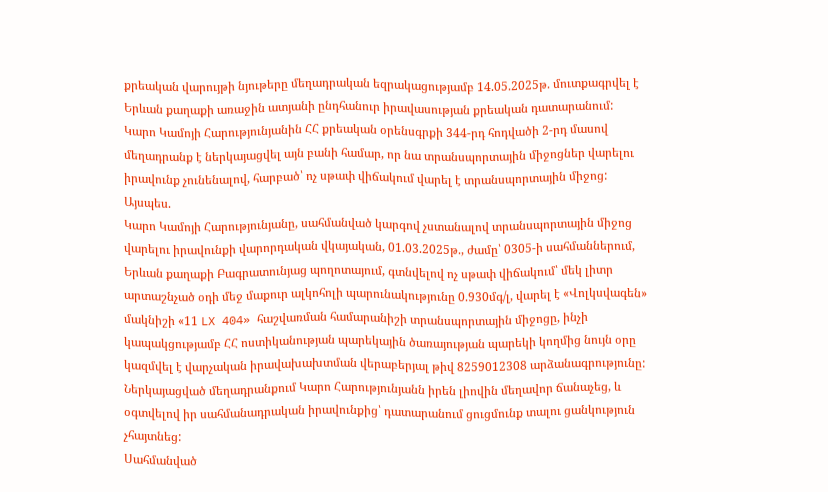քրեական վարույթի նյութերը մեղադրական եզրակացությամբ 14.05.2025թ. մուտքագրվել է Երևան քաղաքի առաջին ատյանի ընդհանուր իրավասության քրեական դատարանում:
Կարո Կամոյի Հարությունյանին ՀՀ քրեական օրենսգրքի 344-րդ հոդվածի 2-րդ մասով մեղադրանք է ներկայացվել այն բանի համար, որ նա տրանսպորտային միջոցներ վարելու իրավունք չունենալով, հարբած՝ ոչ սթափ վիճակում վարել է տրանսպորտային միջոց:
Այսպես.
Կարո Կամոյի Հարությունյանը, սահմանված կարգով չստանալով տրանսպորտային միջոց վարելու իրավունքի վարորդական վկայական, 01.03.2025թ., ժամը՝ 0305-ի սահմաններում, Երևան քաղաքի Բագրատունյաց պողոտայում, գտնվելով ոչ սթափ վիճակում՝ մեկ լիտր արտաշնչած օդի մեջ մաքուր ալկոհոլի պարունակությունը 0.930մգ/լ, վարել է «Վոլկսվագեն» մակնիշի «11 LX 404» հաշվառման համարանիշի տրանսպորտային միջոցը, ինչի կապակցությամբ ՀՀ ոստիկանության պարեկային ծառայության պարեկի կողմից նույն օրը կազմվել է վարչական իրավախախտման վերաբերյալ թիվ 8259012308 արձանագրությունը:
Ներկայացված մեղադրանքում Կարո Հարությունյանն իրեն լիովին մեղավոր ճանաչեց, և օգտվելով իր սահմանադրական իրավունքից՝ դատարանում ցուցմունք տալու ցանկություն չհայտնեց:
Սահմանված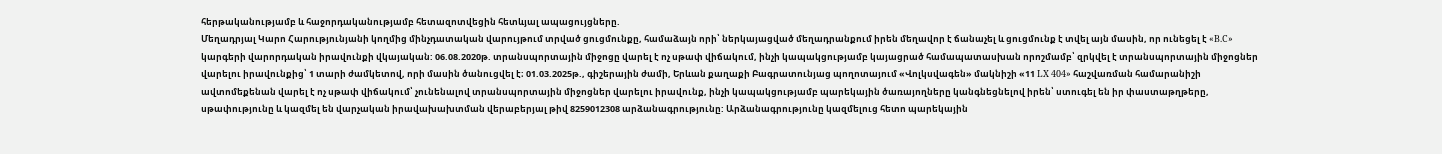հերթականությամբ և հաջորդականությամբ հետազոտվեցին հետևյալ ապացույցները.
Մեղադրյալ Կարո Հարությունյանի կողմից մինչդատական վարույթում տրված ցուցմունքը, համաձայն որի՝ ներկայացված մեղադրանքում իրեն մեղավոր է ճանաչել և ցուցմունք է տվել այն մասին, որ ունեցել է «B.C» կարգերի վարորդական իրավունքի վկայական: 06.08.2020թ. տրանսպորտային միջոցը վարել է ոչ սթափ վիճակում, ինչի կապակցությամբ կայացրած համապատասխան որոշմամբ՝ զրկվել է տրանսպորտային միջոցներ վարելու իրավունքից՝ 1 տարի ժամկետով, որի մասին ծանուցվել է։ 01.03.2025թ., գիշերային ժամի, Երևան քաղաքի Բագրատունյաց պողոտայում «Վոլկսվագեն» մակնիշի «11 LX 404» հաշվառման համարանիշի ավտոմեքենան վարել է ոչ սթափ վիճակում՝ չունենալով տրանսպորտային միջոցներ վարելու իրավունք, ինչի կապակցությամբ պարեկային ծառայողները կանգնեցնելով իրեն՝ ստուգել են իր փաստաթղթերը, սթափությունը և կազմել են վարչական իրավախախտման վերաբերյալ թիվ 8259012308 արձանագրությունը: Արձանագրությունը կազմելուց հետո պարեկային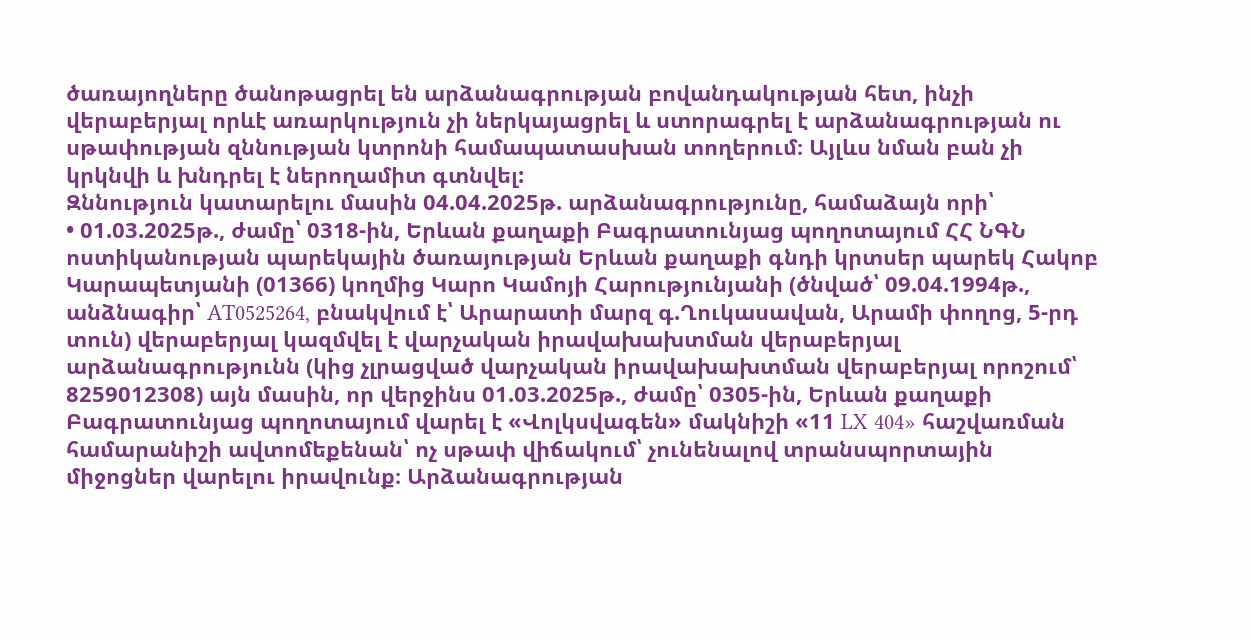ծառայողները ծանոթացրել են արձանագրության բովանդակության հետ, ինչի վերաբերյալ որևէ առարկություն չի ներկայացրել և ստորագրել է արձանագրության ու սթափության զննության կտրոնի համապատասխան տողերում։ Այլևս նման բան չի կրկնվի և խնդրել է ներողամիտ գտնվել:
Զննություն կատարելու մասին 04.04.2025թ. արձանագրությունը, համաձայն որի՝
• 01.03.2025թ., ժամը՝ 0318-ին, Երևան քաղաքի Բագրատունյաց պողոտայում ՀՀ ՆԳՆ ոստիկանության պարեկային ծառայության Երևան քաղաքի գնդի կրտսեր պարեկ Հակոբ Կարապետյանի (01366) կողմից Կարո Կամոյի Հարությունյանի (ծնված՝ 09.04.1994թ., անձնագիր՝ AT0525264, բնակվում է՝ Արարատի մարզ գ.Ղուկասավան, Արամի փողոց, 5-րդ տուն) վերաբերյալ կազմվել է վարչական իրավախախտման վերաբերյալ արձանագրությունն (կից չլրացված վարչական իրավախախտման վերաբերյալ որոշում՝ 8259012308) այն մասին, որ վերջինս 01.03.2025թ., ժամը՝ 0305-ին, Երևան քաղաքի Բագրատունյաց պողոտայում վարել է «Վոլկսվագեն» մակնիշի «11 LX 404» հաշվառման համարանիշի ավտոմեքենան՝ ոչ սթափ վիճակում՝ չունենալով տրանսպորտային միջոցներ վարելու իրավունք։ Արձանագրության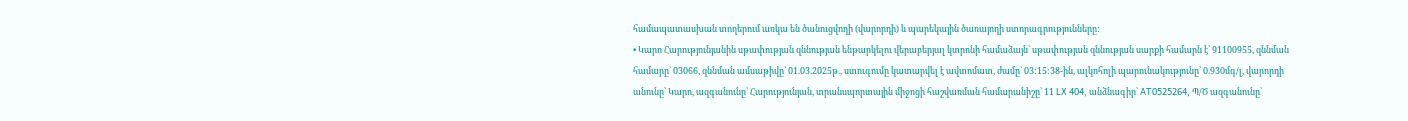համապատասխան տողերում առկա են ծանուցվողի (վարորդի) և պարեկային ծառայողի ստորագրությունները:
• Կարո Հարությունյանին սթափության զննության ենթարկելու վերաբերյալ կտրոնի համաձայն՝ սթափության զննության սարքի համարն է՝ 91100955, զննման համարը` 03066, զննման ամսաթիվը` 01.03.2025թ., ստուգումը կատարվել է ավտոմատ, ժամը՝ 03:15:38-ին, ալկոհոլի պարունակությունը՝ 0.930մգ/լ, վարորդի անունը՝ Կարո, ազգանունը՝ Հարությունյան, տրանսպորտային միջոցի հաշվառման համարանիշը՝ 11 LX 404, անձնագիր՝ AT0525264, Պ/Ծ ազգանունը՝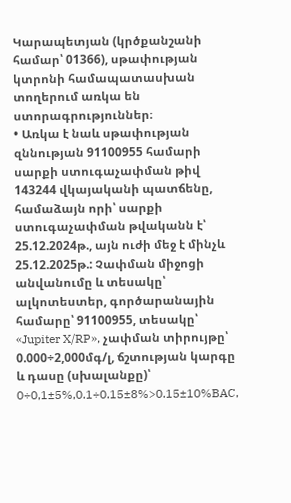Կարապետյան (կրծքանշանի համար՝ 01366), սթափության կտրոնի համապատասխան տողերում առկա են ստորագրություններ։
• Առկա է նաև սթափության զննության 91100955 համարի սարքի ստուգաչափման թիվ 143244 վկայականի պատճենը, համաձայն որի՝ սարքի ստուգաչափման թվականն է՝ 25.12.2024թ., այն ուժի մեջ է մինչև 25.12.2025թ.: Չափման միջոցի անվանումը և տեսակը՝ ալկոտեստեր, գործարանային համարը՝ 91100955, տեսակը՝ «Jupiter X/RP», չափման տիրույթը՝ 0.000÷2,000մգ/լ, ճշտության կարգը և դասը (սխալանքը)՝ 0÷0,1±5%,0.1÷0.15±8%>0.15±10%BAC,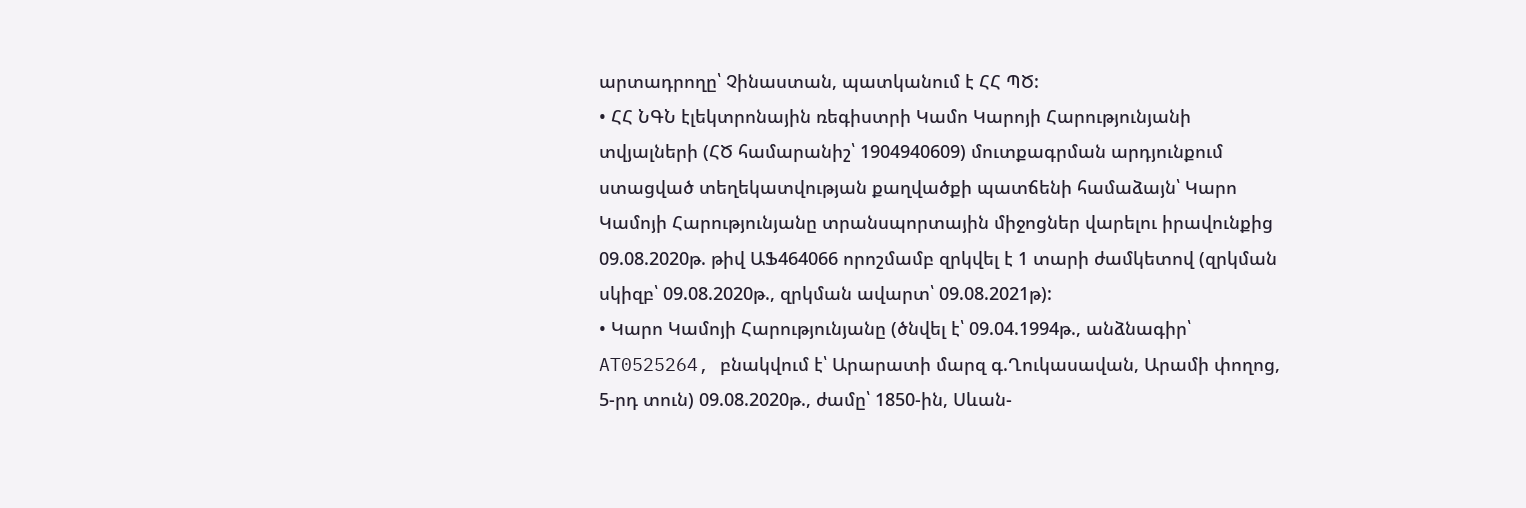արտադրողը՝ Չինաստան, պատկանում է ՀՀ ՊԾ:
• ՀՀ ՆԳՆ էլեկտրոնային ռեգիստրի Կամո Կարոյի Հարությունյանի տվյալների (ՀԾ համարանիշ՝ 1904940609) մուտքագրման արդյունքում ստացված տեղեկատվության քաղվածքի պատճենի համաձայն՝ Կարո Կամոյի Հարությունյանը տրանսպորտային միջոցներ վարելու իրավունքից 09.08.2020թ. թիվ ԱՖ464066 որոշմամբ զրկվել է 1 տարի ժամկետով (զրկման սկիզբ՝ 09.08.2020թ., զրկման ավարտ՝ 09.08.2021թ):
• Կարո Կամոյի Հարությունյանը (ծնվել է՝ 09.04.1994թ., անձնագիր՝ AT0525264, բնակվում է՝ Արարատի մարզ գ.Ղուկասավան, Արամի փողոց, 5-րդ տուն) 09.08.2020թ., ժամը՝ 1850-ին, Սևան-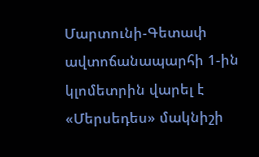Մարտունի-Գետափ ավտոճանապարհի 1-ին կլոմետրին վարել է «Մերսեդես» մակնիշի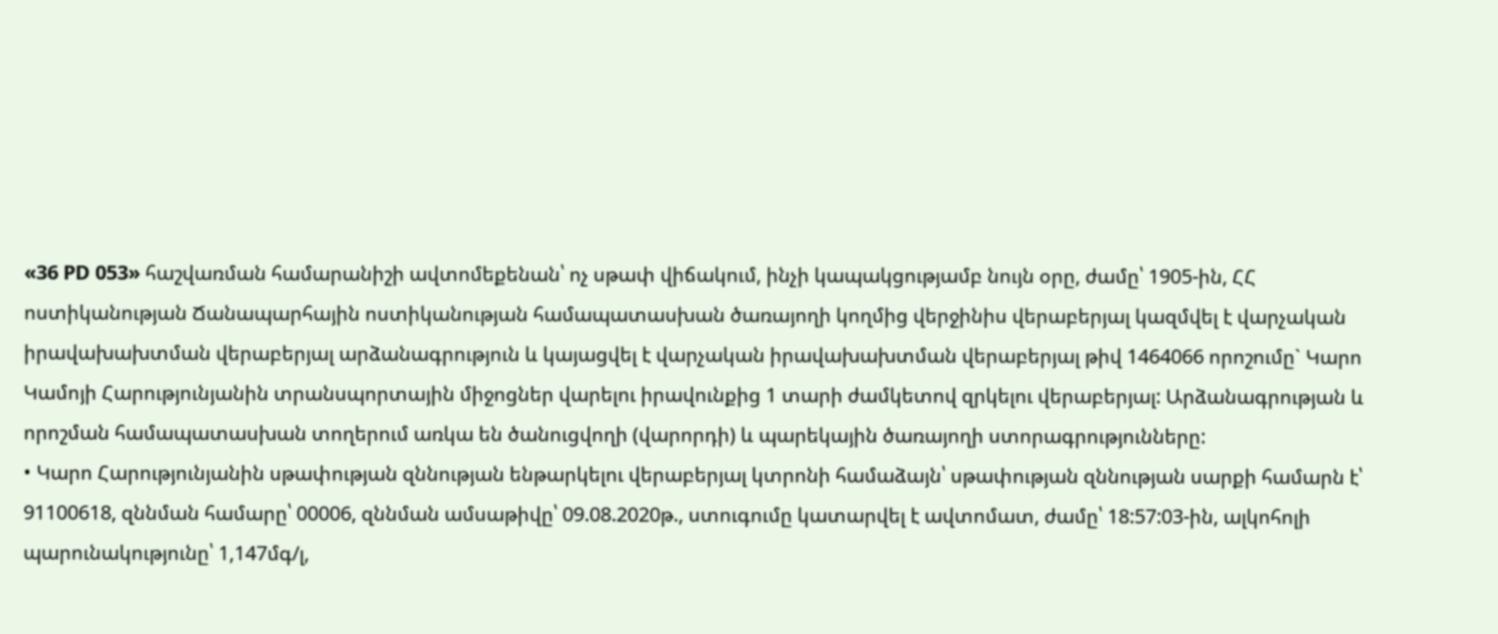«36 PD 053» հաշվառման համարանիշի ավտոմեքենան՝ ոչ սթափ վիճակում, ինչի կապակցությամբ նույն օրը, ժամը՝ 1905-ին, ՀՀ ոստիկանության Ճանապարհային ոստիկանության համապատասխան ծառայողի կողմից վերջինիս վերաբերյալ կազմվել է վարչական իրավախախտման վերաբերյալ արձանագրություն և կայացվել է վարչական իրավախախտման վերաբերյալ թիվ 1464066 որոշումը` Կարո Կամոյի Հարությունյանին տրանսպորտային միջոցներ վարելու իրավունքից 1 տարի ժամկետով զրկելու վերաբերյալ: Արձանագրության և որոշման համապատասխան տողերում առկա են ծանուցվողի (վարորդի) և պարեկային ծառայողի ստորագրությունները:
• Կարո Հարությունյանին սթափության զննության ենթարկելու վերաբերյալ կտրոնի համաձայն՝ սթափության զննության սարքի համարն է՝ 91100618, զննման համարը՝ 00006, զննման ամսաթիվը՝ 09.08.2020թ., ստուգումը կատարվել է ավտոմատ, ժամը՝ 18:57:03-ին, ալկոհոլի պարունակությունը՝ 1,147մգ/լ,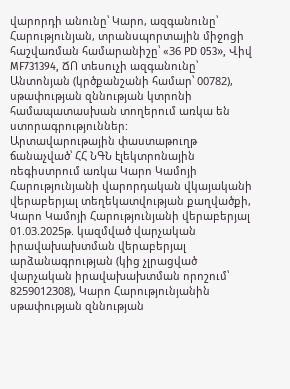վարորդի անունը՝ Կարո, ազգանունը՝ Հարությունյան, տրանսպորտային միջոցի հաշվառման համարանիշը՝ «36 PD 053», Վիվ MF731394, ՃՈ տեսուչի ազգանունը՝ Անտոնյան (կրծքանշանի համար՝ 00782), սթափության զննության կտրոնի համապատասխան տողերում առկա են ստորագրություններ:
Արտավարութային փաստաթուղթ ճանաչված՝ ՀՀ ՆԳՆ էլեկտրոնային ռեգիստրում առկա Կարո Կամոյի Հարությունյանի վարորդական վկայականի վերաբերյալ տեղեկատվության քաղվածքի, Կարո Կամոյի Հարությունյանի վերաբերյալ 01.03.2025թ. կազմված վարչական իրավախախտման վերաբերյալ արձանագրության (կից չլրացված վարչական իրավախախտման որոշում՝ 8259012308), Կարո Հարությունյանին սթափության զննության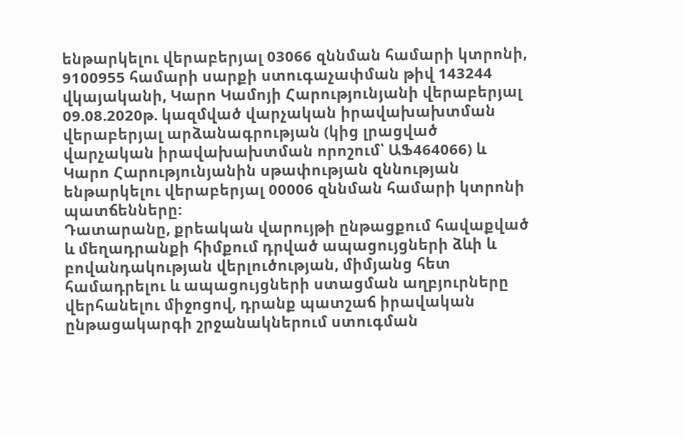ենթարկելու վերաբերյալ 03066 զննման համարի կտրոնի, 9100955 համարի սարքի ստուգաչափման թիվ 143244 վկայականի, Կարո Կամոյի Հարությունյանի վերաբերյալ 09.08.2020թ. կազմված վարչական իրավախախտման վերաբերյալ արձանագրության (կից լրացված վարչական իրավախախտման որոշում՝ ԱՖ464066) և Կարո Հարությունյանին սթափության զննության ենթարկելու վերաբերյալ 00006 զննման համարի կտրոնի պատճենները:
Դատարանը, քրեական վարույթի ընթացքում հավաքված և մեղադրանքի հիմքում դրված ապացույցների ձևի և բովանդակության վերլուծության, միմյանց հետ համադրելու և ապացույցների ստացման աղբյուրները վերհանելու միջոցով, դրանք պատշաճ իրավական ընթացակարգի շրջանակներում ստուգման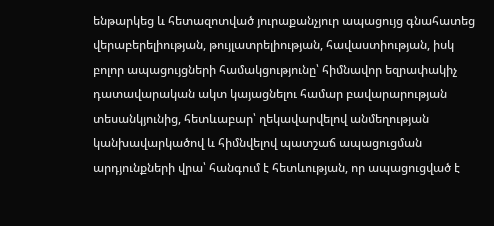ենթարկեց և հետազոտված յուրաքանչյուր ապացույց գնահատեց վերաբերելիության, թույլատրելիության, հավաստիության, իսկ բոլոր ապացույցների համակցությունը՝ հիմնավոր եզրափակիչ դատավարական ակտ կայացնելու համար բավարարության տեսանկյունից, հետևաբար՝ ղեկավարվելով անմեղության կանխավարկածով և հիմնվելով պատշաճ ապացուցման արդյունքների վրա՝ հանգում է հետևության, որ ապացուցված է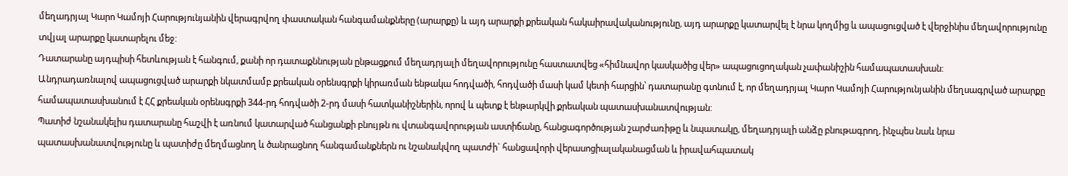մեղադրյալ Կարո Կամոյի Հարությունյանին վերագրվող փաստական հանգամանքները (արարքը) և այդ արարքի քրեական հակաիրավականությունը, այդ արարքը կատարվել է նրա կողմից և ապացուցված է վերջինիս մեղավորությունը տվյալ արարքը կատարելու մեջ:
Դատարանը այդպիսի հետևության է հանգում, քանի որ դատաքննության ընթացքում մեղադրյալի մեղավորությունը հաստատվեց «հիմնավոր կասկածից վեր» ապացուցողական չափանիշին համապատասխան:
Անդրադառնալով ապացուցված արարքի նկատմամբ քրեական օրենսգրքի կիրառման ենթակա հոդվածի, հոդվածի մասի կամ կետի հարցին՝ դատարանը գտնում է, որ մեղադրյալ Կարո Կամոյի Հարությունյանին մեղսագրված արարքը համապատասխանում է ՀՀ քրեական օրենսգրքի 344-րդ հոդվածի 2-րդ մասի հատկանիշներին, որով և պետք է ենթարկվի քրեական պատասխանատվության:
Պատիժ նշանակելիս դատարանը հաշվի է առնում կատարված հանցանքի բնույթն ու վտանգավորության աստիճանը, հանցագործության շարժառիթը և նպատակը, մեղադրյալի անձը բնութագրող, ինչպես նաև նրա պատասխանատվությունը և պատիժը մեղմացնող և ծանրացնող հանգամանքներն ու նշանակվող պատժի` հանցավորի վերասոցիալականացման և իրավահպատակ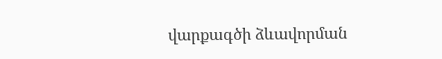վարքագծի ձևավորման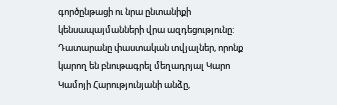գործընթացի ու նրա ընտանիքի կենսապայմանների վրա ազդեցությունը:
Դատարանը փաստական տվյալներ, որոնք կարող են բնութագրել մեղադրյալ Կարո Կամոյի Հարությունյանի անձը,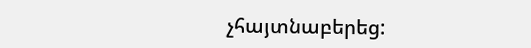չհայտնաբերեց: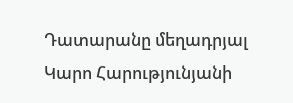Դատարանը մեղադրյալ Կարո Հարությունյանի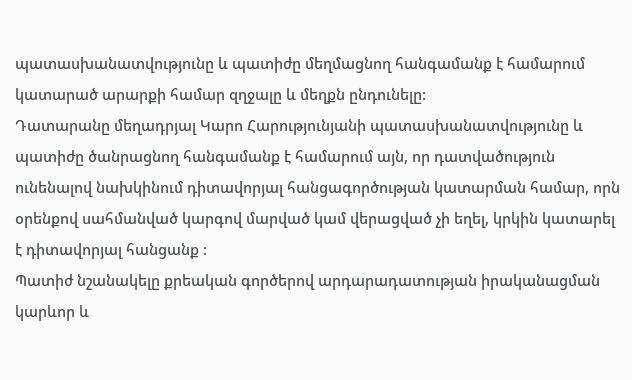պատասխանատվությունը և պատիժը մեղմացնող հանգամանք է համարում կատարած արարքի համար զղջալը և մեղքն ընդունելը:
Դատարանը մեղադրյալ Կարո Հարությունյանի պատասխանատվությունը և պատիժը ծանրացնող հանգամանք է համարում այն, որ դատվածություն ունենալով նախկինում դիտավորյալ հանցագործության կատարման համար, որն օրենքով սահմանված կարգով մարված կամ վերացված չի եղել, կրկին կատարել է դիտավորյալ հանցանք :
Պատիժ նշանակելը քրեական գործերով արդարադատության իրականացման կարևոր և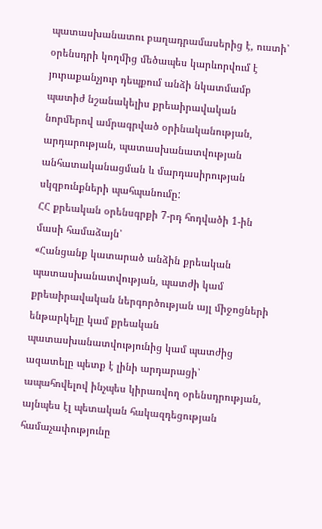պատասխանատու բաղադրամասերից է, ուստի՝ օրենսդրի կողմից մեծապես կարևորվում է յուրաքանչյուր դեպքում անձի նկատմամբ պատիժ նշանակելիս քրեաիրավական նորմերով ամրագրված օրինականության, արդարության, պատասխանատվության անհատականացման և մարդասիրության սկզբունքների պահպանումը:
ՀՀ քրեական օրենսգրքի 7-րդ հոդվածի 1-ին մասի համաձայն՝
«Հանցանք կատարած անձին քրեական պատասխանատվության, պատժի կամ քրեաիրավական ներգործության այլ միջոցների ենթարկելը կամ քրեական պատասխանատվությունից կամ պատժից ազատելը պետք է լինի արդարացի՝ ապահովելով ինչպես կիրառվող օրենսդրության, այնպես էլ պետական հակազդեցության համաչափությունը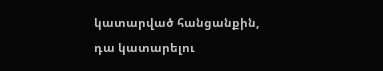կատարված հանցանքին, դա կատարելու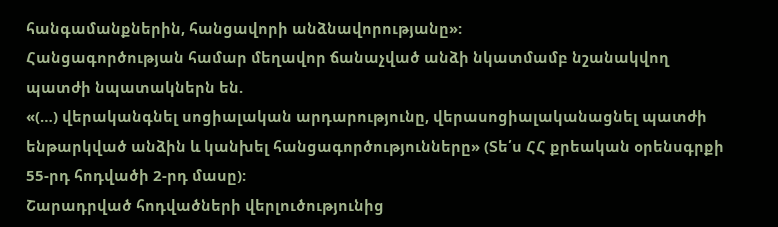հանգամանքներին, հանցավորի անձնավորությանը»:
Հանցագործության համար մեղավոր ճանաչված անձի նկատմամբ նշանակվող պատժի նպատակներն են.
«(…) վերականգնել սոցիալական արդարությունը, վերասոցիալականացնել պատժի ենթարկված անձին և կանխել հանցագործությունները» (Տե՛ս ՀՀ քրեական օրենսգրքի 55-րդ հոդվածի 2-րդ մասը):
Շարադրված հոդվածների վերլուծությունից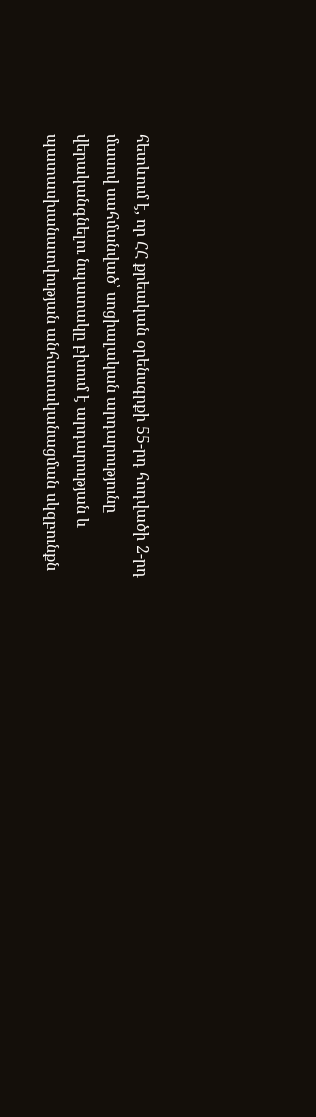հետևում է, որ ՀՀ քրեական օրենսգրքի 55-րդ հոդվածի 2-րդ մասով սահմանված՝ սոցիալական արդարությունը վերականգնելու նպատակը բխում է արդարության և պատասխանատվության անհատականացման սկզբունքն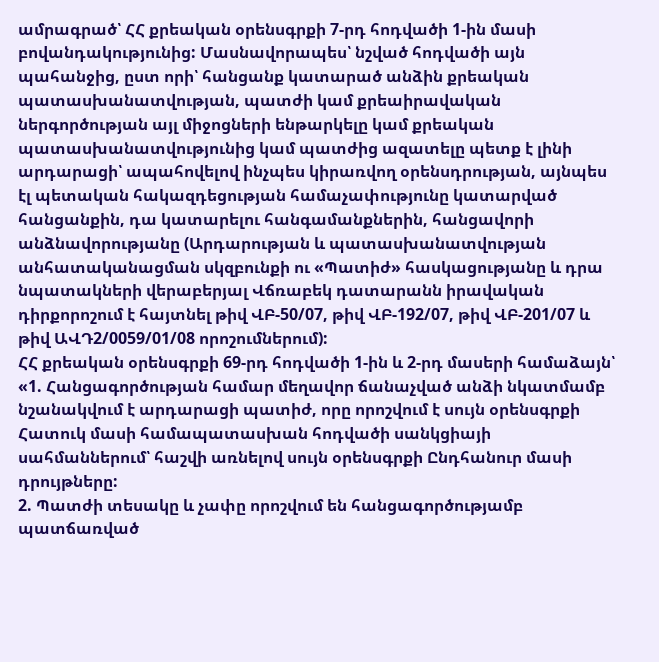ամրագրած՝ ՀՀ քրեական օրենսգրքի 7-րդ հոդվածի 1-ին մասի բովանդակությունից: Մասնավորապես՝ նշված հոդվածի այն պահանջից, ըստ որի՝ հանցանք կատարած անձին քրեական պատասխանատվության, պատժի կամ քրեաիրավական ներգործության այլ միջոցների ենթարկելը կամ քրեական պատասխանատվությունից կամ պատժից ազատելը պետք է լինի արդարացի՝ ապահովելով ինչպես կիրառվող օրենսդրության, այնպես էլ պետական հակազդեցության համաչափությունը կատարված հանցանքին, դա կատարելու հանգամանքներին, հանցավորի անձնավորությանը (Արդարության և պատասխանատվության անհատականացման սկզբունքի ու «Պատիժ» հասկացությանը և դրա նպատակների վերաբերյալ Վճռաբեկ դատարանն իրավական դիրքորոշում է հայտնել թիվ ՎԲ-50/07, թիվ ՎԲ-192/07, թիվ ՎԲ-201/07 և թիվ ԱՎԴ2/0059/01/08 որոշումներում):
ՀՀ քրեական օրենսգրքի 69-րդ հոդվածի 1-ին և 2-րդ մասերի համաձայն՝
«1. Հանցագործության համար մեղավոր ճանաչված անձի նկատմամբ նշանակվում է արդարացի պատիժ, որը որոշվում է սույն օրենսգրքի Հատուկ մասի համապատասխան հոդվածի սանկցիայի սահմաններում՝ հաշվի առնելով սույն օրենսգրքի Ընդհանուր մասի դրույթները:
2. Պատժի տեսակը և չափը որոշվում են հանցագործությամբ պատճառված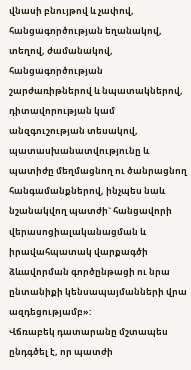վնասի բնույթով և չափով, հանցագործության եղանակով, տեղով, ժամանակով, հանցագործության շարժառիթներով և նպատակներով, դիտավորության կամ անզգուշության տեսակով, պատասխանատվությունը և պատիժը մեղմացնող ու ծանրացնող հանգամանքներով, ինչպես նաև նշանակվող պատժի` հանցավորի վերասոցիալականացման և իրավահպատակ վարքագծի ձևավորման գործընթացի ու նրա ընտանիքի կենսապայմանների վրա ազդեցությամբ»:
Վճռաբեկ դատարանը մշտապես ընդգծել է, որ պատժի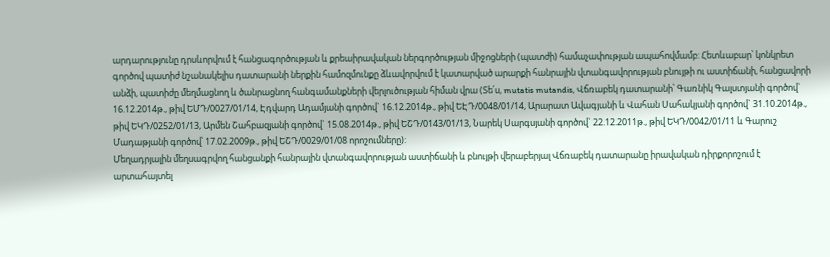արդարությունը դրսևորվում է հանցագործության և քրեաիրավական ներգործության միջոցների (պատժի) համաչափության ապահովմամբ: Հետևաբար՝ կոնկրետ գործով պատիժ նշանակելիս դատարանի ներքին համոզմունքը ձևավորվում է կատարված արարքի հանրային վտանգավորության բնույթի ու աստիճանի, հանցավորի անձի, պատիժը մեղմացնող և ծանրացնող հանգամանքների վերլուծության հիման վրա (Տե՛ս, mutatis mutandis, Վճռաբեկ դատարանի՝ Գառնիկ Գալստյանի գործով` 16.12.2014թ., թիվ ԵՄԴ/0027/01/14, Էդվարդ Ադամյանի գործով` 16.12.2014թ., թիվ ԵԷԴ/0048/01/14, Արարատ Ավագյանի և Վահան Սահակյանի գործով` 31.10.2014թ., թիվ ԵԿԴ/0252/01/13, Արմեն Շահբազյանի գործով` 15.08.2014թ., թիվ ԵՇԴ/0143/01/13, Նարեկ Սարգսյանի գործով` 22.12.2011թ., թիվ ԵԿԴ/0042/01/11 և Գարուշ Մադաթյանի գործով՝ 17.02.2009թ., թիվ ԵՇԴ/0029/01/08 որոշումները):
Մեղադրյալին մեղսագրվող հանցանքի հանրային վտանգավորության աստիճանի և բնույթի վերաբերյալ Վճռաբեկ դատարանը իրավական դիրքորոշում է արտահայտել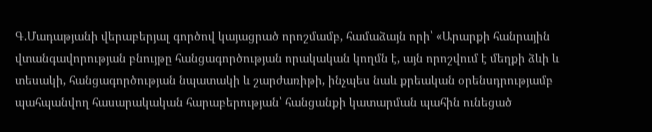Գ.Մադաթյանի վերաբերյալ գործով կայացրած որոշմամբ, համաձայն որի՝ «Արարքի հանրային վտանգավորության բնույթը հանցագործության որակական կողմն է, այն որոշվում է մեղքի ձևի և տեսակի, հանցագործության նպատակի և շարժառիթի, ինչպես նաև քրեական օրենսդրությամբ պահպանվող հասարակական հարաբերության՝ հանցանքի կատարման պահին ունեցած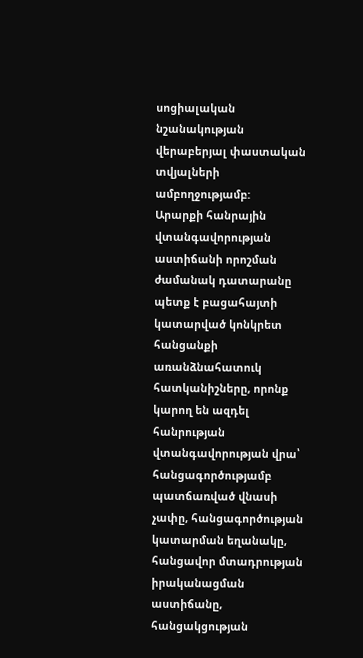սոցիալական նշանակության վերաբերյալ փաստական տվյալների ամբողջությամբ:
Արարքի հանրային վտանգավորության աստիճանի որոշման ժամանակ դատարանը պետք է բացահայտի կատարված կոնկրետ հանցանքի առանձնահատուկ հատկանիշները, որոնք կարող են ազդել հանրության վտանգավորության վրա՝ հանցագործությամբ պատճառված վնասի չափը, հանցագործության կատարման եղանակը, հանցավոր մտադրության իրականացման աստիճանը, հանցակցության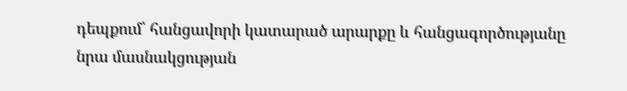դեպքում՝ հանցավորի կատարած արարքը և հանցագործությանը նրա մասնակցության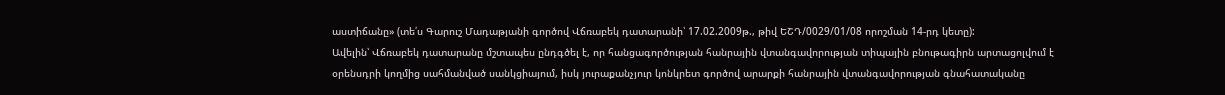աստիճանը» (տե՛ս Գարուշ Մադաթյանի գործով Վճռաբեկ դատարանի՝ 17.02.2009թ., թիվ ԵՇԴ/0029/01/08 որոշման 14-րդ կետը):
Ավելին՝ Վճռաբեկ դատարանը մշտապես ընդգծել է, որ հանցագործության հանրային վտանգավորության տիպային բնութագիրն արտացոլվում է օրենսդրի կողմից սահմանված սանկցիայում, իսկ յուրաքանչյուր կոնկրետ գործով արարքի հանրային վտանգավորության գնահատականը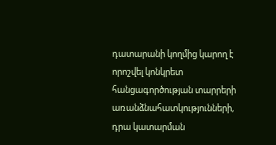դատարանի կողմից կարող է որոշվել կոնկրետ հանցագործության տարրերի առանձնահատկությունների, դրա կատարման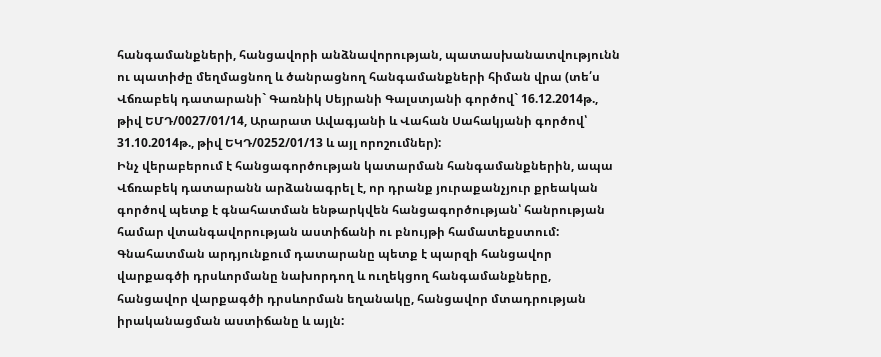հանգամանքների, հանցավորի անձնավորության, պատասխանատվությունն ու պատիժը մեղմացնող և ծանրացնող հանգամանքների հիման վրա (տե՛ս Վճռաբեկ դատարանի` Գառնիկ Սեյրանի Գալստյանի գործով` 16.12.2014թ., թիվ ԵՄԴ/0027/01/14, Արարատ Ավագյանի և Վահան Սահակյանի գործով՝ 31.10.2014թ., թիվ ԵԿԴ/0252/01/13 և այլ որոշումներ):
Ինչ վերաբերում է հանցագործության կատարման հանգամանքներին, ապա Վճռաբեկ դատարանն արձանագրել է, որ դրանք յուրաքանչյուր քրեական գործով պետք է գնահատման ենթարկվեն հանցագործության՝ հանրության համար վտանգավորության աստիճանի ու բնույթի համատեքստում: Գնահատման արդյունքում դատարանը պետք է պարզի հանցավոր վարքագծի դրսևորմանը նախորդող և ուղեկցող հանգամանքները, հանցավոր վարքագծի դրսևորման եղանակը, հանցավոր մտադրության իրականացման աստիճանը և այլն: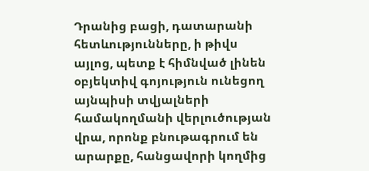Դրանից բացի, դատարանի հետևությունները, ի թիվս այլոց, պետք է հիմնված լինեն օբյեկտիվ գոյություն ունեցող այնպիսի տվյալների համակողմանի վերլուծության վրա, որոնք բնութագրում են արարքը, հանցավորի կողմից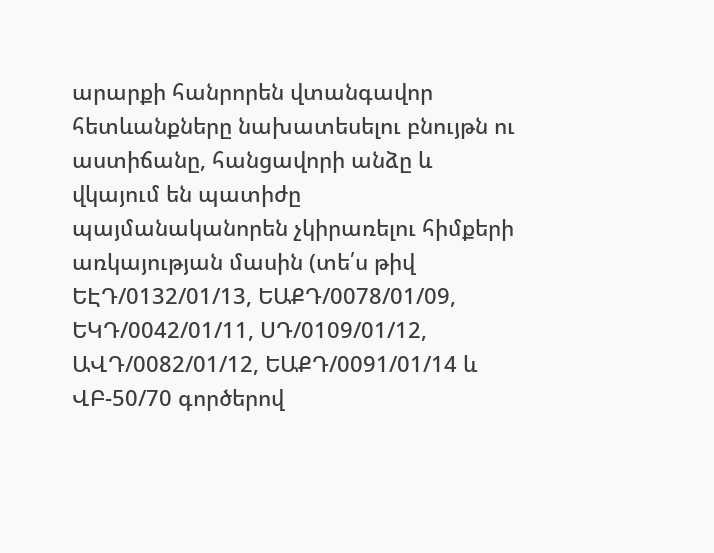արարքի հանրորեն վտանգավոր հետևանքները նախատեսելու բնույթն ու աստիճանը, հանցավորի անձը և վկայում են պատիժը պայմանականորեն չկիրառելու հիմքերի առկայության մասին (տե՛ս թիվ ԵԷԴ/0132/01/13, ԵԱՔԴ/0078/01/09, ԵԿԴ/0042/01/11, ՍԴ/0109/01/12, ԱՎԴ/0082/01/12, ԵԱՔԴ/0091/01/14 և ՎԲ-50/70 գործերով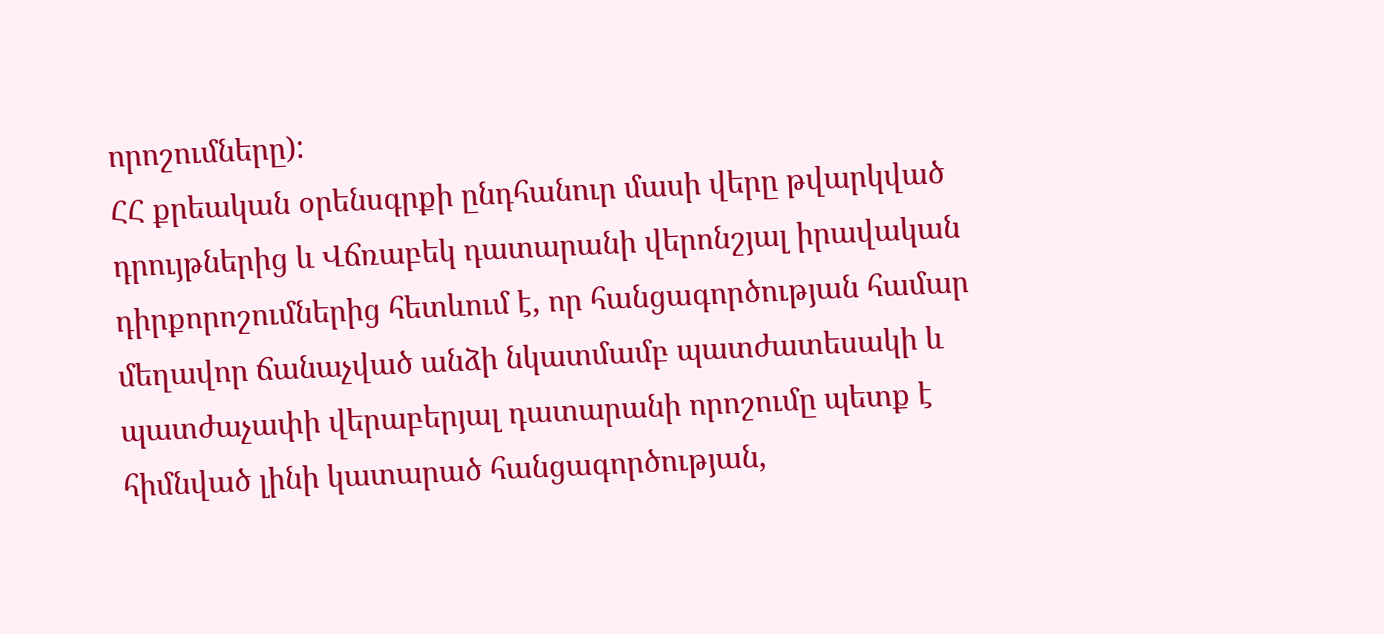որոշումները):
ՀՀ քրեական օրենսգրքի ընդհանուր մասի վերը թվարկված դրույթներից և Վճռաբեկ դատարանի վերոնշյալ իրավական դիրքորոշումներից հետևում է, որ հանցագործության համար մեղավոր ճանաչված անձի նկատմամբ պատժատեսակի և պատժաչափի վերաբերյալ դատարանի որոշումը պետք է հիմնված լինի կատարած հանցագործության,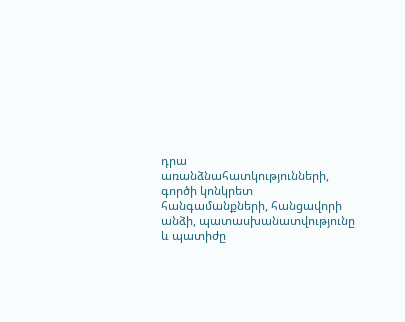դրա առանձնահատկությունների, գործի կոնկրետ հանգամանքների, հանցավորի անձի, պատասխանատվությունը և պատիժը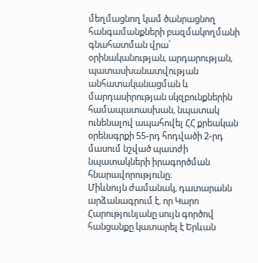մեղմացնող կամ ծանրացնող հանգամանքների բազմակողմանի գնահատման վրա՝ օրինականության, արդարության, պատասխանատվության անհատականացման և մարդասիրության սկզբունքներին համապատասխան, նպատակ ունենալով ապահովել ՀՀ քրեական օրենսգրքի 55-րդ հոդվածի 2-րդ մասում նշված պատժի նպատակների իրագործման հնարավորությունը:
Միևնույն ժամանակ, դատարանն արձանագրում է, որ Կարո Հարությունյանը սույն գործով հանցանքը կատարել է Երևան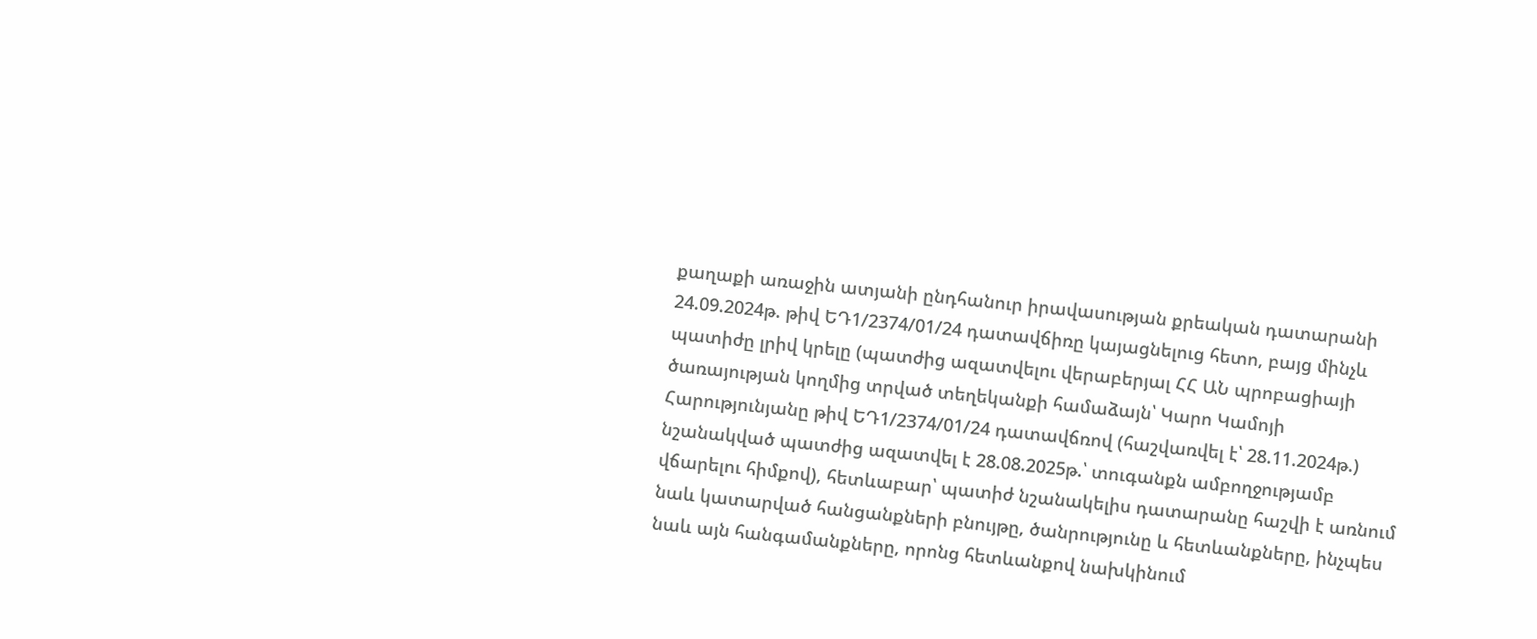քաղաքի առաջին ատյանի ընդհանուր իրավասության քրեական դատարանի 24.09.2024թ. թիվ ԵԴ1/2374/01/24 դատավճիռը կայացնելուց հետո, բայց մինչև պատիժը լրիվ կրելը (պատժից ազատվելու վերաբերյալ ՀՀ ԱՆ պրոբացիայի ծառայության կողմից տրված տեղեկանքի համաձայն՝ Կարո Կամոյի Հարությունյանը թիվ ԵԴ1/2374/01/24 դատավճռով (հաշվառվել է՝ 28.11.2024թ.) նշանակված պատժից ազատվել է 28.08.2025թ.՝ տուգանքն ամբողջությամբ վճարելու հիմքով), հետևաբար՝ պատիժ նշանակելիս դատարանը հաշվի է առնում նաև կատարված հանցանքների բնույթը, ծանրությունը և հետևանքները, ինչպես նաև այն հանգամանքները, որոնց հետևանքով նախկինում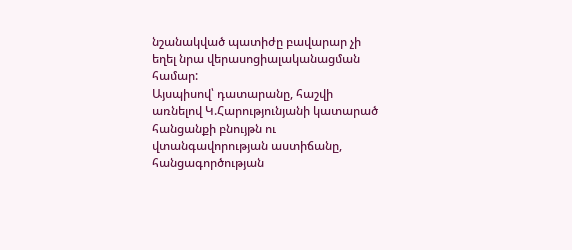նշանակված պատիժը բավարար չի եղել նրա վերասոցիալականացման համար:
Այսպիսով՝ դատարանը, հաշվի առնելով Կ.Հարությունյանի կատարած հանցանքի բնույթն ու վտանգավորության աստիճանը, հանցագործության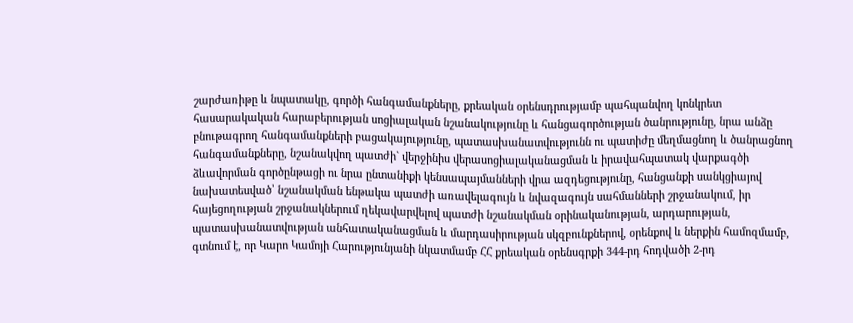շարժառիթը և նպատակը, գործի հանգամանքները, քրեական օրենսդրությամբ պահպանվող կոնկրետ հասարակական հարաբերության սոցիալական նշանակությունը և հանցագործության ծանրությունը, նրա անձը բնութագրող հանգամանքների բացակայությունը, պատասխանատվությունն ու պատիժը մեղմացնող և ծանրացնող հանգամանքները, նշանակվող պատժի` վերջինիս վերասոցիալականացման և իրավահպատակ վարքագծի ձևավորման գործընթացի ու նրա ընտանիքի կենսապայմանների վրա ազդեցությունը, հանցանքի սանկցիայով նախատեսված՝ նշանակման ենթակա պատժի առավելագույն և նվազագույն սահմանների շրջանակում, իր հայեցողության շրջանակներում ղեկավարվելով պատժի նշանակման օրինականության, արդարության, պատասխանատվության անհատականացման և մարդասիրության սկզբունքներով, օրենքով և ներքին համոզմամբ, գտնում է, որ Կարո Կամոյի Հարությունյանի նկատմամբ ՀՀ քրեական օրենսգրքի 344-րդ հոդվածի 2-րդ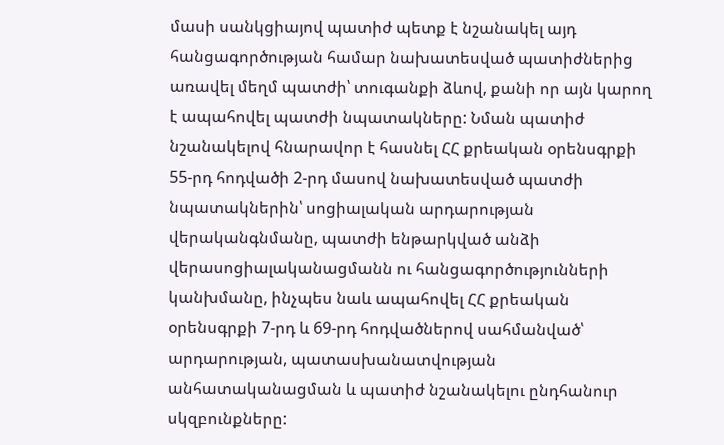մասի սանկցիայով պատիժ պետք է նշանակել այդ հանցագործության համար նախատեսված պատիժներից առավել մեղմ պատժի՝ տուգանքի ձևով, քանի որ այն կարող է ապահովել պատժի նպատակները: Նման պատիժ նշանակելով հնարավոր է հասնել ՀՀ քրեական օրենսգրքի 55-րդ հոդվածի 2-րդ մասով նախատեսված պատժի նպատակներին՝ սոցիալական արդարության վերականգնմանը, պատժի ենթարկված անձի վերասոցիալականացմանն ու հանցագործությունների կանխմանը, ինչպես նաև ապահովել ՀՀ քրեական օրենսգրքի 7-րդ և 69-րդ հոդվածներով սահմանված՝ արդարության, պատասխանատվության անհատականացման և պատիժ նշանակելու ընդհանուր սկզբունքները: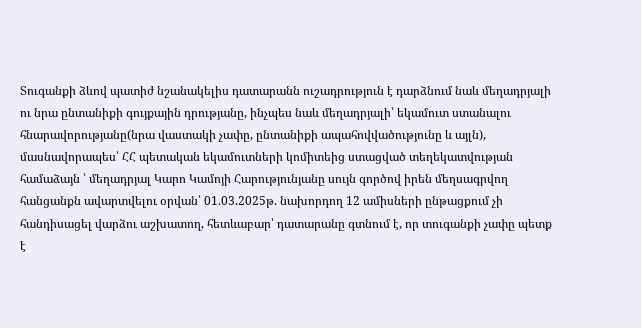Տուգանքի ձևով պատիժ նշանակելիս դատարանն ուշադրություն է դարձնում նաև մեղադրյալի ու նրա ընտանիքի գույքային դրությանը, ինչպես նաև մեղադրյալի՝ եկամուտ ստանալու հնարավորությանը(նրա վաստակի չափը, ընտանիքի ապահովվածությունը և այլն), մասնավորապես՝ ՀՀ պետական եկամուտների կոմիտեից ստացված տեղեկատվության համաձայն ՝ մեղադրյալ Կարո Կամոյի Հարությունյանը սույն գործով իրեն մեղսագրվող հանցանքն ավարտվելու օրվան՝ 01.03.2025թ. նախորդող 12 ամիսների ընթացքում չի հանդիսացել վարձու աշխատող, հետևաբար՝ դատարանը գտնում է, որ տուգանքի չափը պետք է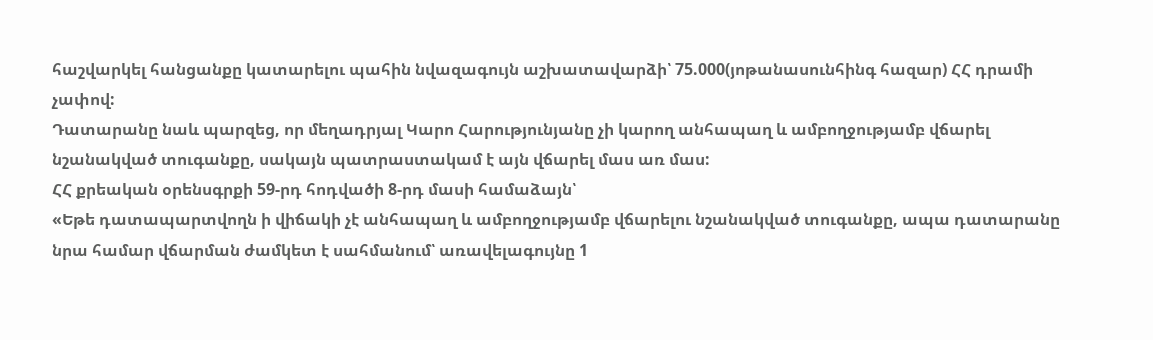հաշվարկել հանցանքը կատարելու պահին նվազագույն աշխատավարձի՝ 75.000(յոթանասունհինգ հազար) ՀՀ դրամի չափով:
Դատարանը նաև պարզեց, որ մեղադրյալ Կարո Հարությունյանը չի կարող անհապաղ և ամբողջությամբ վճարել նշանակված տուգանքը, սակայն պատրաստակամ է այն վճարել մաս առ մաս:
ՀՀ քրեական օրենսգրքի 59-րդ հոդվածի 8-րդ մասի համաձայն՝
«Եթե դատապարտվողն ի վիճակի չէ անհապաղ և ամբողջությամբ վճարելու նշանակված տուգանքը, ապա դատարանը նրա համար վճարման ժամկետ է սահմանում՝ առավելագույնը 1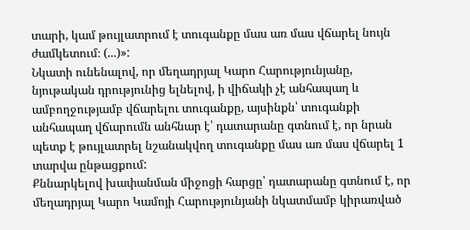տարի, կամ թույլատրում է տուգանքը մաս առ մաս վճարել նույն ժամկետում։ (...)»:
Նկատի ունենալով, որ մեղադրյալ Կարո Հարությունյանը, նյութական դրությունից ելնելով, ի վիճակի չէ անհապաղ և ամբողջությամբ վճարելու տուգանքը, այսինքն՝ տուգանքի անհապաղ վճարումն անհնար է՝ դատարանը գտնում է, որ նրան պետք է թույլատրել նշանակվող տուգանքը մաս առ մաս վճարել 1 տարվա ընթացքում:
Քննարկելով խափանման միջոցի հարցը՝ դատարանը գտնում է, որ մեղադրյալ Կարո Կամոյի Հարությունյանի նկատմամբ կիրառված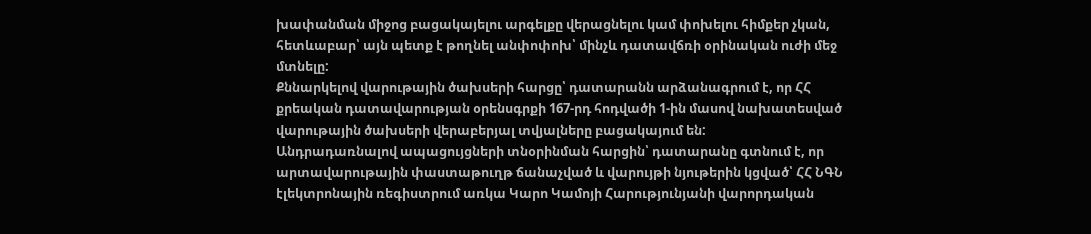խափանման միջոց բացակայելու արգելքը վերացնելու կամ փոխելու հիմքեր չկան, հետևաբար՝ այն պետք է թողնել անփոփոխ՝ մինչև դատավճռի օրինական ուժի մեջ մտնելը:
Քննարկելով վարութային ծախսերի հարցը՝ դատարանն արձանագրում է, որ ՀՀ քրեական դատավարության օրենսգրքի 167-րդ հոդվածի 1-ին մասով նախատեսված վարութային ծախսերի վերաբերյալ տվյալները բացակայում են:
Անդրադառնալով ապացույցների տնօրինման հարցին՝ դատարանը գտնում է, որ արտավարութային փաստաթուղթ ճանաչված և վարույթի նյութերին կցված՝ ՀՀ ՆԳՆ էլեկտրոնային ռեգիստրում առկա Կարո Կամոյի Հարությունյանի վարորդական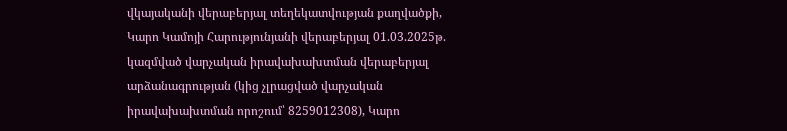վկայականի վերաբերյալ տեղեկատվության քաղվածքի, Կարո Կամոյի Հարությունյանի վերաբերյալ 01.03.2025թ. կազմված վարչական իրավախախտման վերաբերյալ արձանագրության (կից չլրացված վարչական իրավախախտման որոշում՝ 8259012308), Կարո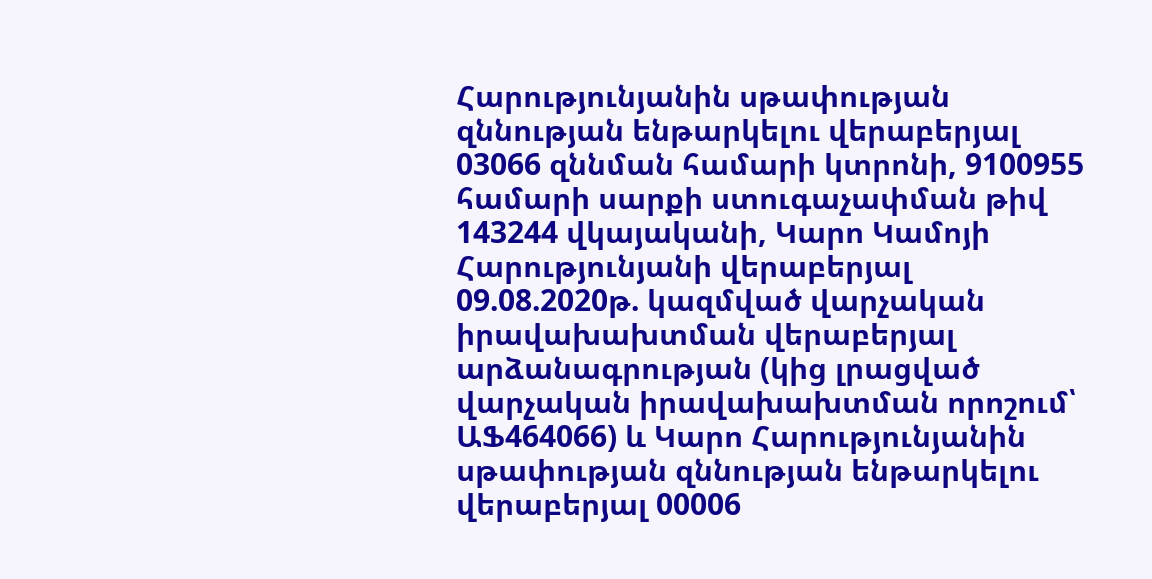Հարությունյանին սթափության զննության ենթարկելու վերաբերյալ 03066 զննման համարի կտրոնի, 9100955 համարի սարքի ստուգաչափման թիվ 143244 վկայականի, Կարո Կամոյի Հարությունյանի վերաբերյալ 09.08.2020թ. կազմված վարչական իրավախախտման վերաբերյալ արձանագրության (կից լրացված վարչական իրավախախտման որոշում՝ ԱՖ464066) և Կարո Հարությունյանին սթափության զննության ենթարկելու վերաբերյալ 00006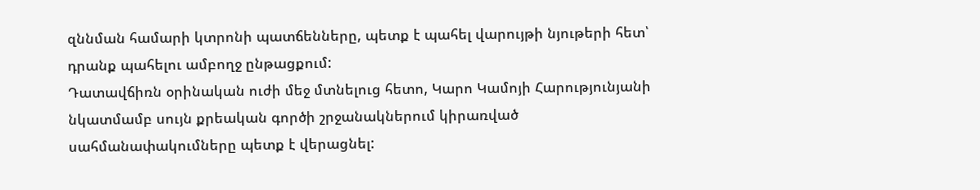զննման համարի կտրոնի պատճենները, պետք է պահել վարույթի նյութերի հետ՝ դրանք պահելու ամբողջ ընթացքում:
Դատավճիռն օրինական ուժի մեջ մտնելուց հետո, Կարո Կամոյի Հարությունյանի նկատմամբ սույն քրեական գործի շրջանակներում կիրառված սահմանափակումները պետք է վերացնել: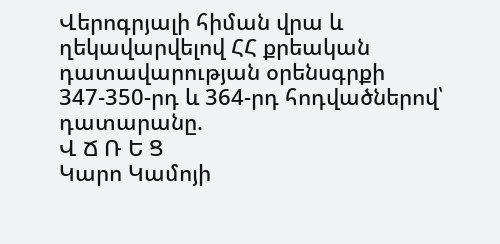Վերոգրյալի հիման վրա և ղեկավարվելով ՀՀ քրեական դատավարության օրենսգրքի 347-350-րդ և 364-րդ հոդվածներով՝ դատարանը.
Վ Ճ Ռ Ե Ց
Կարո Կամոյի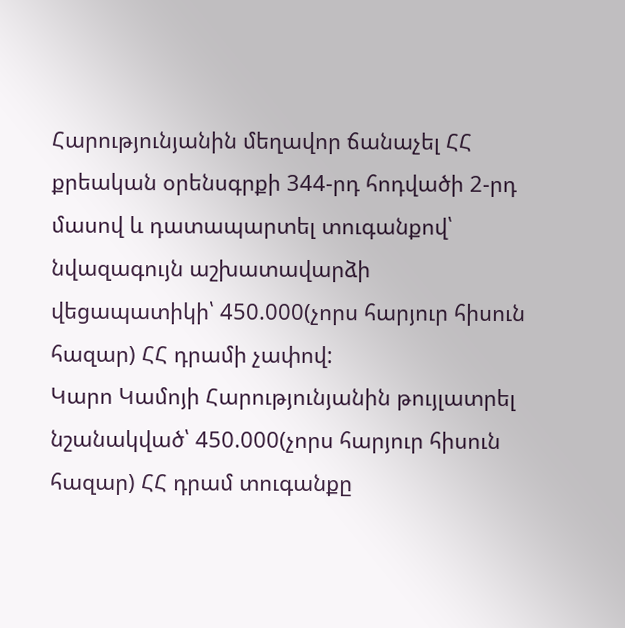Հարությունյանին մեղավոր ճանաչել ՀՀ քրեական օրենսգրքի 344-րդ հոդվածի 2-րդ մասով և դատապարտել տուգանքով՝ նվազագույն աշխատավարձի վեցապատիկի՝ 450.000(չորս հարյուր հիսուն հազար) ՀՀ դրամի չափով:
Կարո Կամոյի Հարությունյանին թույլատրել նշանակված՝ 450.000(չորս հարյուր հիսուն հազար) ՀՀ դրամ տուգանքը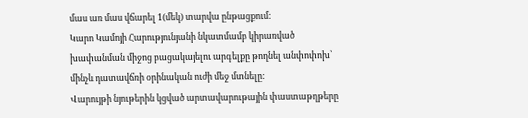մաս առ մաս վճարել 1(մեկ) տարվա ընթացքում:
Կարո Կամոյի Հարությունյանի նկատմամբ կիրառված խափանման միջոց բացակայելու արգելքը թողնել անփոփոխ՝ մինչև դատավճռի օրինական ուժի մեջ մտնելը:
Վարույթի նյութերին կցված արտավարութային փաստաթղթերը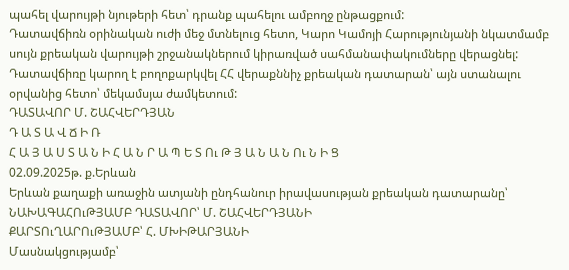պահել վարույթի նյութերի հետ՝ դրանք պահելու ամբողջ ընթացքում:
Դատավճիռն օրինական ուժի մեջ մտնելուց հետո, Կարո Կամոյի Հարությունյանի նկատմամբ սույն քրեական վարույթի շրջանակներում կիրառված սահմանափակումները վերացնել:
Դատավճիռը կարող է բողոքարկվել ՀՀ վերաքննիչ քրեական դատարան՝ այն ստանալու օրվանից հետո՝ մեկամսյա ժամկետում:
ԴԱՏԱՎՈՐ Մ. ՇԱՀՎԵՐԴՅԱՆ
Դ Ա Տ Ա Վ Ճ Ի Ռ
Հ Ա Յ Ա Ս Տ Ա Ն Ի Հ Ա Ն Ր Ա Պ Ե Տ Ու Թ Յ Ա Ն Ա Ն Ու Ն Ի Ց
02.09.2025թ. ք.Երևան
Երևան քաղաքի առաջին ատյանի ընդհանուր իրավասության քրեական դատարանը՝
ՆԱԽԱԳԱՀՈւԹՅԱՄԲ ԴԱՏԱՎՈՐ՝ Մ. ՇԱՀՎԵՐԴՅԱՆԻ
ՔԱՐՏՈւՂԱՐՈւԹՅԱՄԲ՝ Հ. ՄԽԻԹԱՐՅԱՆԻ
Մասնակցությամբ՝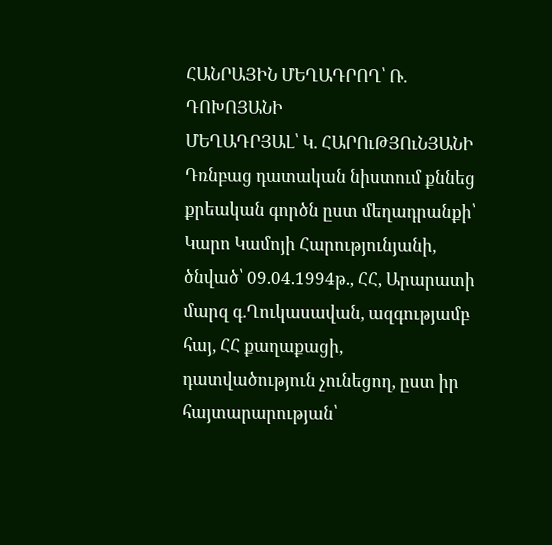ՀԱՆՐԱՅԻՆ ՄԵՂԱԴՐՈՂ՝ Ռ. ԴՈԽՈՅԱՆԻ
ՄԵՂԱԴՐՅԱԼ՝ Կ. ՀԱՐՈւԹՅՈւՆՅԱՆԻ
Դռնբաց դատական նիստում քննեց քրեական գործն ըստ մեղադրանքի՝
Կարո Կամոյի Հարությունյանի, ծնված՝ 09.04.1994թ., ՀՀ, Արարատի մարզ գ.Ղուկասավան, ազգությամբ հայ, ՀՀ քաղաքացի, դատվածություն չունեցող, ըստ իր հայտարարության՝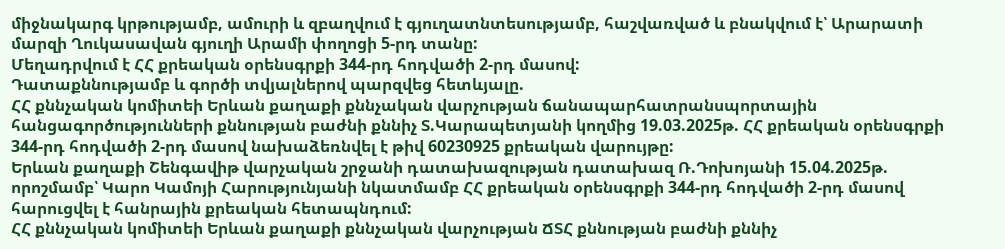միջնակարգ կրթությամբ, ամուրի և զբաղվում է գյուղատնտեսությամբ, հաշվառված և բնակվում է՝ Արարատի մարզի Ղուկասավան գյուղի Արամի փողոցի 5-րդ տանը:
Մեղադրվում է ՀՀ քրեական օրենսգրքի 344-րդ հոդվածի 2-րդ մասով:
Դատաքննությամբ և գործի տվյալներով պարզվեց հետևյալը.
ՀՀ քննչական կոմիտեի Երևան քաղաքի քննչական վարչության ճանապարհատրանսպորտային հանցագործությունների քննության բաժնի քննիչ Տ.Կարապետյանի կողմից 19.03.2025թ. ՀՀ քրեական օրենսգրքի 344-րդ հոդվածի 2-րդ մասով նախաձեռնվել է թիվ 60230925 քրեական վարույթը:
Երևան քաղաքի Շենգավիթ վարչական շրջանի դատախազության դատախազ Ռ.Դոխոյանի 15.04.2025թ. որոշմամբ՝ Կարո Կամոյի Հարությունյանի նկատմամբ ՀՀ քրեական օրենսգրքի 344-րդ հոդվածի 2-րդ մասով հարուցվել է հանրային քրեական հետապնդում:
ՀՀ քննչական կոմիտեի Երևան քաղաքի քննչական վարչության ՃՏՀ քննության բաժնի քննիչ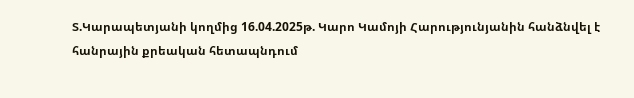Տ.Կարապետյանի կողմից 16.04.2025թ. Կարո Կամոյի Հարությունյանին հանձնվել է հանրային քրեական հետապնդում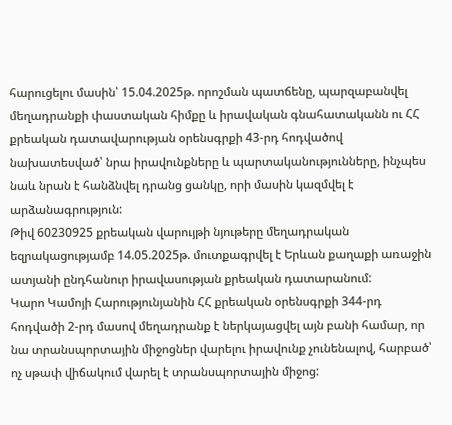հարուցելու մասին՝ 15.04.2025թ. որոշման պատճենը, պարզաբանվել մեղադրանքի փաստական հիմքը և իրավական գնահատականն ու ՀՀ քրեական դատավարության օրենսգրքի 43-րդ հոդվածով նախատեսված՝ նրա իրավունքները և պարտականությունները, ինչպես նաև նրան է հանձնվել դրանց ցանկը, որի մասին կազմվել է արձանագրություն:
Թիվ 60230925 քրեական վարույթի նյութերը մեղադրական եզրակացությամբ 14.05.2025թ. մուտքագրվել է Երևան քաղաքի առաջին ատյանի ընդհանուր իրավասության քրեական դատարանում:
Կարո Կամոյի Հարությունյանին ՀՀ քրեական օրենսգրքի 344-րդ հոդվածի 2-րդ մասով մեղադրանք է ներկայացվել այն բանի համար, որ նա տրանսպորտային միջոցներ վարելու իրավունք չունենալով, հարբած՝ ոչ սթափ վիճակում վարել է տրանսպորտային միջոց: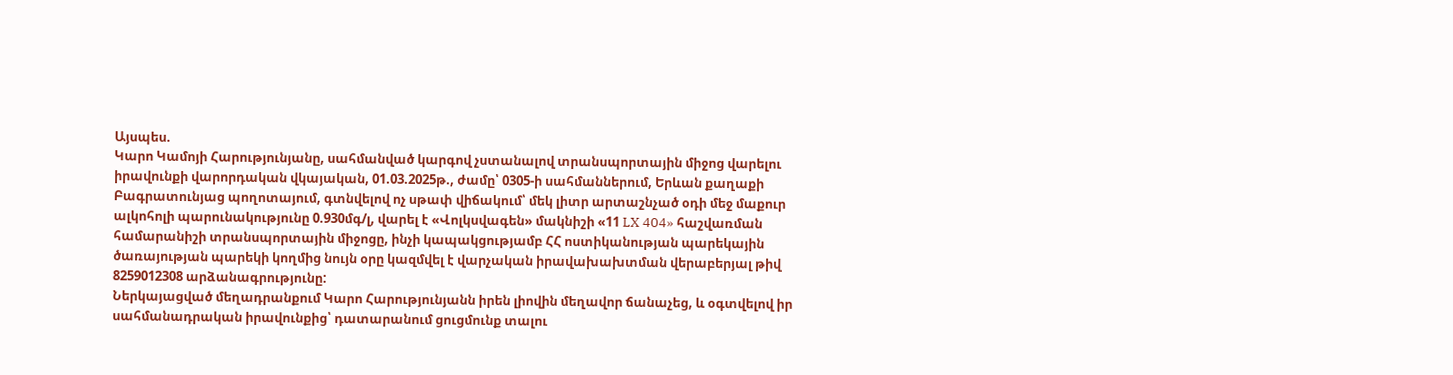Այսպես.
Կարո Կամոյի Հարությունյանը, սահմանված կարգով չստանալով տրանսպորտային միջոց վարելու իրավունքի վարորդական վկայական, 01.03.2025թ., ժամը՝ 0305-ի սահմաններում, Երևան քաղաքի Բագրատունյաց պողոտայում, գտնվելով ոչ սթափ վիճակում՝ մեկ լիտր արտաշնչած օդի մեջ մաքուր ալկոհոլի պարունակությունը 0.930մգ/լ, վարել է «Վոլկսվագեն» մակնիշի «11 LX 404» հաշվառման համարանիշի տրանսպորտային միջոցը, ինչի կապակցությամբ ՀՀ ոստիկանության պարեկային ծառայության պարեկի կողմից նույն օրը կազմվել է վարչական իրավախախտման վերաբերյալ թիվ 8259012308 արձանագրությունը:
Ներկայացված մեղադրանքում Կարո Հարությունյանն իրեն լիովին մեղավոր ճանաչեց, և օգտվելով իր սահմանադրական իրավունքից՝ դատարանում ցուցմունք տալու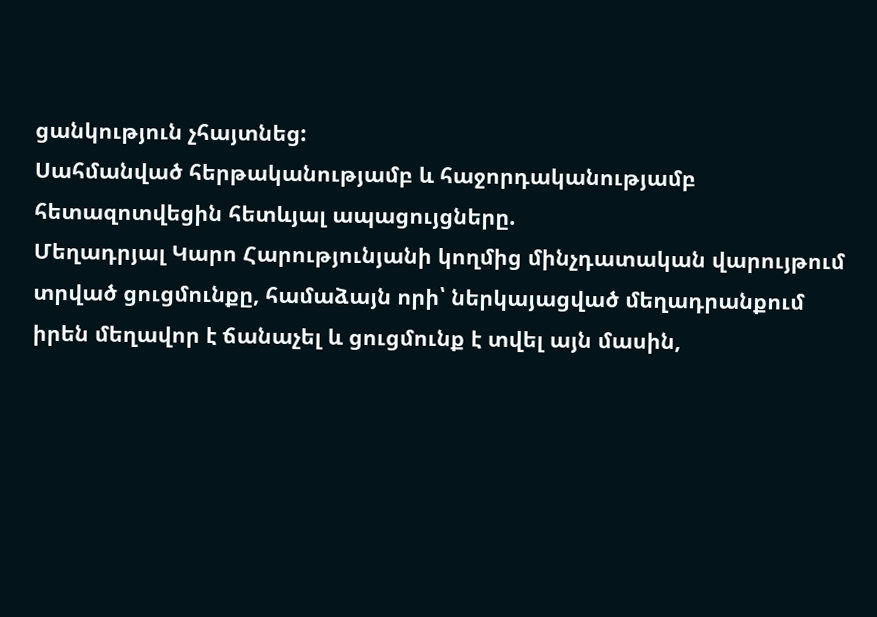ցանկություն չհայտնեց:
Սահմանված հերթականությամբ և հաջորդականությամբ հետազոտվեցին հետևյալ ապացույցները.
Մեղադրյալ Կարո Հարությունյանի կողմից մինչդատական վարույթում տրված ցուցմունքը, համաձայն որի՝ ներկայացված մեղադրանքում իրեն մեղավոր է ճանաչել և ցուցմունք է տվել այն մասին,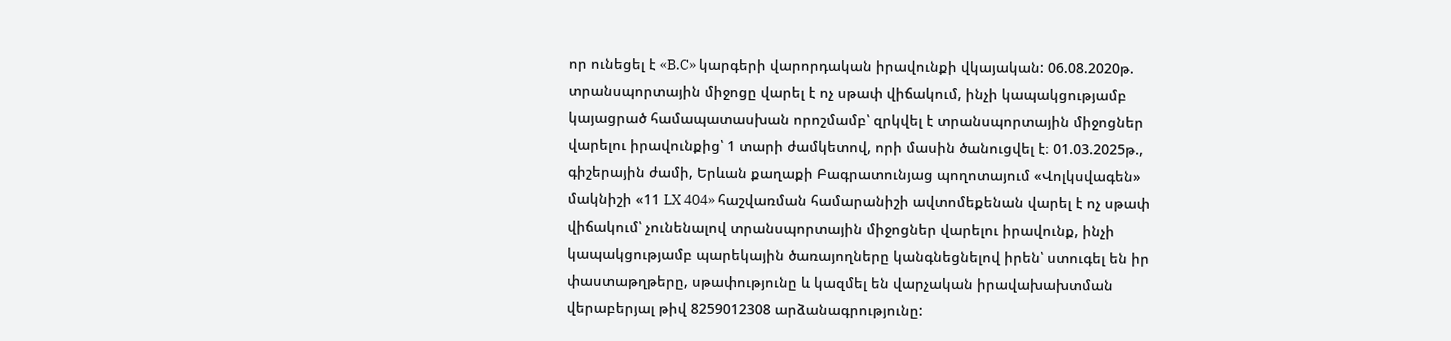որ ունեցել է «B.C» կարգերի վարորդական իրավունքի վկայական: 06.08.2020թ. տրանսպորտային միջոցը վարել է ոչ սթափ վիճակում, ինչի կապակցությամբ կայացրած համապատասխան որոշմամբ՝ զրկվել է տրանսպորտային միջոցներ վարելու իրավունքից՝ 1 տարի ժամկետով, որի մասին ծանուցվել է։ 01.03.2025թ., գիշերային ժամի, Երևան քաղաքի Բագրատունյաց պողոտայում «Վոլկսվագեն» մակնիշի «11 LX 404» հաշվառման համարանիշի ավտոմեքենան վարել է ոչ սթափ վիճակում՝ չունենալով տրանսպորտային միջոցներ վարելու իրավունք, ինչի կապակցությամբ պարեկային ծառայողները կանգնեցնելով իրեն՝ ստուգել են իր փաստաթղթերը, սթափությունը և կազմել են վարչական իրավախախտման վերաբերյալ թիվ 8259012308 արձանագրությունը: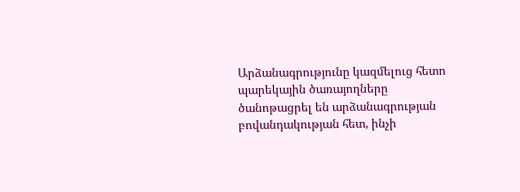Արձանագրությունը կազմելուց հետո պարեկային ծառայողները ծանոթացրել են արձանագրության բովանդակության հետ, ինչի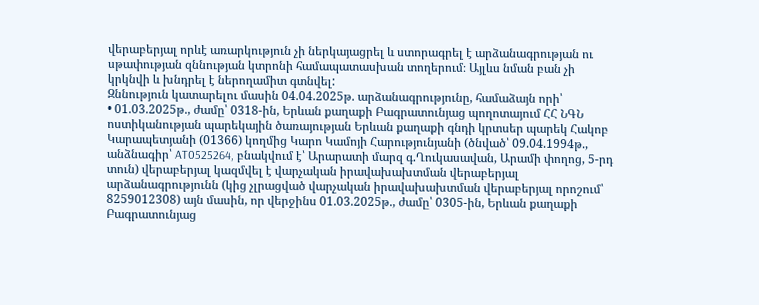վերաբերյալ որևէ առարկություն չի ներկայացրել և ստորագրել է արձանագրության ու սթափության զննության կտրոնի համապատասխան տողերում։ Այլևս նման բան չի կրկնվի և խնդրել է ներողամիտ գտնվել:
Զննություն կատարելու մասին 04.04.2025թ. արձանագրությունը, համաձայն որի՝
• 01.03.2025թ., ժամը՝ 0318-ին, Երևան քաղաքի Բագրատունյաց պողոտայում ՀՀ ՆԳՆ ոստիկանության պարեկային ծառայության Երևան քաղաքի գնդի կրտսեր պարեկ Հակոբ Կարապետյանի (01366) կողմից Կարո Կամոյի Հարությունյանի (ծնված՝ 09.04.1994թ., անձնագիր՝ AT0525264, բնակվում է՝ Արարատի մարզ գ.Ղուկասավան, Արամի փողոց, 5-րդ տուն) վերաբերյալ կազմվել է վարչական իրավախախտման վերաբերյալ արձանագրությունն (կից չլրացված վարչական իրավախախտման վերաբերյալ որոշում՝ 8259012308) այն մասին, որ վերջինս 01.03.2025թ., ժամը՝ 0305-ին, Երևան քաղաքի Բագրատունյաց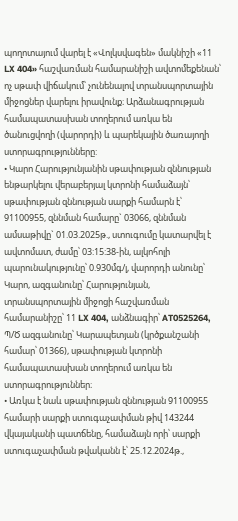պողոտայում վարել է «Վոլկսվագեն» մակնիշի «11 LX 404» հաշվառման համարանիշի ավտոմեքենան՝ ոչ սթափ վիճակում՝ չունենալով տրանսպորտային միջոցներ վարելու իրավունք։ Արձանագրության համապատասխան տողերում առկա են ծանուցվողի (վարորդի) և պարեկային ծառայողի ստորագրությունները:
• Կարո Հարությունյանին սթափության զննության ենթարկելու վերաբերյալ կտրոնի համաձայն՝ սթափության զննության սարքի համարն է՝ 91100955, զննման համարը` 03066, զննման ամսաթիվը` 01.03.2025թ., ստուգումը կատարվել է ավտոմատ, ժամը՝ 03:15:38-ին, ալկոհոլի պարունակությունը՝ 0.930մգ/լ, վարորդի անունը՝ Կարո, ազգանունը՝ Հարությունյան, տրանսպորտային միջոցի հաշվառման համարանիշը՝ 11 LX 404, անձնագիր՝ AT0525264, Պ/Ծ ազգանունը՝ Կարապետյան (կրծքանշանի համար՝ 01366), սթափության կտրոնի համապատասխան տողերում առկա են ստորագրություններ։
• Առկա է նաև սթափության զննության 91100955 համարի սարքի ստուգաչափման թիվ 143244 վկայականի պատճենը, համաձայն որի՝ սարքի ստուգաչափման թվականն է՝ 25.12.2024թ.,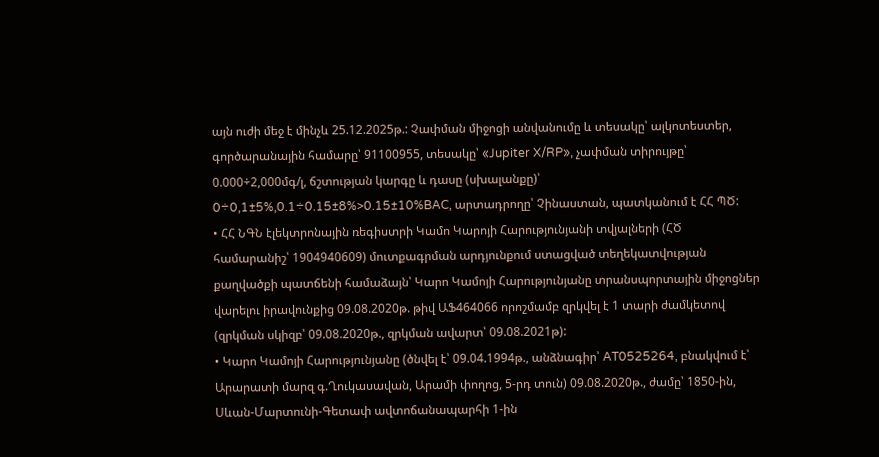այն ուժի մեջ է մինչև 25.12.2025թ.: Չափման միջոցի անվանումը և տեսակը՝ ալկոտեստեր, գործարանային համարը՝ 91100955, տեսակը՝ «Jupiter X/RP», չափման տիրույթը՝ 0.000÷2,000մգ/լ, ճշտության կարգը և դասը (սխալանքը)՝ 0÷0,1±5%,0.1÷0.15±8%>0.15±10%BAC, արտադրողը՝ Չինաստան, պատկանում է ՀՀ ՊԾ:
• ՀՀ ՆԳՆ էլեկտրոնային ռեգիստրի Կամո Կարոյի Հարությունյանի տվյալների (ՀԾ համարանիշ՝ 1904940609) մուտքագրման արդյունքում ստացված տեղեկատվության քաղվածքի պատճենի համաձայն՝ Կարո Կամոյի Հարությունյանը տրանսպորտային միջոցներ վարելու իրավունքից 09.08.2020թ. թիվ ԱՖ464066 որոշմամբ զրկվել է 1 տարի ժամկետով (զրկման սկիզբ՝ 09.08.2020թ., զրկման ավարտ՝ 09.08.2021թ):
• Կարո Կամոյի Հարությունյանը (ծնվել է՝ 09.04.1994թ., անձնագիր՝ AT0525264, բնակվում է՝ Արարատի մարզ գ.Ղուկասավան, Արամի փողոց, 5-րդ տուն) 09.08.2020թ., ժամը՝ 1850-ին, Սևան-Մարտունի-Գետափ ավտոճանապարհի 1-ին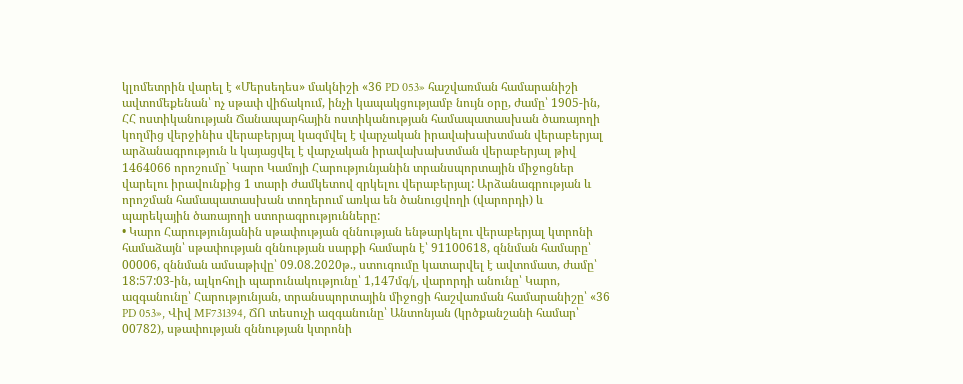կլոմետրին վարել է «Մերսեդես» մակնիշի «36 PD 053» հաշվառման համարանիշի ավտոմեքենան՝ ոչ սթափ վիճակում, ինչի կապակցությամբ նույն օրը, ժամը՝ 1905-ին, ՀՀ ոստիկանության Ճանապարհային ոստիկանության համապատասխան ծառայողի կողմից վերջինիս վերաբերյալ կազմվել է վարչական իրավախախտման վերաբերյալ արձանագրություն և կայացվել է վարչական իրավախախտման վերաբերյալ թիվ 1464066 որոշումը` Կարո Կամոյի Հարությունյանին տրանսպորտային միջոցներ վարելու իրավունքից 1 տարի ժամկետով զրկելու վերաբերյալ: Արձանագրության և որոշման համապատասխան տողերում առկա են ծանուցվողի (վարորդի) և պարեկային ծառայողի ստորագրությունները:
• Կարո Հարությունյանին սթափության զննության ենթարկելու վերաբերյալ կտրոնի համաձայն՝ սթափության զննության սարքի համարն է՝ 91100618, զննման համարը՝ 00006, զննման ամսաթիվը՝ 09.08.2020թ., ստուգումը կատարվել է ավտոմատ, ժամը՝ 18:57:03-ին, ալկոհոլի պարունակությունը՝ 1,147մգ/լ, վարորդի անունը՝ Կարո, ազգանունը՝ Հարությունյան, տրանսպորտային միջոցի հաշվառման համարանիշը՝ «36 PD 053», Վիվ MF731394, ՃՈ տեսուչի ազգանունը՝ Անտոնյան (կրծքանշանի համար՝ 00782), սթափության զննության կտրոնի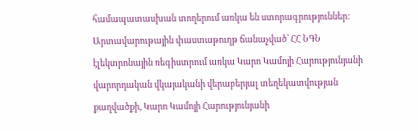համապատասխան տողերում առկա են ստորագրություններ:
Արտավարութային փաստաթուղթ ճանաչված՝ ՀՀ ՆԳՆ էլեկտրոնային ռեգիստրում առկա Կարո Կամոյի Հարությունյանի վարորդական վկայականի վերաբերյալ տեղեկատվության քաղվածքի, Կարո Կամոյի Հարությունյանի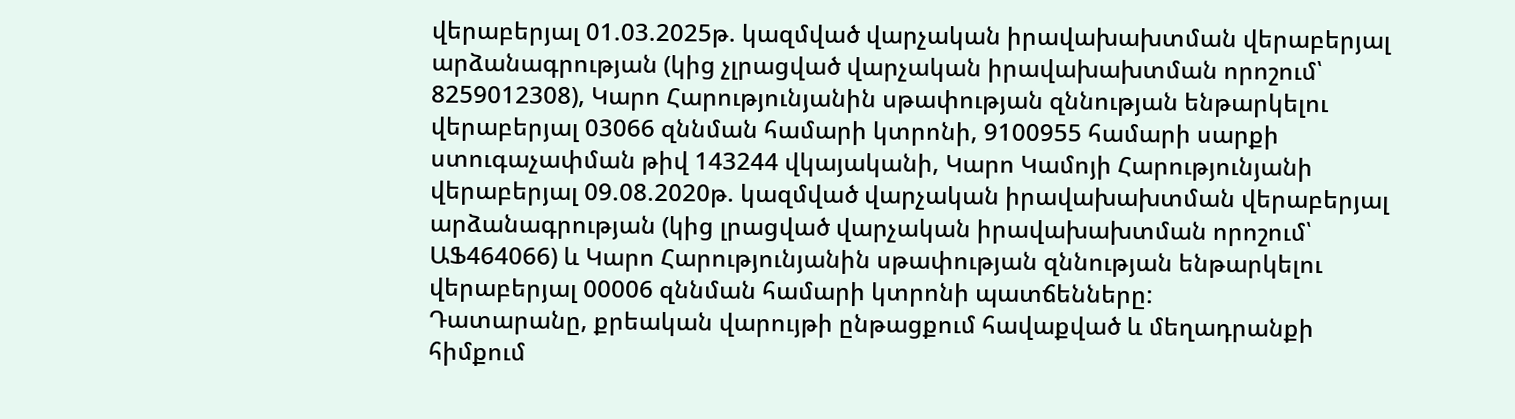վերաբերյալ 01.03.2025թ. կազմված վարչական իրավախախտման վերաբերյալ արձանագրության (կից չլրացված վարչական իրավախախտման որոշում՝ 8259012308), Կարո Հարությունյանին սթափության զննության ենթարկելու վերաբերյալ 03066 զննման համարի կտրոնի, 9100955 համարի սարքի ստուգաչափման թիվ 143244 վկայականի, Կարո Կամոյի Հարությունյանի վերաբերյալ 09.08.2020թ. կազմված վարչական իրավախախտման վերաբերյալ արձանագրության (կից լրացված վարչական իրավախախտման որոշում՝ ԱՖ464066) և Կարո Հարությունյանին սթափության զննության ենթարկելու վերաբերյալ 00006 զննման համարի կտրոնի պատճենները:
Դատարանը, քրեական վարույթի ընթացքում հավաքված և մեղադրանքի հիմքում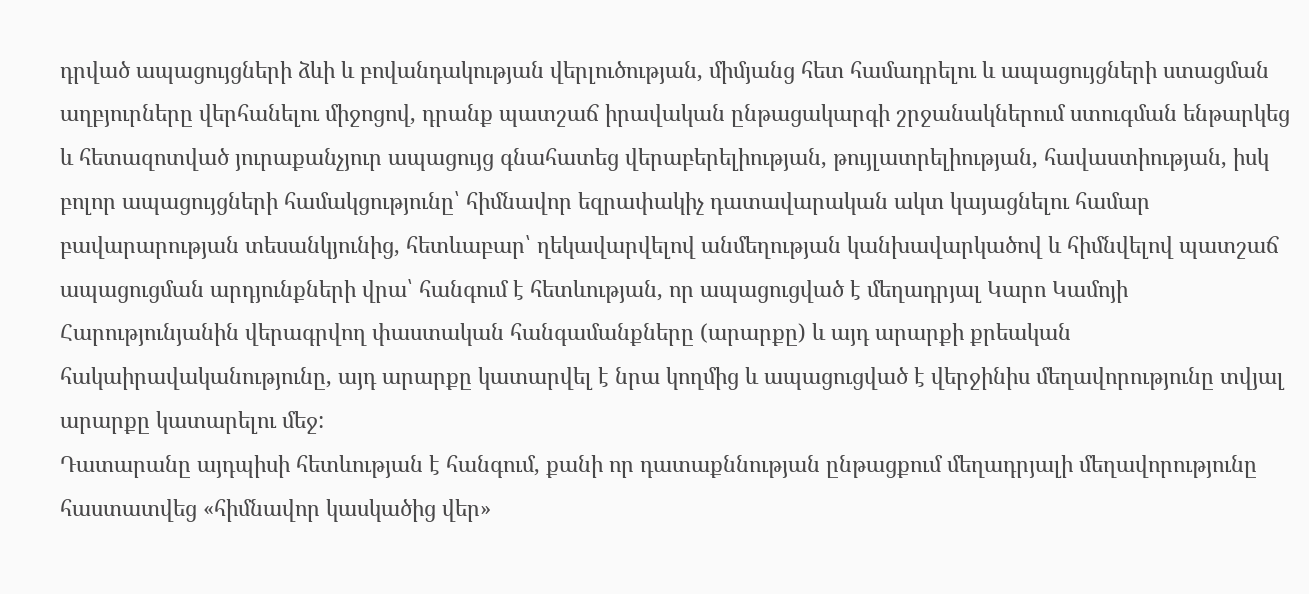դրված ապացույցների ձևի և բովանդակության վերլուծության, միմյանց հետ համադրելու և ապացույցների ստացման աղբյուրները վերհանելու միջոցով, դրանք պատշաճ իրավական ընթացակարգի շրջանակներում ստուգման ենթարկեց և հետազոտված յուրաքանչյուր ապացույց գնահատեց վերաբերելիության, թույլատրելիության, հավաստիության, իսկ բոլոր ապացույցների համակցությունը՝ հիմնավոր եզրափակիչ դատավարական ակտ կայացնելու համար բավարարության տեսանկյունից, հետևաբար՝ ղեկավարվելով անմեղության կանխավարկածով և հիմնվելով պատշաճ ապացուցման արդյունքների վրա՝ հանգում է հետևության, որ ապացուցված է մեղադրյալ Կարո Կամոյի Հարությունյանին վերագրվող փաստական հանգամանքները (արարքը) և այդ արարքի քրեական հակաիրավականությունը, այդ արարքը կատարվել է նրա կողմից և ապացուցված է վերջինիս մեղավորությունը տվյալ արարքը կատարելու մեջ:
Դատարանը այդպիսի հետևության է հանգում, քանի որ դատաքննության ընթացքում մեղադրյալի մեղավորությունը հաստատվեց «հիմնավոր կասկածից վեր»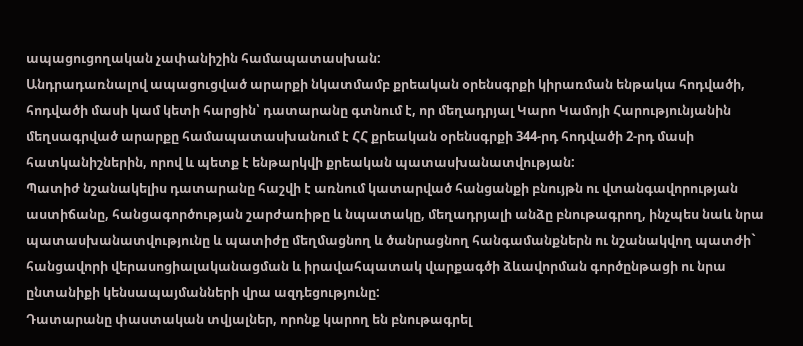ապացուցողական չափանիշին համապատասխան:
Անդրադառնալով ապացուցված արարքի նկատմամբ քրեական օրենսգրքի կիրառման ենթակա հոդվածի, հոդվածի մասի կամ կետի հարցին՝ դատարանը գտնում է, որ մեղադրյալ Կարո Կամոյի Հարությունյանին մեղսագրված արարքը համապատասխանում է ՀՀ քրեական օրենսգրքի 344-րդ հոդվածի 2-րդ մասի հատկանիշներին, որով և պետք է ենթարկվի քրեական պատասխանատվության:
Պատիժ նշանակելիս դատարանը հաշվի է առնում կատարված հանցանքի բնույթն ու վտանգավորության աստիճանը, հանցագործության շարժառիթը և նպատակը, մեղադրյալի անձը բնութագրող, ինչպես նաև նրա պատասխանատվությունը և պատիժը մեղմացնող և ծանրացնող հանգամանքներն ու նշանակվող պատժի` հանցավորի վերասոցիալականացման և իրավահպատակ վարքագծի ձևավորման գործընթացի ու նրա ընտանիքի կենսապայմանների վրա ազդեցությունը:
Դատարանը փաստական տվյալներ, որոնք կարող են բնութագրել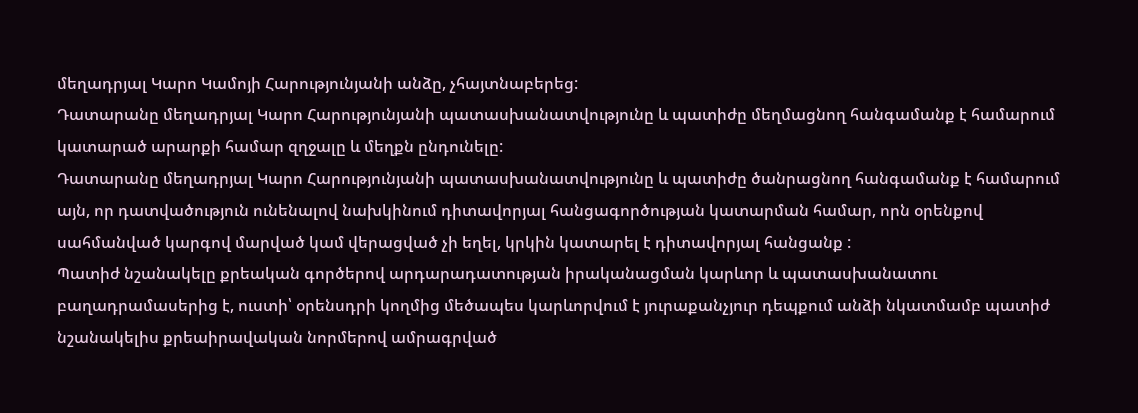մեղադրյալ Կարո Կամոյի Հարությունյանի անձը, չհայտնաբերեց:
Դատարանը մեղադրյալ Կարո Հարությունյանի պատասխանատվությունը և պատիժը մեղմացնող հանգամանք է համարում կատարած արարքի համար զղջալը և մեղքն ընդունելը:
Դատարանը մեղադրյալ Կարո Հարությունյանի պատասխանատվությունը և պատիժը ծանրացնող հանգամանք է համարում այն, որ դատվածություն ունենալով նախկինում դիտավորյալ հանցագործության կատարման համար, որն օրենքով սահմանված կարգով մարված կամ վերացված չի եղել, կրկին կատարել է դիտավորյալ հանցանք :
Պատիժ նշանակելը քրեական գործերով արդարադատության իրականացման կարևոր և պատասխանատու բաղադրամասերից է, ուստի՝ օրենսդրի կողմից մեծապես կարևորվում է յուրաքանչյուր դեպքում անձի նկատմամբ պատիժ նշանակելիս քրեաիրավական նորմերով ամրագրված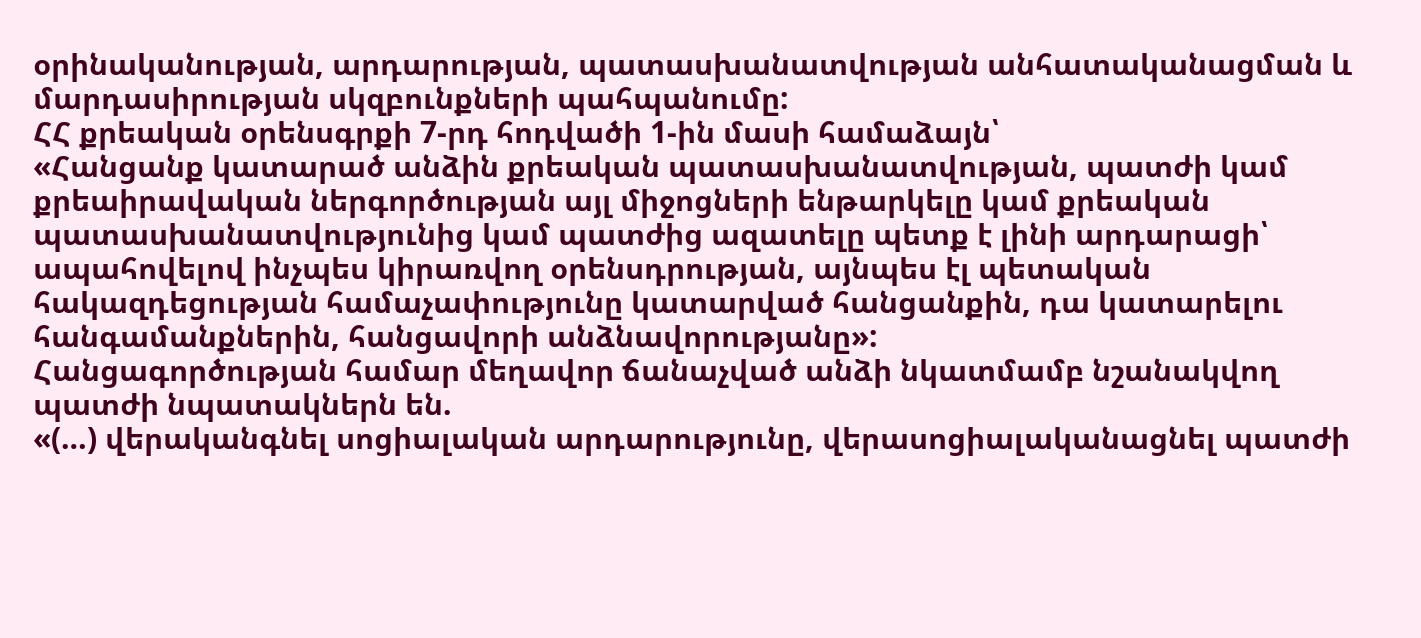օրինականության, արդարության, պատասխանատվության անհատականացման և մարդասիրության սկզբունքների պահպանումը:
ՀՀ քրեական օրենսգրքի 7-րդ հոդվածի 1-ին մասի համաձայն՝
«Հանցանք կատարած անձին քրեական պատասխանատվության, պատժի կամ քրեաիրավական ներգործության այլ միջոցների ենթարկելը կամ քրեական պատասխանատվությունից կամ պատժից ազատելը պետք է լինի արդարացի՝ ապահովելով ինչպես կիրառվող օրենսդրության, այնպես էլ պետական հակազդեցության համաչափությունը կատարված հանցանքին, դա կատարելու հանգամանքներին, հանցավորի անձնավորությանը»:
Հանցագործության համար մեղավոր ճանաչված անձի նկատմամբ նշանակվող պատժի նպատակներն են.
«(…) վերականգնել սոցիալական արդարությունը, վերասոցիալականացնել պատժի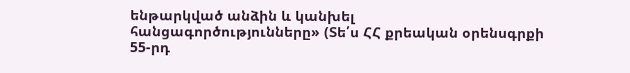ենթարկված անձին և կանխել հանցագործությունները» (Տե՛ս ՀՀ քրեական օրենսգրքի 55-րդ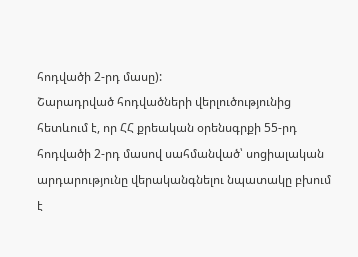հոդվածի 2-րդ մասը):
Շարադրված հոդվածների վերլուծությունից հետևում է, որ ՀՀ քրեական օրենսգրքի 55-րդ հոդվածի 2-րդ մասով սահմանված՝ սոցիալական արդարությունը վերականգնելու նպատակը բխում է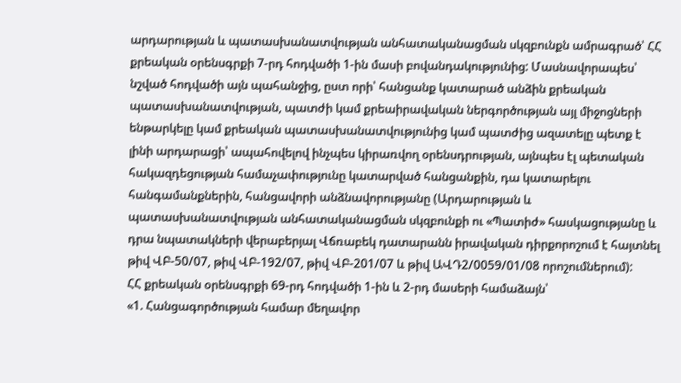արդարության և պատասխանատվության անհատականացման սկզբունքն ամրագրած՝ ՀՀ քրեական օրենսգրքի 7-րդ հոդվածի 1-ին մասի բովանդակությունից: Մասնավորապես՝ նշված հոդվածի այն պահանջից, ըստ որի՝ հանցանք կատարած անձին քրեական պատասխանատվության, պատժի կամ քրեաիրավական ներգործության այլ միջոցների ենթարկելը կամ քրեական պատասխանատվությունից կամ պատժից ազատելը պետք է լինի արդարացի՝ ապահովելով ինչպես կիրառվող օրենսդրության, այնպես էլ պետական հակազդեցության համաչափությունը կատարված հանցանքին, դա կատարելու հանգամանքներին, հանցավորի անձնավորությանը (Արդարության և պատասխանատվության անհատականացման սկզբունքի ու «Պատիժ» հասկացությանը և դրա նպատակների վերաբերյալ Վճռաբեկ դատարանն իրավական դիրքորոշում է հայտնել թիվ ՎԲ-50/07, թիվ ՎԲ-192/07, թիվ ՎԲ-201/07 և թիվ ԱՎԴ2/0059/01/08 որոշումներում):
ՀՀ քրեական օրենսգրքի 69-րդ հոդվածի 1-ին և 2-րդ մասերի համաձայն՝
«1. Հանցագործության համար մեղավոր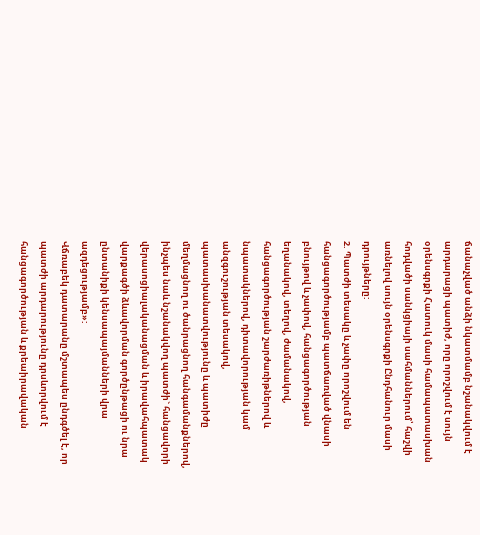ճանաչված անձի նկատմամբ նշանակվում է արդարացի պատիժ, որը որոշվում է սույն օրենսգրքի Հատուկ մասի համապատասխան հոդվածի սանկցիայի սահմաններում՝ հաշվի առնելով սույն օրենսգրքի Ընդհանուր մասի դրույթները:
2. Պատժի տեսակը և չափը որոշվում են հանցագործությամբ պատճառված վնասի բնույթով և չափով, հանցագործության եղանակով, տեղով, ժամանակով, հանցագործության շարժառիթներով և նպատակներով, դիտավորության կամ անզգուշության տեսակով, պատասխանատվությունը և պատիժը մեղմացնող ու ծանրացնող հանգամանքներով, ինչպես նաև նշանակվող պատժի` հանցավորի վերասոցիալականացման և իրավահպատակ վարքագծի ձևավորման գործընթացի ու նրա ընտանիքի կենսապայմանների վրա ազդեցությամբ»:
Վճռաբեկ դատարանը մշտապես ընդգծել է, որ պատժի արդարությունը դրսևորվում է հանցագործության և քրեաիրավական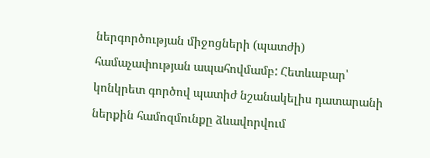ներգործության միջոցների (պատժի) համաչափության ապահովմամբ: Հետևաբար՝ կոնկրետ գործով պատիժ նշանակելիս դատարանի ներքին համոզմունքը ձևավորվում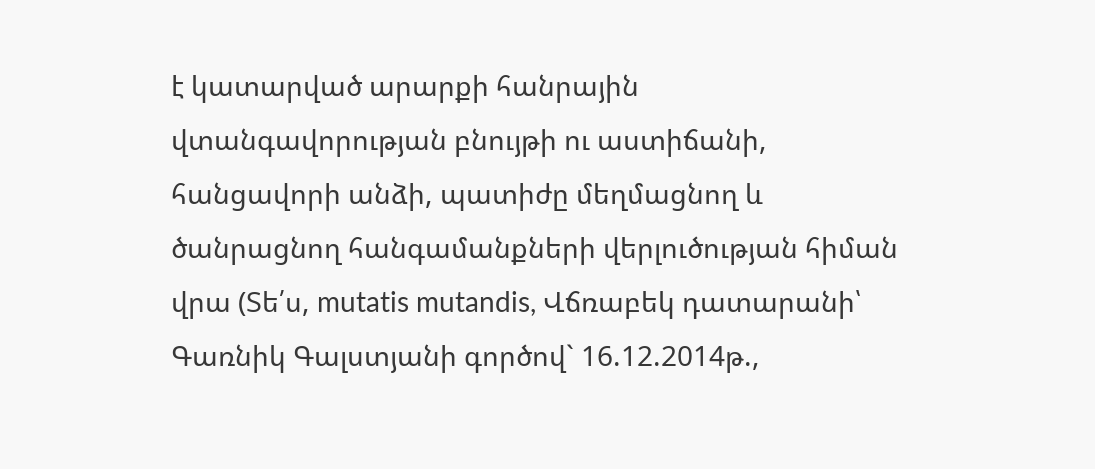է կատարված արարքի հանրային վտանգավորության բնույթի ու աստիճանի, հանցավորի անձի, պատիժը մեղմացնող և ծանրացնող հանգամանքների վերլուծության հիման վրա (Տե՛ս, mutatis mutandis, Վճռաբեկ դատարանի՝ Գառնիկ Գալստյանի գործով` 16.12.2014թ.,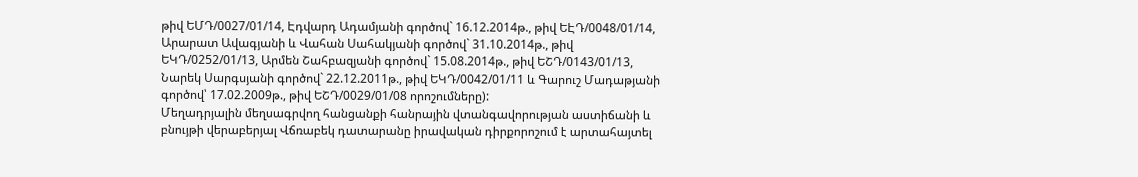թիվ ԵՄԴ/0027/01/14, Էդվարդ Ադամյանի գործով` 16.12.2014թ., թիվ ԵԷԴ/0048/01/14, Արարատ Ավագյանի և Վահան Սահակյանի գործով` 31.10.2014թ., թիվ ԵԿԴ/0252/01/13, Արմեն Շահբազյանի գործով` 15.08.2014թ., թիվ ԵՇԴ/0143/01/13, Նարեկ Սարգսյանի գործով` 22.12.2011թ., թիվ ԵԿԴ/0042/01/11 և Գարուշ Մադաթյանի գործով՝ 17.02.2009թ., թիվ ԵՇԴ/0029/01/08 որոշումները):
Մեղադրյալին մեղսագրվող հանցանքի հանրային վտանգավորության աստիճանի և բնույթի վերաբերյալ Վճռաբեկ դատարանը իրավական դիրքորոշում է արտահայտել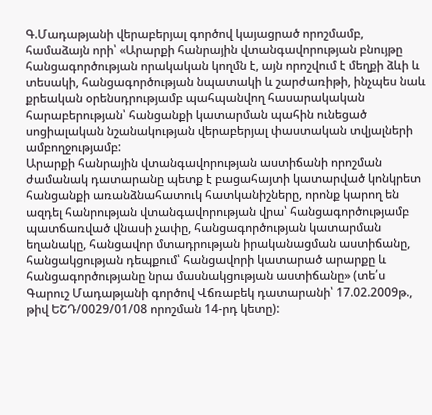Գ.Մադաթյանի վերաբերյալ գործով կայացրած որոշմամբ, համաձայն որի՝ «Արարքի հանրային վտանգավորության բնույթը հանցագործության որակական կողմն է, այն որոշվում է մեղքի ձևի և տեսակի, հանցագործության նպատակի և շարժառիթի, ինչպես նաև քրեական օրենսդրությամբ պահպանվող հասարակական հարաբերության՝ հանցանքի կատարման պահին ունեցած սոցիալական նշանակության վերաբերյալ փաստական տվյալների ամբողջությամբ:
Արարքի հանրային վտանգավորության աստիճանի որոշման ժամանակ դատարանը պետք է բացահայտի կատարված կոնկրետ հանցանքի առանձնահատուկ հատկանիշները, որոնք կարող են ազդել հանրության վտանգավորության վրա՝ հանցագործությամբ պատճառված վնասի չափը, հանցագործության կատարման եղանակը, հանցավոր մտադրության իրականացման աստիճանը, հանցակցության դեպքում՝ հանցավորի կատարած արարքը և հանցագործությանը նրա մասնակցության աստիճանը» (տե՛ս Գարուշ Մադաթյանի գործով Վճռաբեկ դատարանի՝ 17.02.2009թ., թիվ ԵՇԴ/0029/01/08 որոշման 14-րդ կետը):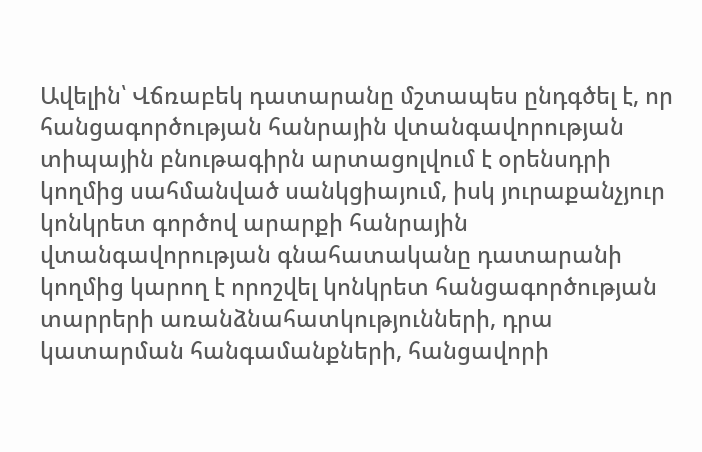Ավելին՝ Վճռաբեկ դատարանը մշտապես ընդգծել է, որ հանցագործության հանրային վտանգավորության տիպային բնութագիրն արտացոլվում է օրենսդրի կողմից սահմանված սանկցիայում, իսկ յուրաքանչյուր կոնկրետ գործով արարքի հանրային վտանգավորության գնահատականը դատարանի կողմից կարող է որոշվել կոնկրետ հանցագործության տարրերի առանձնահատկությունների, դրա կատարման հանգամանքների, հանցավորի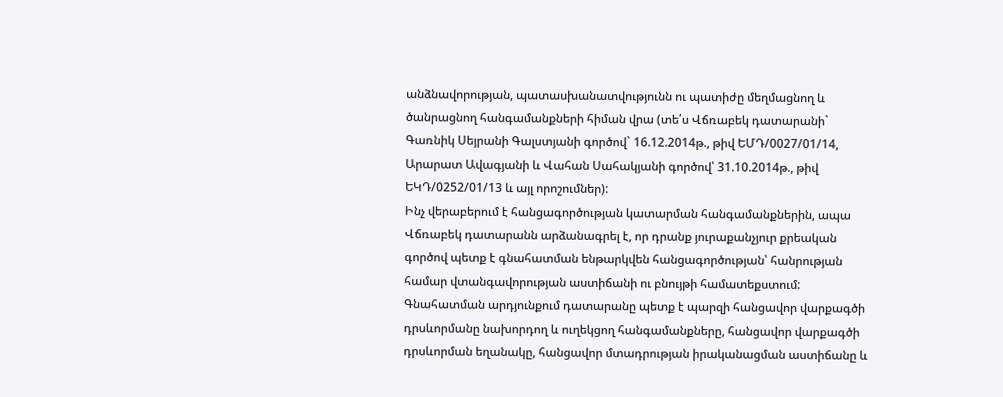անձնավորության, պատասխանատվությունն ու պատիժը մեղմացնող և ծանրացնող հանգամանքների հիման վրա (տե՛ս Վճռաբեկ դատարանի` Գառնիկ Սեյրանի Գալստյանի գործով` 16.12.2014թ., թիվ ԵՄԴ/0027/01/14, Արարատ Ավագյանի և Վահան Սահակյանի գործով՝ 31.10.2014թ., թիվ ԵԿԴ/0252/01/13 և այլ որոշումներ):
Ինչ վերաբերում է հանցագործության կատարման հանգամանքներին, ապա Վճռաբեկ դատարանն արձանագրել է, որ դրանք յուրաքանչյուր քրեական գործով պետք է գնահատման ենթարկվեն հանցագործության՝ հանրության համար վտանգավորության աստիճանի ու բնույթի համատեքստում: Գնահատման արդյունքում դատարանը պետք է պարզի հանցավոր վարքագծի դրսևորմանը նախորդող և ուղեկցող հանգամանքները, հանցավոր վարքագծի դրսևորման եղանակը, հանցավոր մտադրության իրականացման աստիճանը և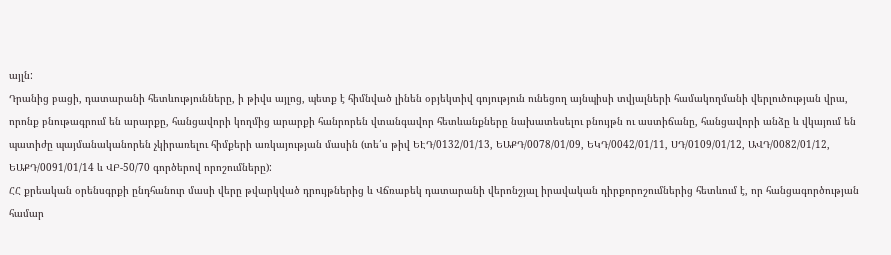այլն:
Դրանից բացի, դատարանի հետևությունները, ի թիվս այլոց, պետք է հիմնված լինեն օբյեկտիվ գոյություն ունեցող այնպիսի տվյալների համակողմանի վերլուծության վրա, որոնք բնութագրում են արարքը, հանցավորի կողմից արարքի հանրորեն վտանգավոր հետևանքները նախատեսելու բնույթն ու աստիճանը, հանցավորի անձը և վկայում են պատիժը պայմանականորեն չկիրառելու հիմքերի առկայության մասին (տե՛ս թիվ ԵԷԴ/0132/01/13, ԵԱՔԴ/0078/01/09, ԵԿԴ/0042/01/11, ՍԴ/0109/01/12, ԱՎԴ/0082/01/12, ԵԱՔԴ/0091/01/14 և ՎԲ-50/70 գործերով որոշումները):
ՀՀ քրեական օրենսգրքի ընդհանուր մասի վերը թվարկված դրույթներից և Վճռաբեկ դատարանի վերոնշյալ իրավական դիրքորոշումներից հետևում է, որ հանցագործության համար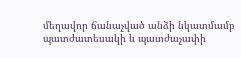մեղավոր ճանաչված անձի նկատմամբ պատժատեսակի և պատժաչափի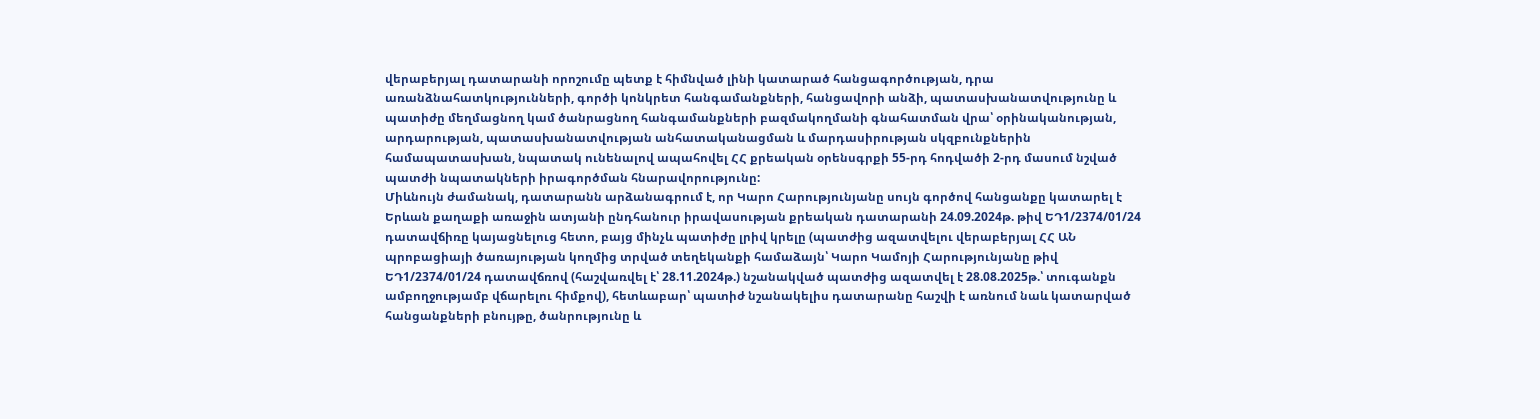վերաբերյալ դատարանի որոշումը պետք է հիմնված լինի կատարած հանցագործության, դրա առանձնահատկությունների, գործի կոնկրետ հանգամանքների, հանցավորի անձի, պատասխանատվությունը և պատիժը մեղմացնող կամ ծանրացնող հանգամանքների բազմակողմանի գնահատման վրա՝ օրինականության, արդարության, պատասխանատվության անհատականացման և մարդասիրության սկզբունքներին համապատասխան, նպատակ ունենալով ապահովել ՀՀ քրեական օրենսգրքի 55-րդ հոդվածի 2-րդ մասում նշված պատժի նպատակների իրագործման հնարավորությունը:
Միևնույն ժամանակ, դատարանն արձանագրում է, որ Կարո Հարությունյանը սույն գործով հանցանքը կատարել է Երևան քաղաքի առաջին ատյանի ընդհանուր իրավասության քրեական դատարանի 24.09.2024թ. թիվ ԵԴ1/2374/01/24 դատավճիռը կայացնելուց հետո, բայց մինչև պատիժը լրիվ կրելը (պատժից ազատվելու վերաբերյալ ՀՀ ԱՆ պրոբացիայի ծառայության կողմից տրված տեղեկանքի համաձայն՝ Կարո Կամոյի Հարությունյանը թիվ ԵԴ1/2374/01/24 դատավճռով (հաշվառվել է՝ 28.11.2024թ.) նշանակված պատժից ազատվել է 28.08.2025թ.՝ տուգանքն ամբողջությամբ վճարելու հիմքով), հետևաբար՝ պատիժ նշանակելիս դատարանը հաշվի է առնում նաև կատարված հանցանքների բնույթը, ծանրությունը և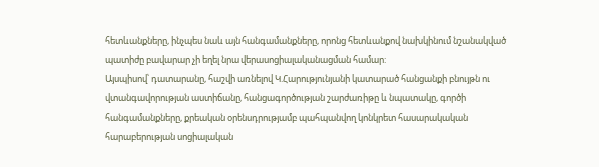հետևանքները, ինչպես նաև այն հանգամանքները, որոնց հետևանքով նախկինում նշանակված պատիժը բավարար չի եղել նրա վերասոցիալականացման համար:
Այսպիսով՝ դատարանը, հաշվի առնելով Կ.Հարությունյանի կատարած հանցանքի բնույթն ու վտանգավորության աստիճանը, հանցագործության շարժառիթը և նպատակը, գործի հանգամանքները, քրեական օրենսդրությամբ պահպանվող կոնկրետ հասարակական հարաբերության սոցիալական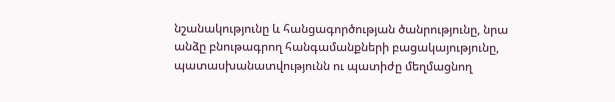նշանակությունը և հանցագործության ծանրությունը, նրա անձը բնութագրող հանգամանքների բացակայությունը, պատասխանատվությունն ու պատիժը մեղմացնող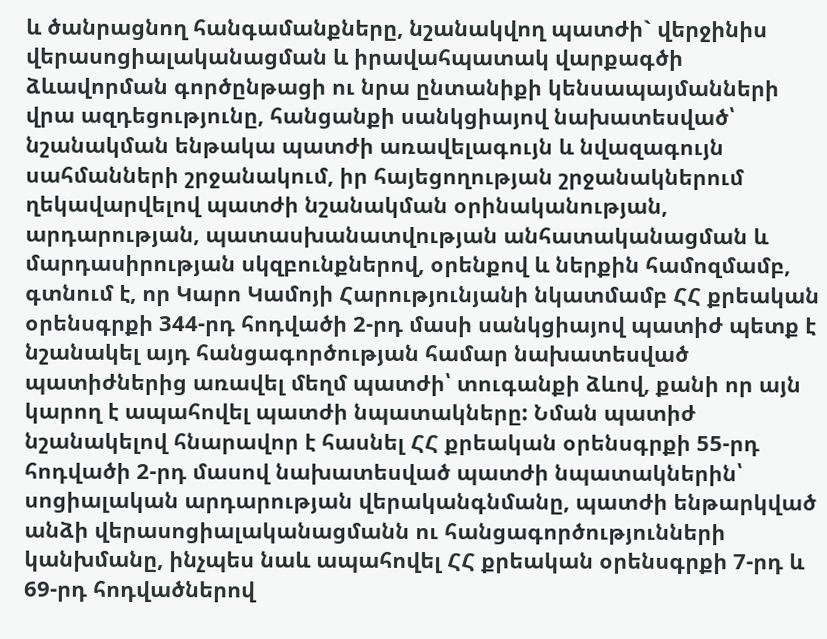և ծանրացնող հանգամանքները, նշանակվող պատժի` վերջինիս վերասոցիալականացման և իրավահպատակ վարքագծի ձևավորման գործընթացի ու նրա ընտանիքի կենսապայմանների վրա ազդեցությունը, հանցանքի սանկցիայով նախատեսված՝ նշանակման ենթակա պատժի առավելագույն և նվազագույն սահմանների շրջանակում, իր հայեցողության շրջանակներում ղեկավարվելով պատժի նշանակման օրինականության, արդարության, պատասխանատվության անհատականացման և մարդասիրության սկզբունքներով, օրենքով և ներքին համոզմամբ, գտնում է, որ Կարո Կամոյի Հարությունյանի նկատմամբ ՀՀ քրեական օրենսգրքի 344-րդ հոդվածի 2-րդ մասի սանկցիայով պատիժ պետք է նշանակել այդ հանցագործության համար նախատեսված պատիժներից առավել մեղմ պատժի՝ տուգանքի ձևով, քանի որ այն կարող է ապահովել պատժի նպատակները: Նման պատիժ նշանակելով հնարավոր է հասնել ՀՀ քրեական օրենսգրքի 55-րդ հոդվածի 2-րդ մասով նախատեսված պատժի նպատակներին՝ սոցիալական արդարության վերականգնմանը, պատժի ենթարկված անձի վերասոցիալականացմանն ու հանցագործությունների կանխմանը, ինչպես նաև ապահովել ՀՀ քրեական օրենսգրքի 7-րդ և 69-րդ հոդվածներով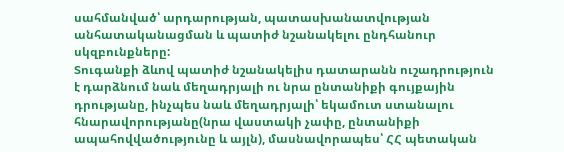սահմանված՝ արդարության, պատասխանատվության անհատականացման և պատիժ նշանակելու ընդհանուր սկզբունքները:
Տուգանքի ձևով պատիժ նշանակելիս դատարանն ուշադրություն է դարձնում նաև մեղադրյալի ու նրա ընտանիքի գույքային դրությանը, ինչպես նաև մեղադրյալի՝ եկամուտ ստանալու հնարավորությանը(նրա վաստակի չափը, ընտանիքի ապահովվածությունը և այլն), մասնավորապես՝ ՀՀ պետական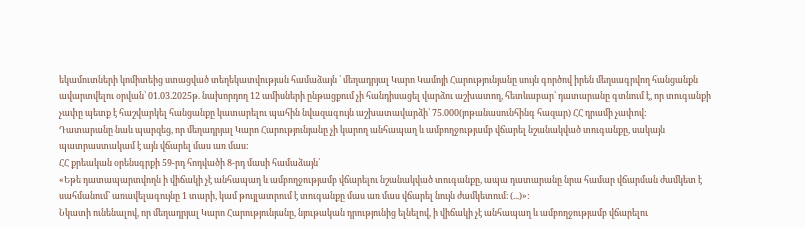եկամուտների կոմիտեից ստացված տեղեկատվության համաձայն ՝ մեղադրյալ Կարո Կամոյի Հարությունյանը սույն գործով իրեն մեղսագրվող հանցանքն ավարտվելու օրվան՝ 01.03.2025թ. նախորդող 12 ամիսների ընթացքում չի հանդիսացել վարձու աշխատող, հետևաբար՝ դատարանը գտնում է, որ տուգանքի չափը պետք է հաշվարկել հանցանքը կատարելու պահին նվազագույն աշխատավարձի՝ 75.000(յոթանասունհինգ հազար) ՀՀ դրամի չափով:
Դատարանը նաև պարզեց, որ մեղադրյալ Կարո Հարությունյանը չի կարող անհապաղ և ամբողջությամբ վճարել նշանակված տուգանքը, սակայն պատրաստակամ է այն վճարել մաս առ մաս:
ՀՀ քրեական օրենսգրքի 59-րդ հոդվածի 8-րդ մասի համաձայն՝
«Եթե դատապարտվողն ի վիճակի չէ անհապաղ և ամբողջությամբ վճարելու նշանակված տուգանքը, ապա դատարանը նրա համար վճարման ժամկետ է սահմանում՝ առավելագույնը 1 տարի, կամ թույլատրում է տուգանքը մաս առ մաս վճարել նույն ժամկետում։ (...)»:
Նկատի ունենալով, որ մեղադրյալ Կարո Հարությունյանը, նյութական դրությունից ելնելով, ի վիճակի չէ անհապաղ և ամբողջությամբ վճարելու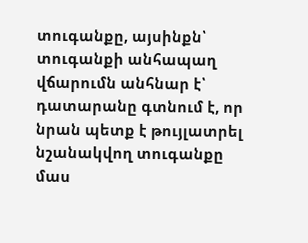տուգանքը, այսինքն՝ տուգանքի անհապաղ վճարումն անհնար է՝ դատարանը գտնում է, որ նրան պետք է թույլատրել նշանակվող տուգանքը մաս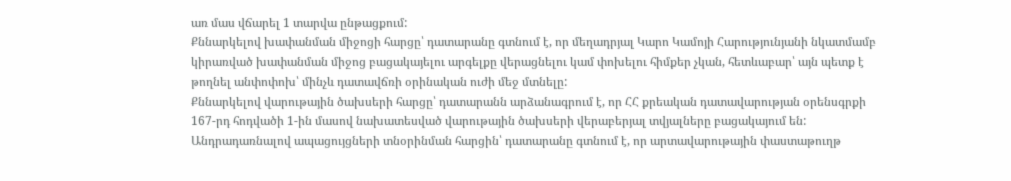առ մաս վճարել 1 տարվա ընթացքում:
Քննարկելով խափանման միջոցի հարցը՝ դատարանը գտնում է, որ մեղադրյալ Կարո Կամոյի Հարությունյանի նկատմամբ կիրառված խափանման միջոց բացակայելու արգելքը վերացնելու կամ փոխելու հիմքեր չկան, հետևաբար՝ այն պետք է թողնել անփոփոխ՝ մինչև դատավճռի օրինական ուժի մեջ մտնելը:
Քննարկելով վարութային ծախսերի հարցը՝ դատարանն արձանագրում է, որ ՀՀ քրեական դատավարության օրենսգրքի 167-րդ հոդվածի 1-ին մասով նախատեսված վարութային ծախսերի վերաբերյալ տվյալները բացակայում են:
Անդրադառնալով ապացույցների տնօրինման հարցին՝ դատարանը գտնում է, որ արտավարութային փաստաթուղթ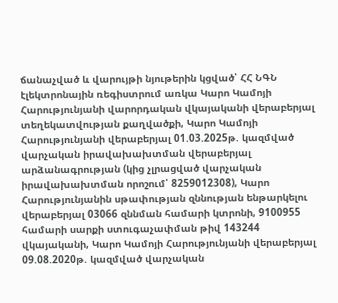ճանաչված և վարույթի նյութերին կցված՝ ՀՀ ՆԳՆ էլեկտրոնային ռեգիստրում առկա Կարո Կամոյի Հարությունյանի վարորդական վկայականի վերաբերյալ տեղեկատվության քաղվածքի, Կարո Կամոյի Հարությունյանի վերաբերյալ 01.03.2025թ. կազմված վարչական իրավախախտման վերաբերյալ արձանագրության (կից չլրացված վարչական իրավախախտման որոշում՝ 8259012308), Կարո Հարությունյանին սթափության զննության ենթարկելու վերաբերյալ 03066 զննման համարի կտրոնի, 9100955 համարի սարքի ստուգաչափման թիվ 143244 վկայականի, Կարո Կամոյի Հարությունյանի վերաբերյալ 09.08.2020թ. կազմված վարչական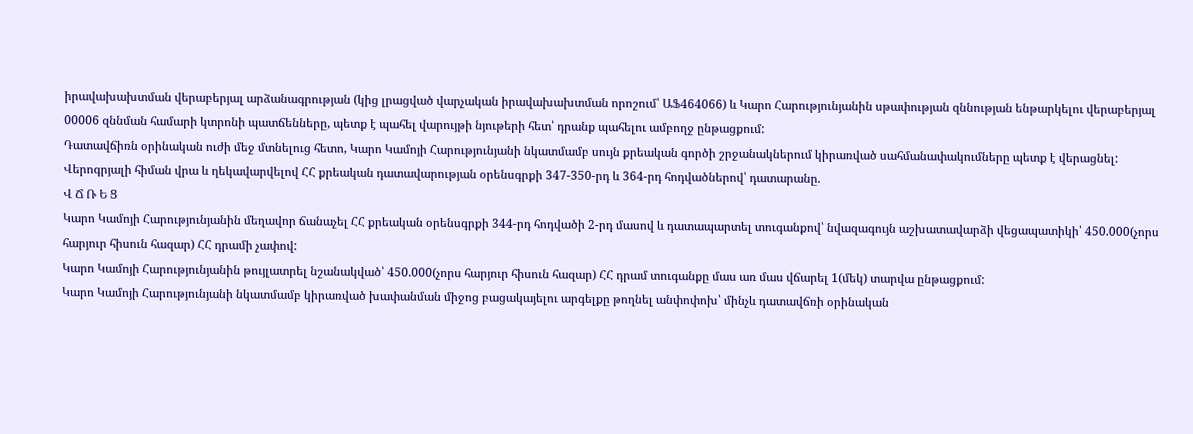իրավախախտման վերաբերյալ արձանագրության (կից լրացված վարչական իրավախախտման որոշում՝ ԱՖ464066) և Կարո Հարությունյանին սթափության զննության ենթարկելու վերաբերյալ 00006 զննման համարի կտրոնի պատճենները, պետք է պահել վարույթի նյութերի հետ՝ դրանք պահելու ամբողջ ընթացքում:
Դատավճիռն օրինական ուժի մեջ մտնելուց հետո, Կարո Կամոյի Հարությունյանի նկատմամբ սույն քրեական գործի շրջանակներում կիրառված սահմանափակումները պետք է վերացնել:
Վերոգրյալի հիման վրա և ղեկավարվելով ՀՀ քրեական դատավարության օրենսգրքի 347-350-րդ և 364-րդ հոդվածներով՝ դատարանը.
Վ Ճ Ռ Ե Ց
Կարո Կամոյի Հարությունյանին մեղավոր ճանաչել ՀՀ քրեական օրենսգրքի 344-րդ հոդվածի 2-րդ մասով և դատապարտել տուգանքով՝ նվազագույն աշխատավարձի վեցապատիկի՝ 450.000(չորս հարյուր հիսուն հազար) ՀՀ դրամի չափով:
Կարո Կամոյի Հարությունյանին թույլատրել նշանակված՝ 450.000(չորս հարյուր հիսուն հազար) ՀՀ դրամ տուգանքը մաս առ մաս վճարել 1(մեկ) տարվա ընթացքում:
Կարո Կամոյի Հարությունյանի նկատմամբ կիրառված խափանման միջոց բացակայելու արգելքը թողնել անփոփոխ՝ մինչև դատավճռի օրինական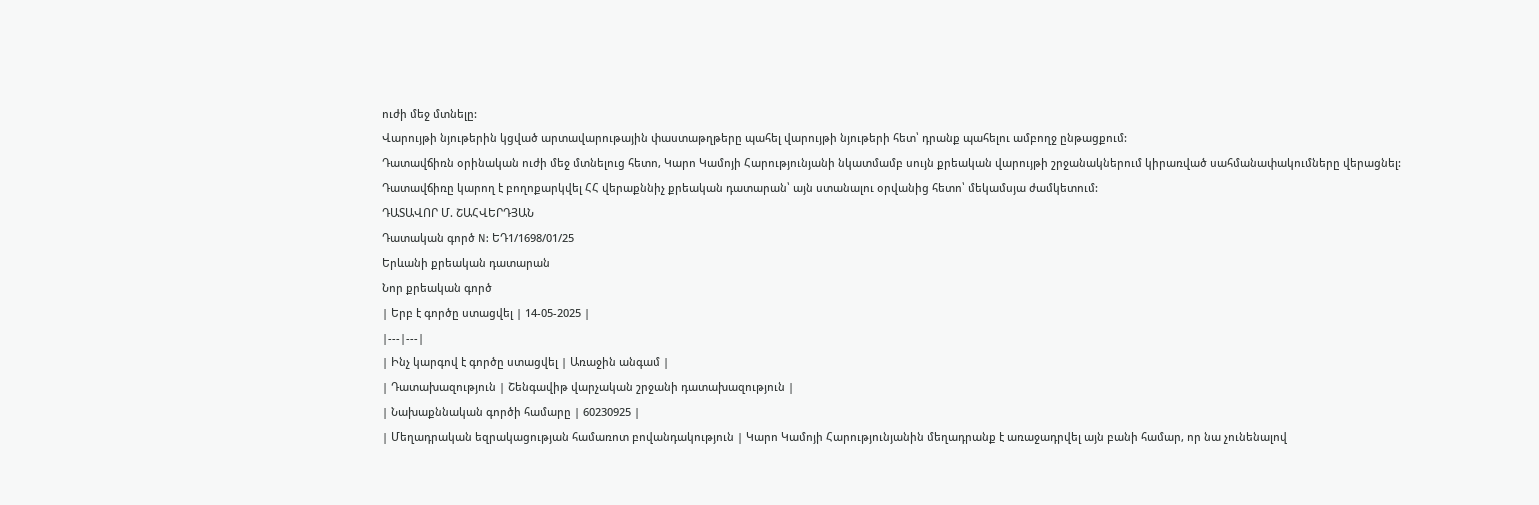ուժի մեջ մտնելը:
Վարույթի նյութերին կցված արտավարութային փաստաթղթերը պահել վարույթի նյութերի հետ՝ դրանք պահելու ամբողջ ընթացքում:
Դատավճիռն օրինական ուժի մեջ մտնելուց հետո, Կարո Կամոյի Հարությունյանի նկատմամբ սույն քրեական վարույթի շրջանակներում կիրառված սահմանափակումները վերացնել:
Դատավճիռը կարող է բողոքարկվել ՀՀ վերաքննիչ քրեական դատարան՝ այն ստանալու օրվանից հետո՝ մեկամսյա ժամկետում:
ԴԱՏԱՎՈՐ Մ. ՇԱՀՎԵՐԴՅԱՆ
Դատական գործ N: ԵԴ1/1698/01/25
Երևանի քրեական դատարան
Նոր քրեական գործ
| Երբ է գործը ստացվել | 14-05-2025 |
|---|---|
| Ինչ կարգով է գործը ստացվել | Առաջին անգամ |
| Դատախազություն | Շենգավիթ վարչական շրջանի դատախազություն |
| Նախաքննական գործի համարը | 60230925 |
| Մեղադրական եզրակացության համառոտ բովանդակություն | Կարո Կամոյի Հարությունյանին մեղադրանք է առաջադրվել այն բանի համար, որ նա չունենալով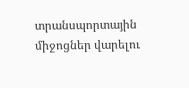տրանսպորտային միջոցներ վարելու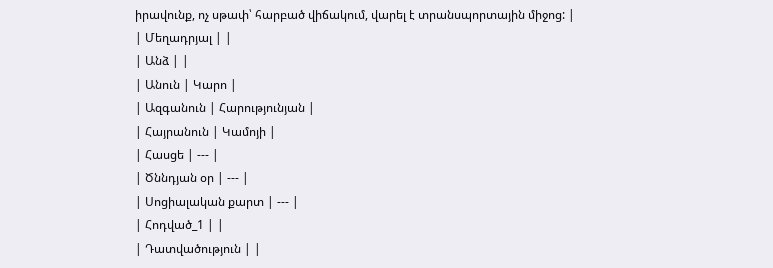իրավունք, ոչ սթափ՝ հարբած վիճակում, վարել է տրանսպորտային միջոց: |
| Մեղադրյալ | |
| Անձ | |
| Անուն | Կարո |
| Ազգանուն | Հարությունյան |
| Հայրանուն | Կամոյի |
| Հասցե | --- |
| Ծննդյան օր | --- |
| Սոցիալական քարտ | --- |
| Հոդված_1 | |
| Դատվածություն | |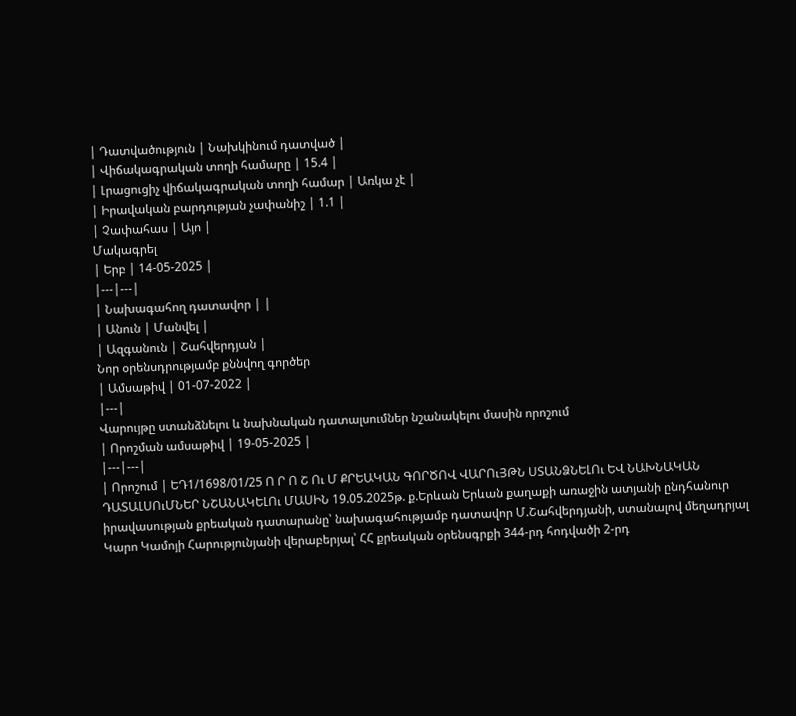| Դատվածություն | Նախկինում դատված |
| Վիճակագրական տողի համարը | 15.4 |
| Լրացուցիչ վիճակագրական տողի համար | Առկա չէ |
| Իրավական բարդության չափանիշ | 1.1 |
| Չափահաս | Այո |
Մակագրել
| Երբ | 14-05-2025 |
|---|---|
| Նախագահող դատավոր | |
| Անուն | Մանվել |
| Ազգանուն | Շահվերդյան |
Նոր օրենսդրությամբ քննվող գործեր
| Ամսաթիվ | 01-07-2022 |
|---|
Վարույթը ստանձնելու և նախնական դատալսումներ նշանակելու մասին որոշում
| Որոշման ամսաթիվ | 19-05-2025 |
|---|---|
| Որոշում | ԵԴ1/1698/01/25 Ո Ր Ո Շ Ու Մ ՔՐԵԱԿԱՆ ԳՈՐԾՈՎ ՎԱՐՈւՅԹՆ ՍՏԱՆՁՆԵԼՈւ ԵՎ ՆԱԽՆԱԿԱՆ ԴԱՏԱԼՍՈւՄՆԵՐ ՆՇԱՆԱԿԵԼՈւ ՄԱՍԻՆ 19.05.2025թ. ք.Երևան Երևան քաղաքի առաջին ատյանի ընդհանուր իրավասության քրեական դատարանը՝ նախագահությամբ դատավոր Մ.Շահվերդյանի, ստանալով մեղադրյալ Կարո Կամոյի Հարությունյանի վերաբերյալ՝ ՀՀ քրեական օրենսգրքի 344-րդ հոդվածի 2-րդ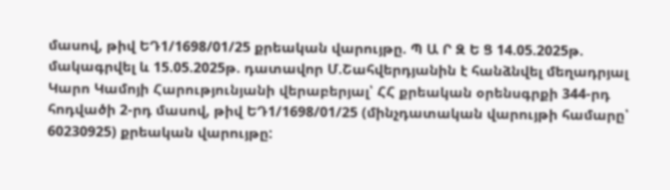մասով, թիվ ԵԴ1/1698/01/25 քրեական վարույթը. Պ Ա Ր Զ Ե Ց 14.05.2025թ. մակագրվել և 15.05.2025թ. դատավոր Մ.Շահվերդյանին է հանձնվել մեղադրյալ Կարո Կամոյի Հարությունյանի վերաբերյալ՝ ՀՀ քրեական օրենսգրքի 344-րդ հոդվածի 2-րդ մասով, թիվ ԵԴ1/1698/01/25 (մինչդատական վարույթի համարը՝ 60230925) քրեական վարույթը: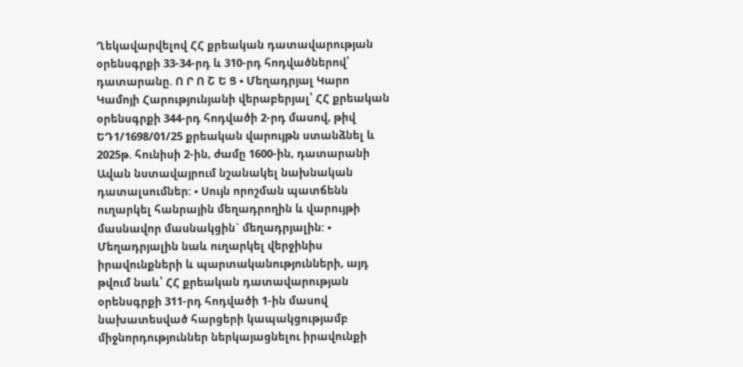Ղեկավարվելով ՀՀ քրեական դատավարության օրենսգրքի 33-34-րդ և 310-րդ հոդվածներով՝ դատարանը. Ո Ր Ո Շ Ե Ց • Մեղադրյալ Կարո Կամոյի Հարությունյանի վերաբերյալ՝ ՀՀ քրեական օրենսգրքի 344-րդ հոդվածի 2-րդ մասով, թիվ ԵԴ1/1698/01/25 քրեական վարույթն ստանձնել և 2025թ. հունիսի 2-ին, ժամը 1600-ին, դատարանի Ավան նստավայրում նշանակել նախնական դատալսումներ: • Սույն որոշման պատճենն ուղարկել հանրային մեղադրողին և վարույթի մասնավոր մասնակցին` մեղադրյալին: • Մեղադրյալին նաև ուղարկել վերջինիս իրավունքների և պարտականությունների, այդ թվում նաև՝ ՀՀ քրեական դատավարության օրենսգրքի 311-րդ հոդվածի 1-ին մասով նախատեսված հարցերի կապակցությամբ միջնորդություններ ներկայացնելու իրավունքի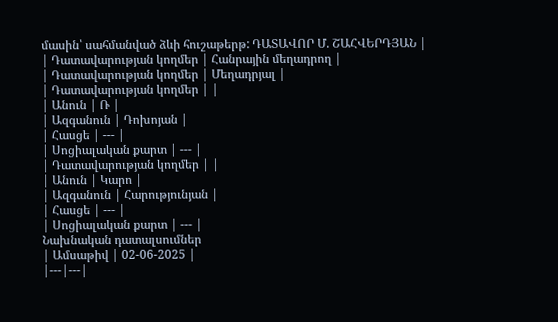մասին՝ սահմանված ձևի հուշաթերթ: ԴԱՏԱՎՈՐ Մ. ՇԱՀՎԵՐԴՅԱՆ |
| Դատավարության կողմեր | Հանրային մեղադրող |
| Դատավարության կողմեր | Մեղադրյալ |
| Դատավարության կողմեր | |
| Անուն | Ռ |
| Ազգանուն | Դոխոյան |
| Հասցե | --- |
| Սոցիալական քարտ | --- |
| Դատավարության կողմեր | |
| Անուն | Կարո |
| Ազգանուն | Հարությունյան |
| Հասցե | --- |
| Սոցիալական քարտ | --- |
Նախնական դատալսումներ
| Ամսաթիվ | 02-06-2025 |
|---|---|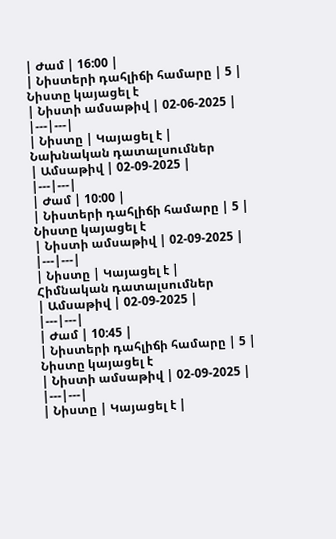| Ժամ | 16:00 |
| Նիստերի դահլիճի համարը | 5 |
Նիստը կայացել է
| Նիստի ամսաթիվ | 02-06-2025 |
|---|---|
| Նիստը | Կայացել է |
Նախնական դատալսումներ
| Ամսաթիվ | 02-09-2025 |
|---|---|
| Ժամ | 10:00 |
| Նիստերի դահլիճի համարը | 5 |
Նիստը կայացել է
| Նիստի ամսաթիվ | 02-09-2025 |
|---|---|
| Նիստը | Կայացել է |
Հիմնական դատալսումներ
| Ամսաթիվ | 02-09-2025 |
|---|---|
| Ժամ | 10:45 |
| Նիստերի դահլիճի համարը | 5 |
Նիստը կայացել է
| Նիստի ամսաթիվ | 02-09-2025 |
|---|---|
| Նիստը | Կայացել է |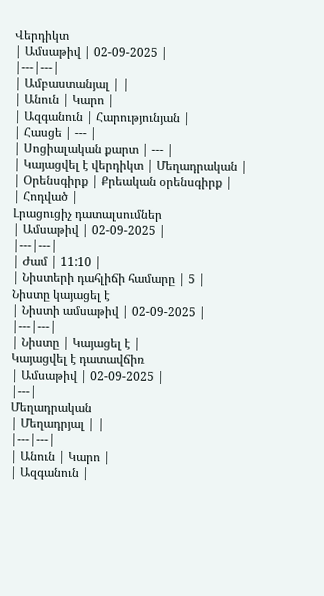Վերդիկտ
| Ամսաթիվ | 02-09-2025 |
|---|---|
| Ամբաստանյալ | |
| Անուն | Կարո |
| Ազգանուն | Հարությունյան |
| Հասցե | --- |
| Սոցիալական քարտ | --- |
| Կայացվել է վերդիկտ | Մեղադրական |
| Օրենսգիրք | Քրեական օրենսգիրք |
| Հոդված |
Լրացուցիչ դատալսումներ
| Ամսաթիվ | 02-09-2025 |
|---|---|
| Ժամ | 11:10 |
| Նիստերի դահլիճի համարը | 5 |
Նիստը կայացել է
| Նիստի ամսաթիվ | 02-09-2025 |
|---|---|
| Նիստը | Կայացել է |
Կայացվել է դատավճիռ
| Ամսաթիվ | 02-09-2025 |
|---|
Մեղադրական
| Մեղադրյալ | |
|---|---|
| Անուն | Կարո |
| Ազգանուն |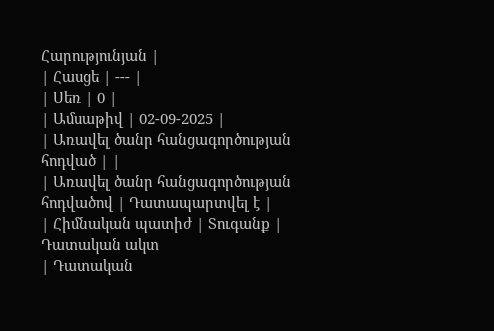Հարությունյան |
| Հասցե | --- |
| Սեռ | 0 |
| Ամսաթիվ | 02-09-2025 |
| Առավել ծանր հանցագործության հոդված | |
| Առավել ծանր հանցագործության հոդվածով | Դատապարտվել է |
| Հիմնական պատիժ | Տուգանք |
Դատական ակտ
| Դատական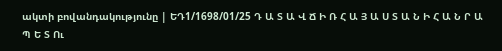ակտի բովանդակությունը | ԵԴ1/1698/01/25 Դ Ա Տ Ա Վ Ճ Ի Ռ Հ Ա Յ Ա Ս Տ Ա Ն Ի Հ Ա Ն Ր Ա Պ Ե Տ Ու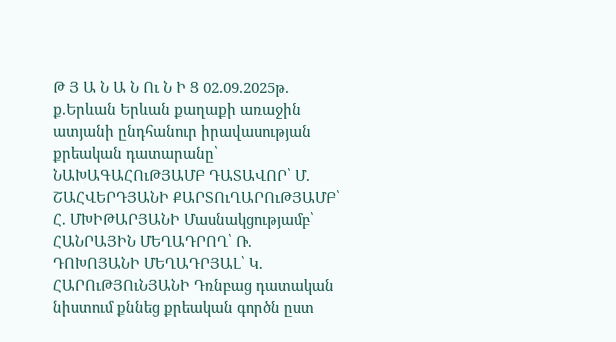Թ Յ Ա Ն Ա Ն Ու Ն Ի Ց 02.09.2025թ. ք.Երևան Երևան քաղաքի առաջին ատյանի ընդհանուր իրավասության քրեական դատարանը՝ ՆԱԽԱԳԱՀՈւԹՅԱՄԲ ԴԱՏԱՎՈՐ՝ Մ. ՇԱՀՎԵՐԴՅԱՆԻ ՔԱՐՏՈւՂԱՐՈւԹՅԱՄԲ՝ Հ. ՄԽԻԹԱՐՅԱՆԻ Մասնակցությամբ՝ ՀԱՆՐԱՅԻՆ ՄԵՂԱԴՐՈՂ՝ Ռ. ԴՈԽՈՅԱՆԻ ՄԵՂԱԴՐՅԱԼ՝ Կ. ՀԱՐՈւԹՅՈւՆՅԱՆԻ Դռնբաց դատական նիստում քննեց քրեական գործն ըստ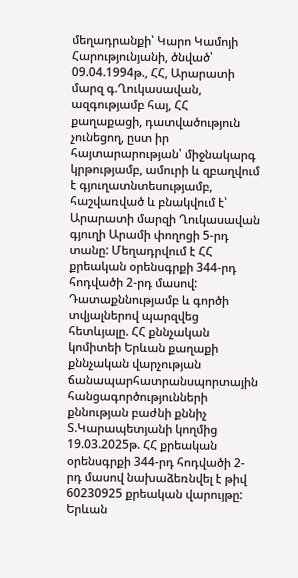մեղադրանքի՝ Կարո Կամոյի Հարությունյանի, ծնված՝ 09.04.1994թ., ՀՀ, Արարատի մարզ գ.Ղուկասավան, ազգությամբ հայ, ՀՀ քաղաքացի, դատվածություն չունեցող, ըստ իր հայտարարության՝ միջնակարգ կրթությամբ, ամուրի և զբաղվում է գյուղատնտեսությամբ, հաշվառված և բնակվում է՝ Արարատի մարզի Ղուկասավան գյուղի Արամի փողոցի 5-րդ տանը: Մեղադրվում է ՀՀ քրեական օրենսգրքի 344-րդ հոդվածի 2-րդ մասով: Դատաքննությամբ և գործի տվյալներով պարզվեց հետևյալը. ՀՀ քննչական կոմիտեի Երևան քաղաքի քննչական վարչության ճանապարհատրանսպորտային հանցագործությունների քննության բաժնի քննիչ Տ.Կարապետյանի կողմից 19.03.2025թ. ՀՀ քրեական օրենսգրքի 344-րդ հոդվածի 2-րդ մասով նախաձեռնվել է թիվ 60230925 քրեական վարույթը: Երևան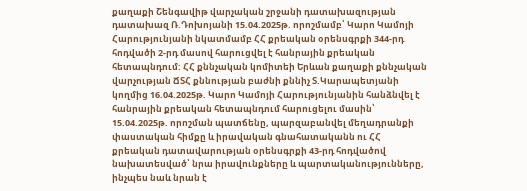քաղաքի Շենգավիթ վարչական շրջանի դատախազության դատախազ Ռ.Դոխոյանի 15.04.2025թ. որոշմամբ՝ Կարո Կամոյի Հարությունյանի նկատմամբ ՀՀ քրեական օրենսգրքի 344-րդ հոդվածի 2-րդ մասով հարուցվել է հանրային քրեական հետապնդում: ՀՀ քննչական կոմիտեի Երևան քաղաքի քննչական վարչության ՃՏՀ քննության բաժնի քննիչ Տ.Կարապետյանի կողմից 16.04.2025թ. Կարո Կամոյի Հարությունյանին հանձնվել է հանրային քրեական հետապնդում հարուցելու մասին՝ 15.04.2025թ. որոշման պատճենը, պարզաբանվել մեղադրանքի փաստական հիմքը և իրավական գնահատականն ու ՀՀ քրեական դատավարության օրենսգրքի 43-րդ հոդվածով նախատեսված՝ նրա իրավունքները և պարտականությունները, ինչպես նաև նրան է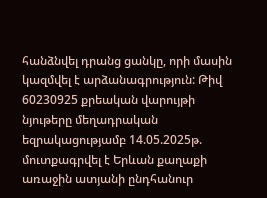հանձնվել դրանց ցանկը, որի մասին կազմվել է արձանագրություն: Թիվ 60230925 քրեական վարույթի նյութերը մեղադրական եզրակացությամբ 14.05.2025թ. մուտքագրվել է Երևան քաղաքի առաջին ատյանի ընդհանուր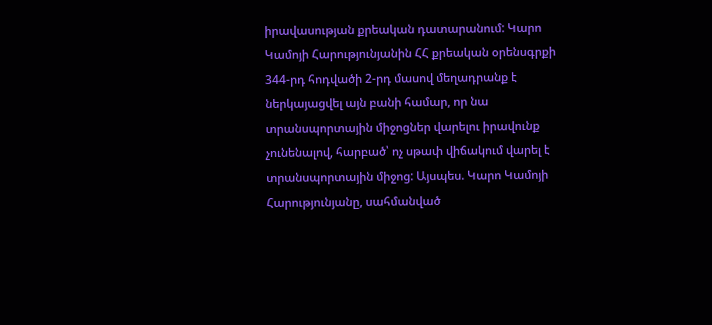իրավասության քրեական դատարանում: Կարո Կամոյի Հարությունյանին ՀՀ քրեական օրենսգրքի 344-րդ հոդվածի 2-րդ մասով մեղադրանք է ներկայացվել այն բանի համար, որ նա տրանսպորտային միջոցներ վարելու իրավունք չունենալով, հարբած՝ ոչ սթափ վիճակում վարել է տրանսպորտային միջոց: Այսպես. Կարո Կամոյի Հարությունյանը, սահմանված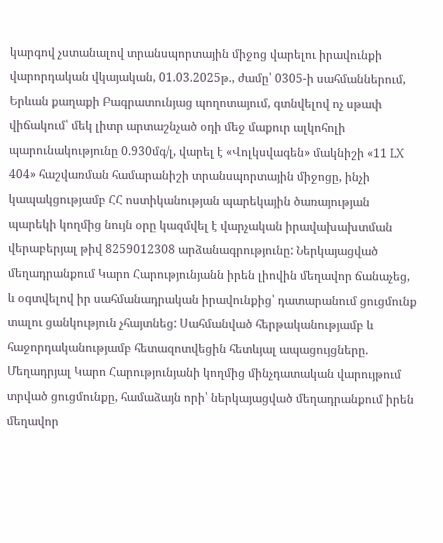կարգով չստանալով տրանսպորտային միջոց վարելու իրավունքի վարորդական վկայական, 01.03.2025թ., ժամը՝ 0305-ի սահմաններում, Երևան քաղաքի Բագրատունյաց պողոտայում, գտնվելով ոչ սթափ վիճակում՝ մեկ լիտր արտաշնչած օդի մեջ մաքուր ալկոհոլի պարունակությունը 0.930մգ/լ, վարել է «Վոլկսվագեն» մակնիշի «11 LX 404» հաշվառման համարանիշի տրանսպորտային միջոցը, ինչի կապակցությամբ ՀՀ ոստիկանության պարեկային ծառայության պարեկի կողմից նույն օրը կազմվել է վարչական իրավախախտման վերաբերյալ թիվ 8259012308 արձանագրությունը: Ներկայացված մեղադրանքում Կարո Հարությունյանն իրեն լիովին մեղավոր ճանաչեց, և օգտվելով իր սահմանադրական իրավունքից՝ դատարանում ցուցմունք տալու ցանկություն չհայտնեց: Սահմանված հերթականությամբ և հաջորդականությամբ հետազոտվեցին հետևյալ ապացույցները. Մեղադրյալ Կարո Հարությունյանի կողմից մինչդատական վարույթում տրված ցուցմունքը, համաձայն որի՝ ներկայացված մեղադրանքում իրեն մեղավոր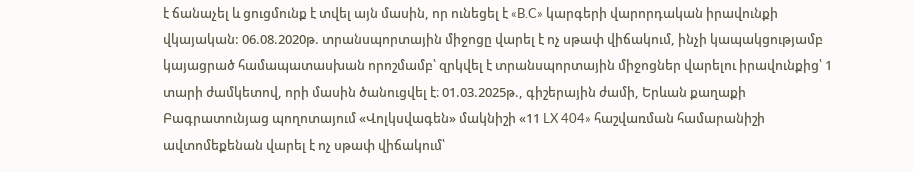է ճանաչել և ցուցմունք է տվել այն մասին, որ ունեցել է «B.C» կարգերի վարորդական իրավունքի վկայական: 06.08.2020թ. տրանսպորտային միջոցը վարել է ոչ սթափ վիճակում, ինչի կապակցությամբ կայացրած համապատասխան որոշմամբ՝ զրկվել է տրանսպորտային միջոցներ վարելու իրավունքից՝ 1 տարի ժամկետով, որի մասին ծանուցվել է։ 01.03.2025թ., գիշերային ժամի, Երևան քաղաքի Բագրատունյաց պողոտայում «Վոլկսվագեն» մակնիշի «11 LX 404» հաշվառման համարանիշի ավտոմեքենան վարել է ոչ սթափ վիճակում՝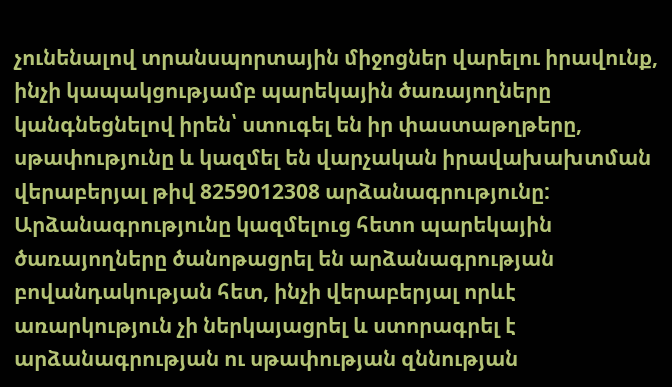չունենալով տրանսպորտային միջոցներ վարելու իրավունք, ինչի կապակցությամբ պարեկային ծառայողները կանգնեցնելով իրեն՝ ստուգել են իր փաստաթղթերը, սթափությունը և կազմել են վարչական իրավախախտման վերաբերյալ թիվ 8259012308 արձանագրությունը: Արձանագրությունը կազմելուց հետո պարեկային ծառայողները ծանոթացրել են արձանագրության բովանդակության հետ, ինչի վերաբերյալ որևէ առարկություն չի ներկայացրել և ստորագրել է արձանագրության ու սթափության զննության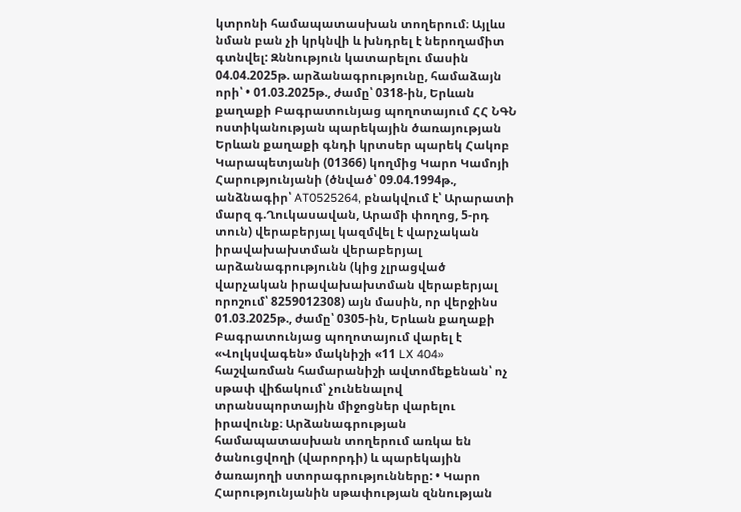կտրոնի համապատասխան տողերում։ Այլևս նման բան չի կրկնվի և խնդրել է ներողամիտ գտնվել: Զննություն կատարելու մասին 04.04.2025թ. արձանագրությունը, համաձայն որի՝ • 01.03.2025թ., ժամը՝ 0318-ին, Երևան քաղաքի Բագրատունյաց պողոտայում ՀՀ ՆԳՆ ոստիկանության պարեկային ծառայության Երևան քաղաքի գնդի կրտսեր պարեկ Հակոբ Կարապետյանի (01366) կողմից Կարո Կամոյի Հարությունյանի (ծնված՝ 09.04.1994թ., անձնագիր՝ AT0525264, բնակվում է՝ Արարատի մարզ գ.Ղուկասավան, Արամի փողոց, 5-րդ տուն) վերաբերյալ կազմվել է վարչական իրավախախտման վերաբերյալ արձանագրությունն (կից չլրացված վարչական իրավախախտման վերաբերյալ որոշում՝ 8259012308) այն մասին, որ վերջինս 01.03.2025թ., ժամը՝ 0305-ին, Երևան քաղաքի Բագրատունյաց պողոտայում վարել է «Վոլկսվագեն» մակնիշի «11 LX 404» հաշվառման համարանիշի ավտոմեքենան՝ ոչ սթափ վիճակում՝ չունենալով տրանսպորտային միջոցներ վարելու իրավունք։ Արձանագրության համապատասխան տողերում առկա են ծանուցվողի (վարորդի) և պարեկային ծառայողի ստորագրությունները: • Կարո Հարությունյանին սթափության զննության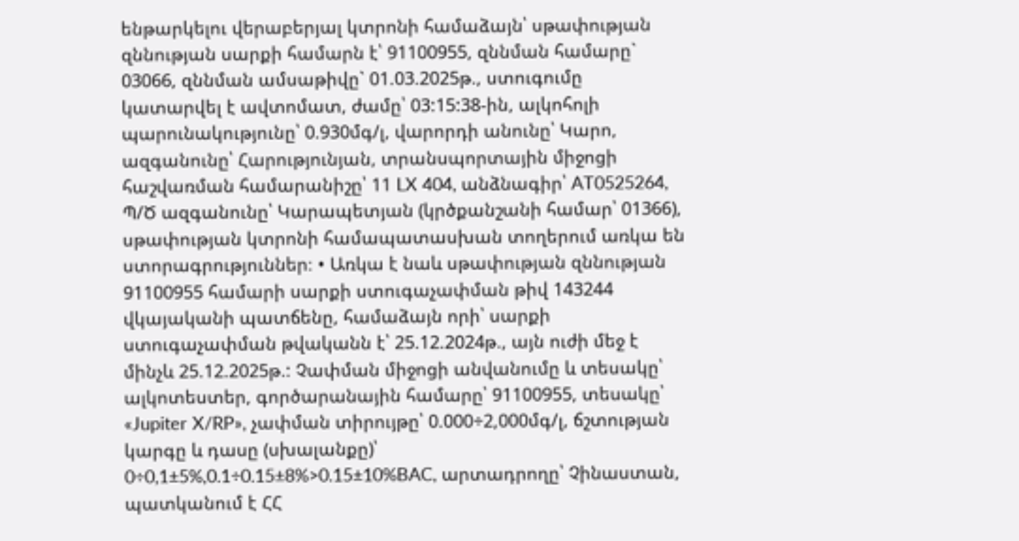ենթարկելու վերաբերյալ կտրոնի համաձայն՝ սթափության զննության սարքի համարն է՝ 91100955, զննման համարը` 03066, զննման ամսաթիվը` 01.03.2025թ., ստուգումը կատարվել է ավտոմատ, ժամը՝ 03:15:38-ին, ալկոհոլի պարունակությունը՝ 0.930մգ/լ, վարորդի անունը՝ Կարո, ազգանունը՝ Հարությունյան, տրանսպորտային միջոցի հաշվառման համարանիշը՝ 11 LX 404, անձնագիր՝ AT0525264, Պ/Ծ ազգանունը՝ Կարապետյան (կրծքանշանի համար՝ 01366), սթափության կտրոնի համապատասխան տողերում առկա են ստորագրություններ։ • Առկա է նաև սթափության զննության 91100955 համարի սարքի ստուգաչափման թիվ 143244 վկայականի պատճենը, համաձայն որի՝ սարքի ստուգաչափման թվականն է՝ 25.12.2024թ., այն ուժի մեջ է մինչև 25.12.2025թ.: Չափման միջոցի անվանումը և տեսակը՝ ալկոտեստեր, գործարանային համարը՝ 91100955, տեսակը՝ «Jupiter X/RP», չափման տիրույթը՝ 0.000÷2,000մգ/լ, ճշտության կարգը և դասը (սխալանքը)՝ 0÷0,1±5%,0.1÷0.15±8%>0.15±10%BAC, արտադրողը՝ Չինաստան, պատկանում է ՀՀ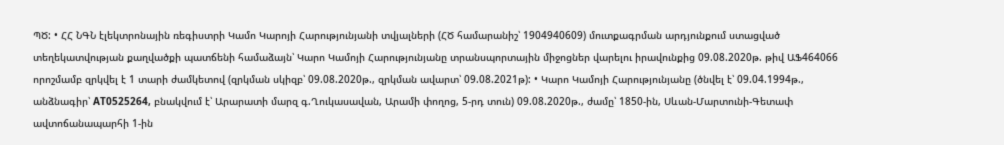ՊԾ: • ՀՀ ՆԳՆ էլեկտրոնային ռեգիստրի Կամո Կարոյի Հարությունյանի տվյալների (ՀԾ համարանիշ՝ 1904940609) մուտքագրման արդյունքում ստացված տեղեկատվության քաղվածքի պատճենի համաձայն՝ Կարո Կամոյի Հարությունյանը տրանսպորտային միջոցներ վարելու իրավունքից 09.08.2020թ. թիվ ԱՖ464066 որոշմամբ զրկվել է 1 տարի ժամկետով (զրկման սկիզբ՝ 09.08.2020թ., զրկման ավարտ՝ 09.08.2021թ): • Կարո Կամոյի Հարությունյանը (ծնվել է՝ 09.04.1994թ., անձնագիր՝ AT0525264, բնակվում է՝ Արարատի մարզ գ.Ղուկասավան, Արամի փողոց, 5-րդ տուն) 09.08.2020թ., ժամը՝ 1850-ին, Սևան-Մարտունի-Գետափ ավտոճանապարհի 1-ին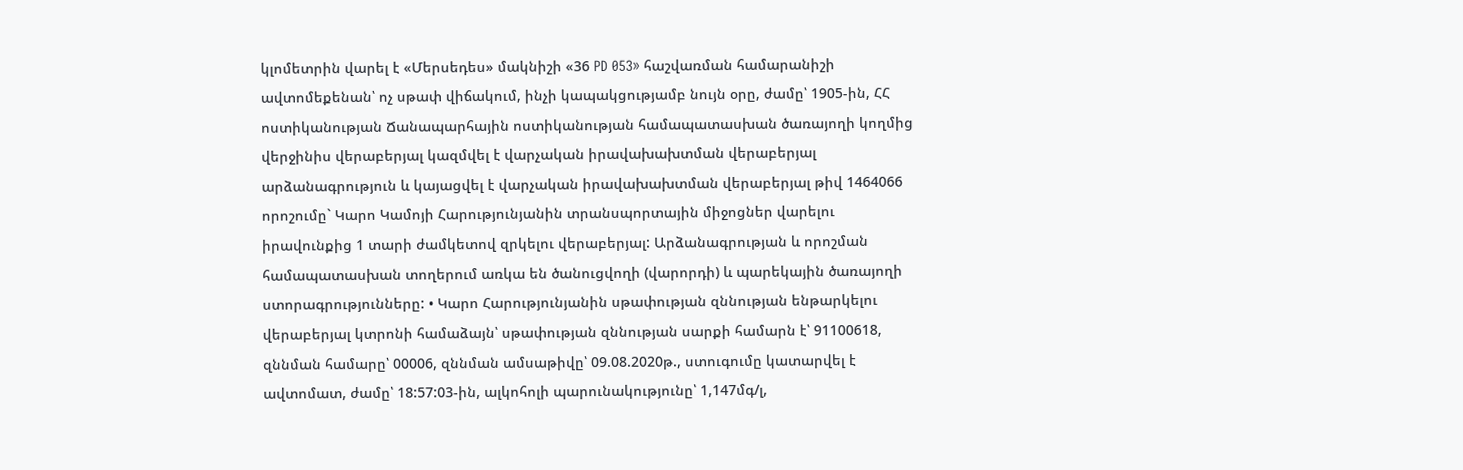կլոմետրին վարել է «Մերսեդես» մակնիշի «36 PD 053» հաշվառման համարանիշի ավտոմեքենան՝ ոչ սթափ վիճակում, ինչի կապակցությամբ նույն օրը, ժամը՝ 1905-ին, ՀՀ ոստիկանության Ճանապարհային ոստիկանության համապատասխան ծառայողի կողմից վերջինիս վերաբերյալ կազմվել է վարչական իրավախախտման վերաբերյալ արձանագրություն և կայացվել է վարչական իրավախախտման վերաբերյալ թիվ 1464066 որոշումը` Կարո Կամոյի Հարությունյանին տրանսպորտային միջոցներ վարելու իրավունքից 1 տարի ժամկետով զրկելու վերաբերյալ: Արձանագրության և որոշման համապատասխան տողերում առկա են ծանուցվողի (վարորդի) և պարեկային ծառայողի ստորագրությունները: • Կարո Հարությունյանին սթափության զննության ենթարկելու վերաբերյալ կտրոնի համաձայն՝ սթափության զննության սարքի համարն է՝ 91100618, զննման համարը՝ 00006, զննման ամսաթիվը՝ 09.08.2020թ., ստուգումը կատարվել է ավտոմատ, ժամը՝ 18:57:03-ին, ալկոհոլի պարունակությունը՝ 1,147մգ/լ,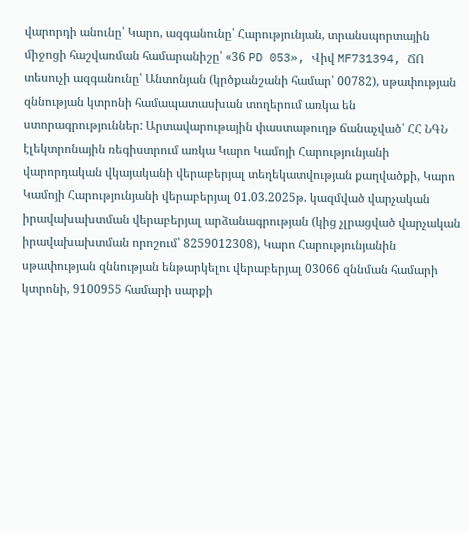վարորդի անունը՝ Կարո, ազգանունը՝ Հարությունյան, տրանսպորտային միջոցի հաշվառման համարանիշը՝ «36 PD 053», Վիվ MF731394, ՃՈ տեսուչի ազգանունը՝ Անտոնյան (կրծքանշանի համար՝ 00782), սթափության զննության կտրոնի համապատասխան տողերում առկա են ստորագրություններ: Արտավարութային փաստաթուղթ ճանաչված՝ ՀՀ ՆԳՆ էլեկտրոնային ռեգիստրում առկա Կարո Կամոյի Հարությունյանի վարորդական վկայականի վերաբերյալ տեղեկատվության քաղվածքի, Կարո Կամոյի Հարությունյանի վերաբերյալ 01.03.2025թ. կազմված վարչական իրավախախտման վերաբերյալ արձանագրության (կից չլրացված վարչական իրավախախտման որոշում՝ 8259012308), Կարո Հարությունյանին սթափության զննության ենթարկելու վերաբերյալ 03066 զննման համարի կտրոնի, 9100955 համարի սարքի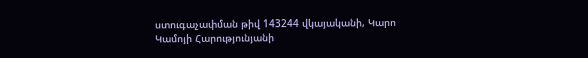ստուգաչափման թիվ 143244 վկայականի, Կարո Կամոյի Հարությունյանի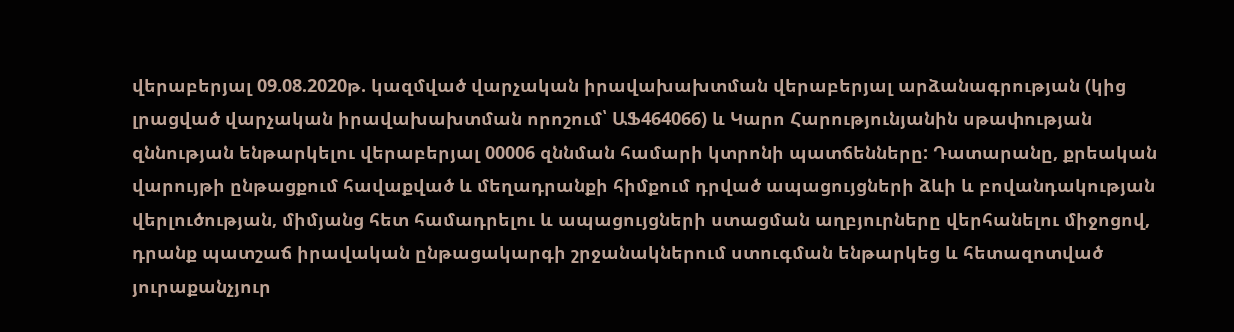վերաբերյալ 09.08.2020թ. կազմված վարչական իրավախախտման վերաբերյալ արձանագրության (կից լրացված վարչական իրավախախտման որոշում՝ ԱՖ464066) և Կարո Հարությունյանին սթափության զննության ենթարկելու վերաբերյալ 00006 զննման համարի կտրոնի պատճենները: Դատարանը, քրեական վարույթի ընթացքում հավաքված և մեղադրանքի հիմքում դրված ապացույցների ձևի և բովանդակության վերլուծության, միմյանց հետ համադրելու և ապացույցների ստացման աղբյուրները վերհանելու միջոցով, դրանք պատշաճ իրավական ընթացակարգի շրջանակներում ստուգման ենթարկեց և հետազոտված յուրաքանչյուր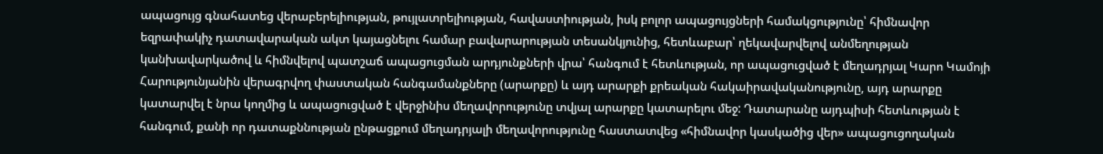ապացույց գնահատեց վերաբերելիության, թույլատրելիության, հավաստիության, իսկ բոլոր ապացույցների համակցությունը՝ հիմնավոր եզրափակիչ դատավարական ակտ կայացնելու համար բավարարության տեսանկյունից, հետևաբար՝ ղեկավարվելով անմեղության կանխավարկածով և հիմնվելով պատշաճ ապացուցման արդյունքների վրա՝ հանգում է հետևության, որ ապացուցված է մեղադրյալ Կարո Կամոյի Հարությունյանին վերագրվող փաստական հանգամանքները (արարքը) և այդ արարքի քրեական հակաիրավականությունը, այդ արարքը կատարվել է նրա կողմից և ապացուցված է վերջինիս մեղավորությունը տվյալ արարքը կատարելու մեջ: Դատարանը այդպիսի հետևության է հանգում, քանի որ դատաքննության ընթացքում մեղադրյալի մեղավորությունը հաստատվեց «հիմնավոր կասկածից վեր» ապացուցողական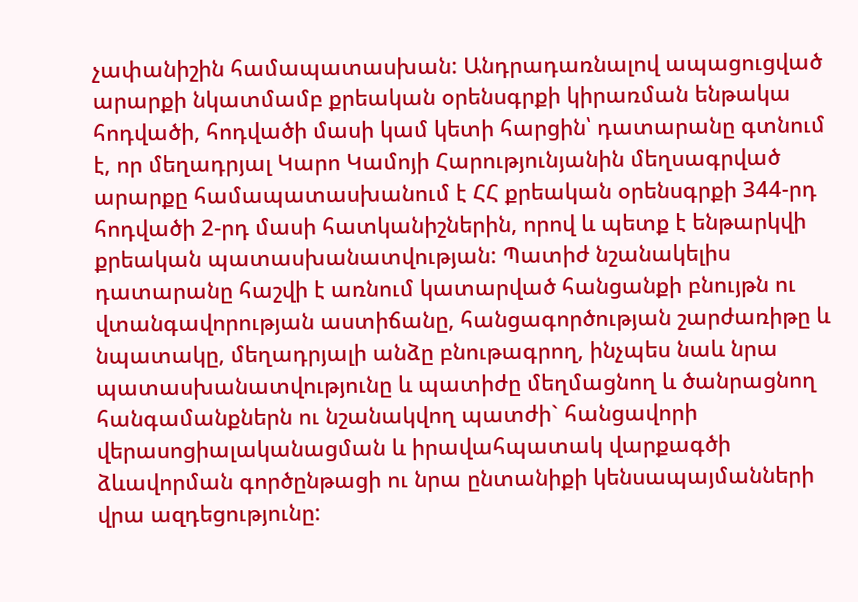չափանիշին համապատասխան: Անդրադառնալով ապացուցված արարքի նկատմամբ քրեական օրենսգրքի կիրառման ենթակա հոդվածի, հոդվածի մասի կամ կետի հարցին՝ դատարանը գտնում է, որ մեղադրյալ Կարո Կամոյի Հարությունյանին մեղսագրված արարքը համապատասխանում է ՀՀ քրեական օրենսգրքի 344-րդ հոդվածի 2-րդ մասի հատկանիշներին, որով և պետք է ենթարկվի քրեական պատասխանատվության: Պատիժ նշանակելիս դատարանը հաշվի է առնում կատարված հանցանքի բնույթն ու վտանգավորության աստիճանը, հանցագործության շարժառիթը և նպատակը, մեղադրյալի անձը բնութագրող, ինչպես նաև նրա պատասխանատվությունը և պատիժը մեղմացնող և ծանրացնող հանգամանքներն ու նշանակվող պատժի` հանցավորի վերասոցիալականացման և իրավահպատակ վարքագծի ձևավորման գործընթացի ու նրա ընտանիքի կենսապայմանների վրա ազդեցությունը: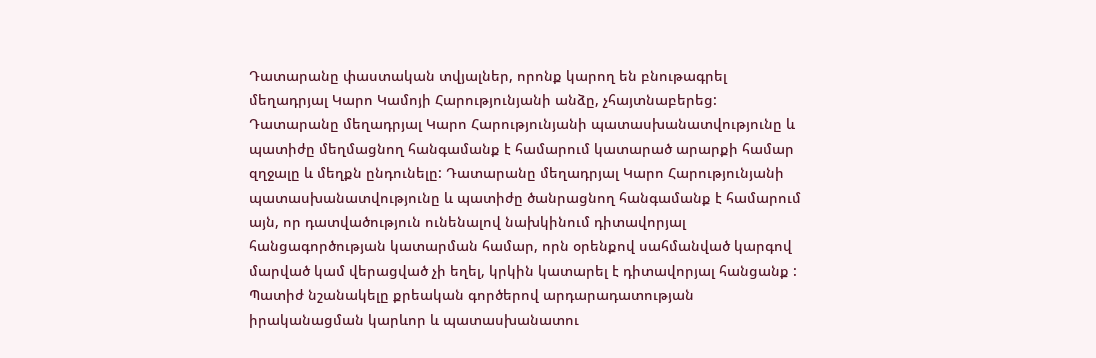Դատարանը փաստական տվյալներ, որոնք կարող են բնութագրել մեղադրյալ Կարո Կամոյի Հարությունյանի անձը, չհայտնաբերեց: Դատարանը մեղադրյալ Կարո Հարությունյանի պատասխանատվությունը և պատիժը մեղմացնող հանգամանք է համարում կատարած արարքի համար զղջալը և մեղքն ընդունելը: Դատարանը մեղադրյալ Կարո Հարությունյանի պատասխանատվությունը և պատիժը ծանրացնող հանգամանք է համարում այն, որ դատվածություն ունենալով նախկինում դիտավորյալ հանցագործության կատարման համար, որն օրենքով սահմանված կարգով մարված կամ վերացված չի եղել, կրկին կատարել է դիտավորյալ հանցանք : Պատիժ նշանակելը քրեական գործերով արդարադատության իրականացման կարևոր և պատասխանատու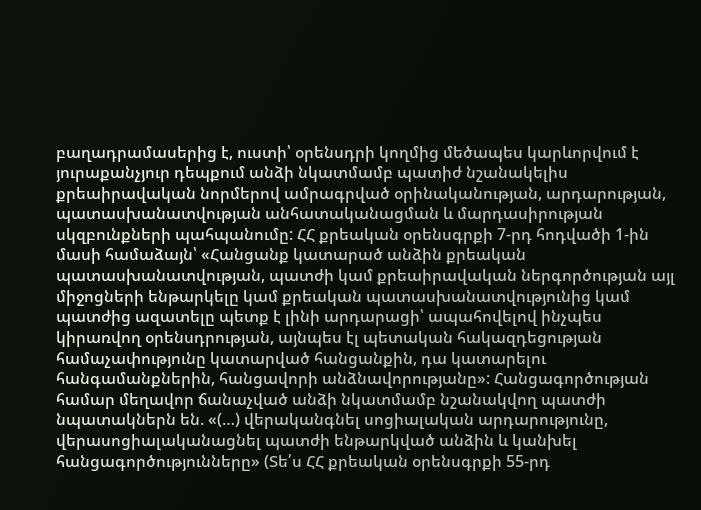բաղադրամասերից է, ուստի՝ օրենսդրի կողմից մեծապես կարևորվում է յուրաքանչյուր դեպքում անձի նկատմամբ պատիժ նշանակելիս քրեաիրավական նորմերով ամրագրված օրինականության, արդարության, պատասխանատվության անհատականացման և մարդասիրության սկզբունքների պահպանումը: ՀՀ քրեական օրենսգրքի 7-րդ հոդվածի 1-ին մասի համաձայն՝ «Հանցանք կատարած անձին քրեական պատասխանատվության, պատժի կամ քրեաիրավական ներգործության այլ միջոցների ենթարկելը կամ քրեական պատասխանատվությունից կամ պատժից ազատելը պետք է լինի արդարացի՝ ապահովելով ինչպես կիրառվող օրենսդրության, այնպես էլ պետական հակազդեցության համաչափությունը կատարված հանցանքին, դա կատարելու հանգամանքներին, հանցավորի անձնավորությանը»: Հանցագործության համար մեղավոր ճանաչված անձի նկատմամբ նշանակվող պատժի նպատակներն են. «(…) վերականգնել սոցիալական արդարությունը, վերասոցիալականացնել պատժի ենթարկված անձին և կանխել հանցագործությունները» (Տե՛ս ՀՀ քրեական օրենսգրքի 55-րդ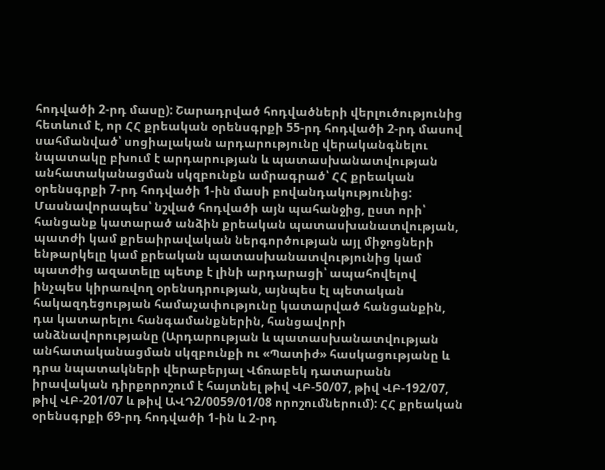հոդվածի 2-րդ մասը): Շարադրված հոդվածների վերլուծությունից հետևում է, որ ՀՀ քրեական օրենսգրքի 55-րդ հոդվածի 2-րդ մասով սահմանված՝ սոցիալական արդարությունը վերականգնելու նպատակը բխում է արդարության և պատասխանատվության անհատականացման սկզբունքն ամրագրած՝ ՀՀ քրեական օրենսգրքի 7-րդ հոդվածի 1-ին մասի բովանդակությունից: Մասնավորապես՝ նշված հոդվածի այն պահանջից, ըստ որի՝ հանցանք կատարած անձին քրեական պատասխանատվության, պատժի կամ քրեաիրավական ներգործության այլ միջոցների ենթարկելը կամ քրեական պատասխանատվությունից կամ պատժից ազատելը պետք է լինի արդարացի՝ ապահովելով ինչպես կիրառվող օրենսդրության, այնպես էլ պետական հակազդեցության համաչափությունը կատարված հանցանքին, դա կատարելու հանգամանքներին, հանցավորի անձնավորությանը (Արդարության և պատասխանատվության անհատականացման սկզբունքի ու «Պատիժ» հասկացությանը և դրա նպատակների վերաբերյալ Վճռաբեկ դատարանն իրավական դիրքորոշում է հայտնել թիվ ՎԲ-50/07, թիվ ՎԲ-192/07, թիվ ՎԲ-201/07 և թիվ ԱՎԴ2/0059/01/08 որոշումներում): ՀՀ քրեական օրենսգրքի 69-րդ հոդվածի 1-ին և 2-րդ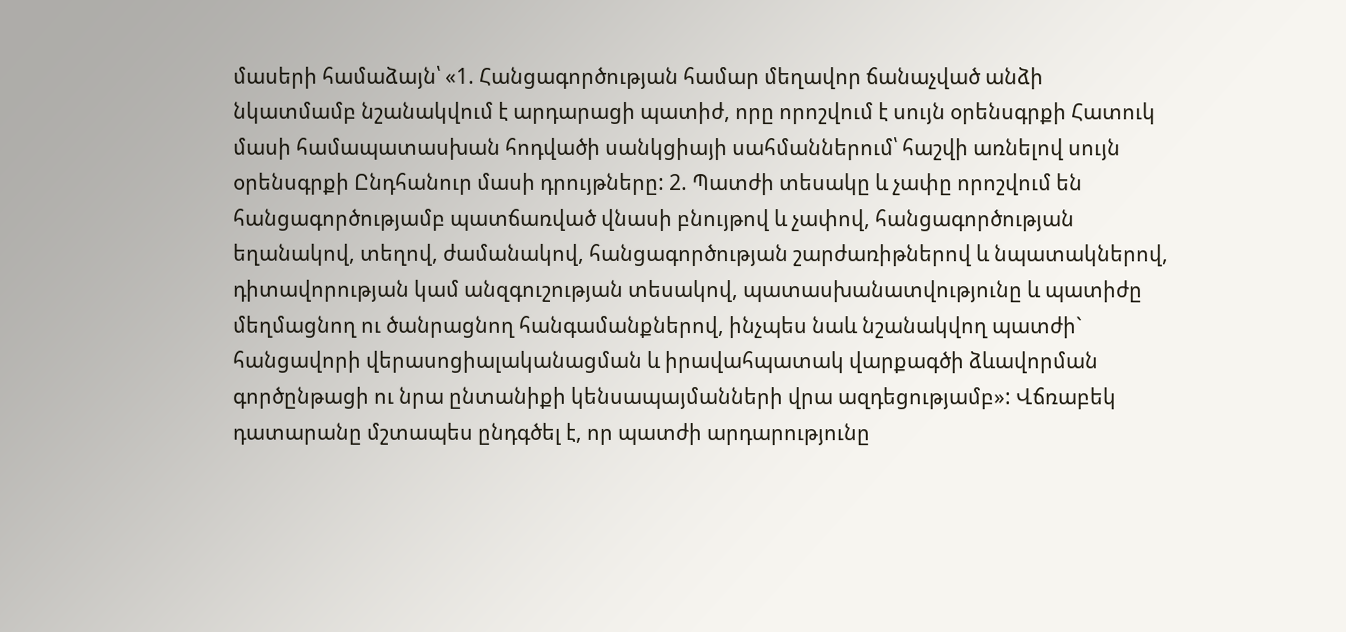մասերի համաձայն՝ «1. Հանցագործության համար մեղավոր ճանաչված անձի նկատմամբ նշանակվում է արդարացի պատիժ, որը որոշվում է սույն օրենսգրքի Հատուկ մասի համապատասխան հոդվածի սանկցիայի սահմաններում՝ հաշվի առնելով սույն օրենսգրքի Ընդհանուր մասի դրույթները: 2. Պատժի տեսակը և չափը որոշվում են հանցագործությամբ պատճառված վնասի բնույթով և չափով, հանցագործության եղանակով, տեղով, ժամանակով, հանցագործության շարժառիթներով և նպատակներով, դիտավորության կամ անզգուշության տեսակով, պատասխանատվությունը և պատիժը մեղմացնող ու ծանրացնող հանգամանքներով, ինչպես նաև նշանակվող պատժի` հանցավորի վերասոցիալականացման և իրավահպատակ վարքագծի ձևավորման գործընթացի ու նրա ընտանիքի կենսապայմանների վրա ազդեցությամբ»: Վճռաբեկ դատարանը մշտապես ընդգծել է, որ պատժի արդարությունը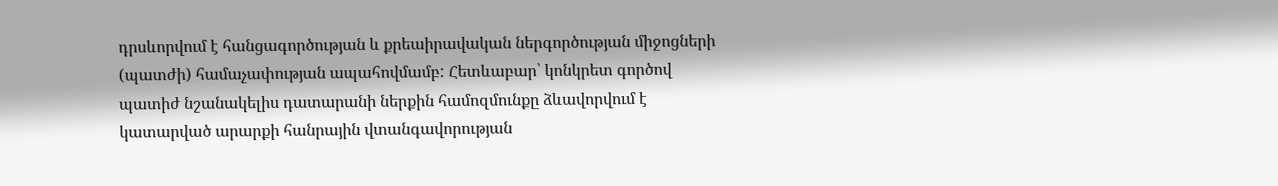դրսևորվում է հանցագործության և քրեաիրավական ներգործության միջոցների (պատժի) համաչափության ապահովմամբ: Հետևաբար՝ կոնկրետ գործով պատիժ նշանակելիս դատարանի ներքին համոզմունքը ձևավորվում է կատարված արարքի հանրային վտանգավորության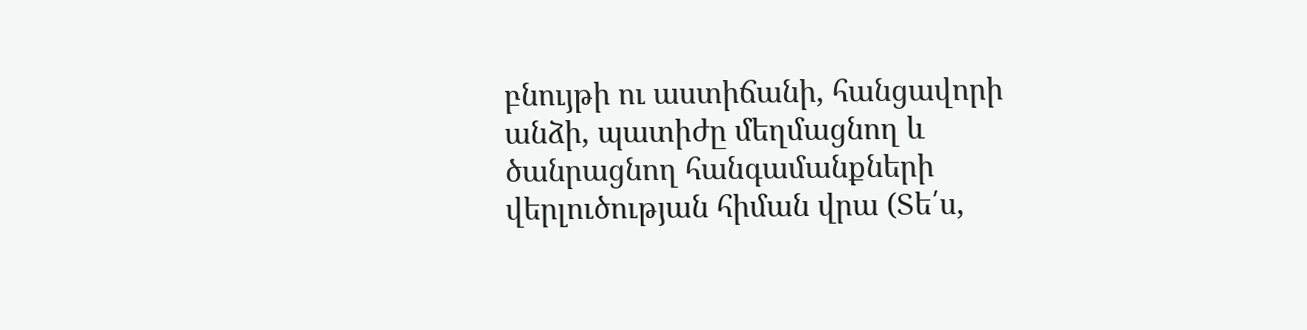բնույթի ու աստիճանի, հանցավորի անձի, պատիժը մեղմացնող և ծանրացնող հանգամանքների վերլուծության հիման վրա (Տե՛ս,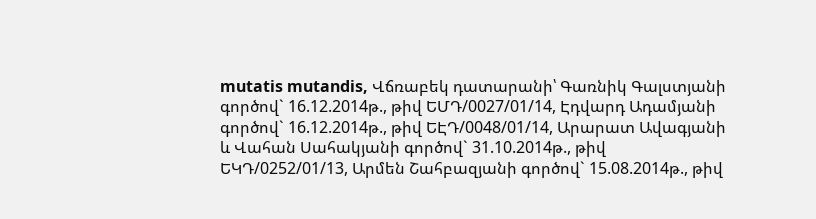mutatis mutandis, Վճռաբեկ դատարանի՝ Գառնիկ Գալստյանի գործով` 16.12.2014թ., թիվ ԵՄԴ/0027/01/14, Էդվարդ Ադամյանի գործով` 16.12.2014թ., թիվ ԵԷԴ/0048/01/14, Արարատ Ավագյանի և Վահան Սահակյանի գործով` 31.10.2014թ., թիվ ԵԿԴ/0252/01/13, Արմեն Շահբազյանի գործով` 15.08.2014թ., թիվ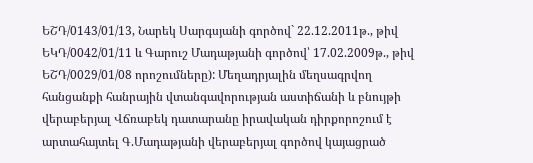ԵՇԴ/0143/01/13, Նարեկ Սարգսյանի գործով` 22.12.2011թ., թիվ ԵԿԴ/0042/01/11 և Գարուշ Մադաթյանի գործով՝ 17.02.2009թ., թիվ ԵՇԴ/0029/01/08 որոշումները): Մեղադրյալին մեղսագրվող հանցանքի հանրային վտանգավորության աստիճանի և բնույթի վերաբերյալ Վճռաբեկ դատարանը իրավական դիրքորոշում է արտահայտել Գ.Մադաթյանի վերաբերյալ գործով կայացրած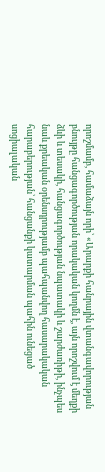որոշմամբ, համաձայն որի՝ «Արարքի հանրային վտանգավորության բնույթը հանցագործության որակական կողմն է, այն որոշվում է մեղքի ձևի և տեսակի, հանցագործության նպատակի և շարժառիթի, ինչպես նաև քրեական օրենսդրությամբ պահպանվող հասարակական հարաբերության՝ հանցանքի կատարման պահին ունեցած սոցիալական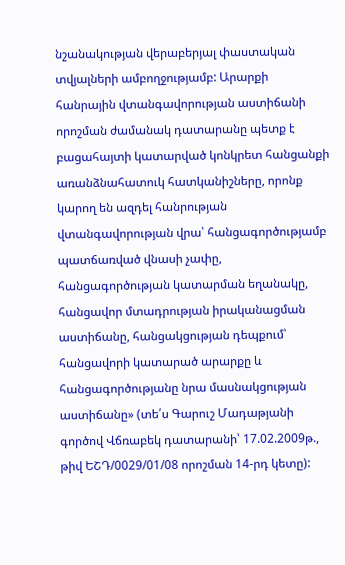նշանակության վերաբերյալ փաստական տվյալների ամբողջությամբ: Արարքի հանրային վտանգավորության աստիճանի որոշման ժամանակ դատարանը պետք է բացահայտի կատարված կոնկրետ հանցանքի առանձնահատուկ հատկանիշները, որոնք կարող են ազդել հանրության վտանգավորության վրա՝ հանցագործությամբ պատճառված վնասի չափը, հանցագործության կատարման եղանակը, հանցավոր մտադրության իրականացման աստիճանը, հանցակցության դեպքում՝ հանցավորի կատարած արարքը և հանցագործությանը նրա մասնակցության աստիճանը» (տե՛ս Գարուշ Մադաթյանի գործով Վճռաբեկ դատարանի՝ 17.02.2009թ., թիվ ԵՇԴ/0029/01/08 որոշման 14-րդ կետը):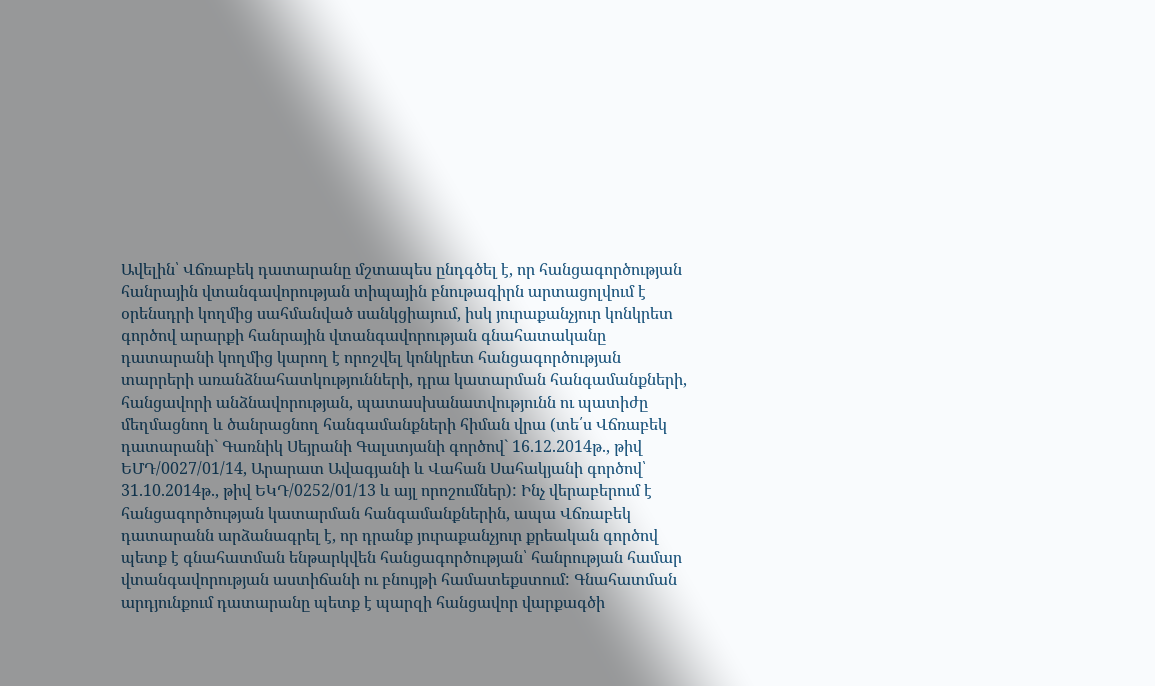Ավելին՝ Վճռաբեկ դատարանը մշտապես ընդգծել է, որ հանցագործության հանրային վտանգավորության տիպային բնութագիրն արտացոլվում է օրենսդրի կողմից սահմանված սանկցիայում, իսկ յուրաքանչյուր կոնկրետ գործով արարքի հանրային վտանգավորության գնահատականը դատարանի կողմից կարող է որոշվել կոնկրետ հանցագործության տարրերի առանձնահատկությունների, դրա կատարման հանգամանքների, հանցավորի անձնավորության, պատասխանատվությունն ու պատիժը մեղմացնող և ծանրացնող հանգամանքների հիման վրա (տե՛ս Վճռաբեկ դատարանի` Գառնիկ Սեյրանի Գալստյանի գործով` 16.12.2014թ., թիվ ԵՄԴ/0027/01/14, Արարատ Ավագյանի և Վահան Սահակյանի գործով՝ 31.10.2014թ., թիվ ԵԿԴ/0252/01/13 և այլ որոշումներ): Ինչ վերաբերում է հանցագործության կատարման հանգամանքներին, ապա Վճռաբեկ դատարանն արձանագրել է, որ դրանք յուրաքանչյուր քրեական գործով պետք է գնահատման ենթարկվեն հանցագործության՝ հանրության համար վտանգավորության աստիճանի ու բնույթի համատեքստում: Գնահատման արդյունքում դատարանը պետք է պարզի հանցավոր վարքագծի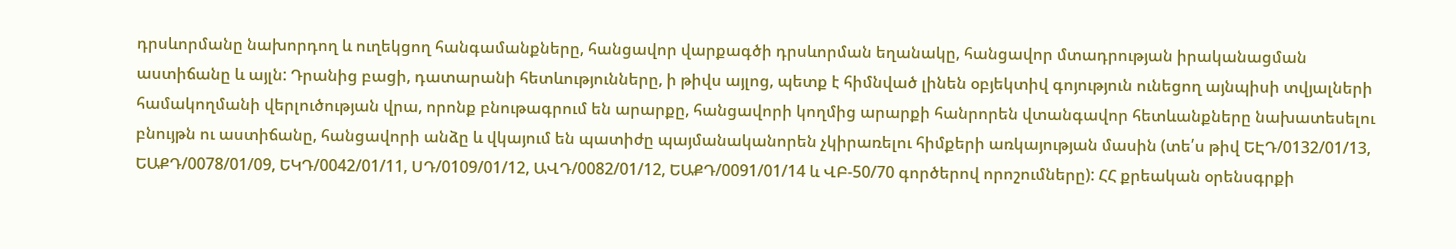դրսևորմանը նախորդող և ուղեկցող հանգամանքները, հանցավոր վարքագծի դրսևորման եղանակը, հանցավոր մտադրության իրականացման աստիճանը և այլն: Դրանից բացի, դատարանի հետևությունները, ի թիվս այլոց, պետք է հիմնված լինեն օբյեկտիվ գոյություն ունեցող այնպիսի տվյալների համակողմանի վերլուծության վրա, որոնք բնութագրում են արարքը, հանցավորի կողմից արարքի հանրորեն վտանգավոր հետևանքները նախատեսելու բնույթն ու աստիճանը, հանցավորի անձը և վկայում են պատիժը պայմանականորեն չկիրառելու հիմքերի առկայության մասին (տե՛ս թիվ ԵԷԴ/0132/01/13, ԵԱՔԴ/0078/01/09, ԵԿԴ/0042/01/11, ՍԴ/0109/01/12, ԱՎԴ/0082/01/12, ԵԱՔԴ/0091/01/14 և ՎԲ-50/70 գործերով որոշումները): ՀՀ քրեական օրենսգրքի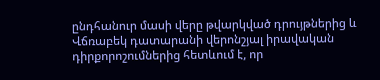ընդհանուր մասի վերը թվարկված դրույթներից և Վճռաբեկ դատարանի վերոնշյալ իրավական դիրքորոշումներից հետևում է, որ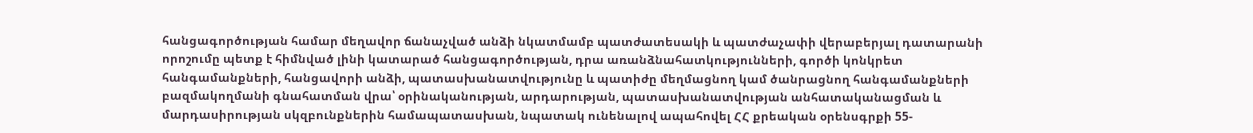հանցագործության համար մեղավոր ճանաչված անձի նկատմամբ պատժատեսակի և պատժաչափի վերաբերյալ դատարանի որոշումը պետք է հիմնված լինի կատարած հանցագործության, դրա առանձնահատկությունների, գործի կոնկրետ հանգամանքների, հանցավորի անձի, պատասխանատվությունը և պատիժը մեղմացնող կամ ծանրացնող հանգամանքների բազմակողմանի գնահատման վրա՝ օրինականության, արդարության, պատասխանատվության անհատականացման և մարդասիրության սկզբունքներին համապատասխան, նպատակ ունենալով ապահովել ՀՀ քրեական օրենսգրքի 55-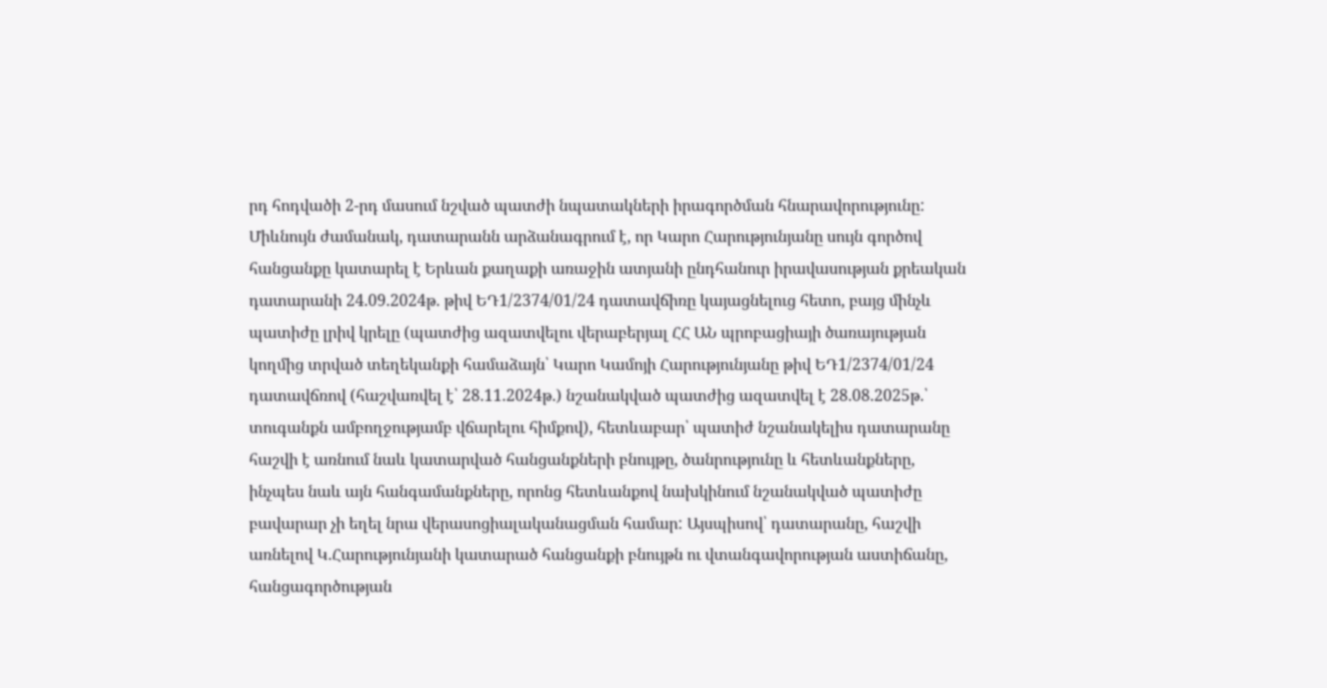րդ հոդվածի 2-րդ մասում նշված պատժի նպատակների իրագործման հնարավորությունը: Միևնույն ժամանակ, դատարանն արձանագրում է, որ Կարո Հարությունյանը սույն գործով հանցանքը կատարել է Երևան քաղաքի առաջին ատյանի ընդհանուր իրավասության քրեական դատարանի 24.09.2024թ. թիվ ԵԴ1/2374/01/24 դատավճիռը կայացնելուց հետո, բայց մինչև պատիժը լրիվ կրելը (պատժից ազատվելու վերաբերյալ ՀՀ ԱՆ պրոբացիայի ծառայության կողմից տրված տեղեկանքի համաձայն՝ Կարո Կամոյի Հարությունյանը թիվ ԵԴ1/2374/01/24 դատավճռով (հաշվառվել է՝ 28.11.2024թ.) նշանակված պատժից ազատվել է 28.08.2025թ.՝ տուգանքն ամբողջությամբ վճարելու հիմքով), հետևաբար՝ պատիժ նշանակելիս դատարանը հաշվի է առնում նաև կատարված հանցանքների բնույթը, ծանրությունը և հետևանքները, ինչպես նաև այն հանգամանքները, որոնց հետևանքով նախկինում նշանակված պատիժը բավարար չի եղել նրա վերասոցիալականացման համար: Այսպիսով՝ դատարանը, հաշվի առնելով Կ.Հարությունյանի կատարած հանցանքի բնույթն ու վտանգավորության աստիճանը, հանցագործության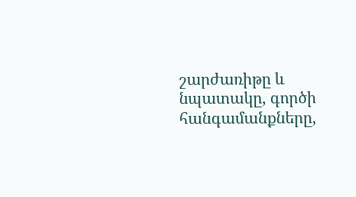շարժառիթը և նպատակը, գործի հանգամանքները,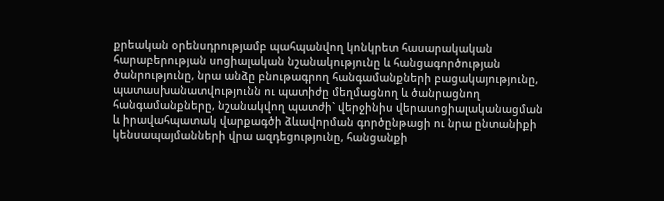քրեական օրենսդրությամբ պահպանվող կոնկրետ հասարակական հարաբերության սոցիալական նշանակությունը և հանցագործության ծանրությունը, նրա անձը բնութագրող հանգամանքների բացակայությունը, պատասխանատվությունն ու պատիժը մեղմացնող և ծանրացնող հանգամանքները, նշանակվող պատժի` վերջինիս վերասոցիալականացման և իրավահպատակ վարքագծի ձևավորման գործընթացի ու նրա ընտանիքի կենսապայմանների վրա ազդեցությունը, հանցանքի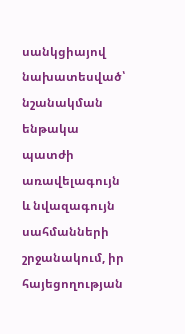սանկցիայով նախատեսված՝ նշանակման ենթակա պատժի առավելագույն և նվազագույն սահմանների շրջանակում, իր հայեցողության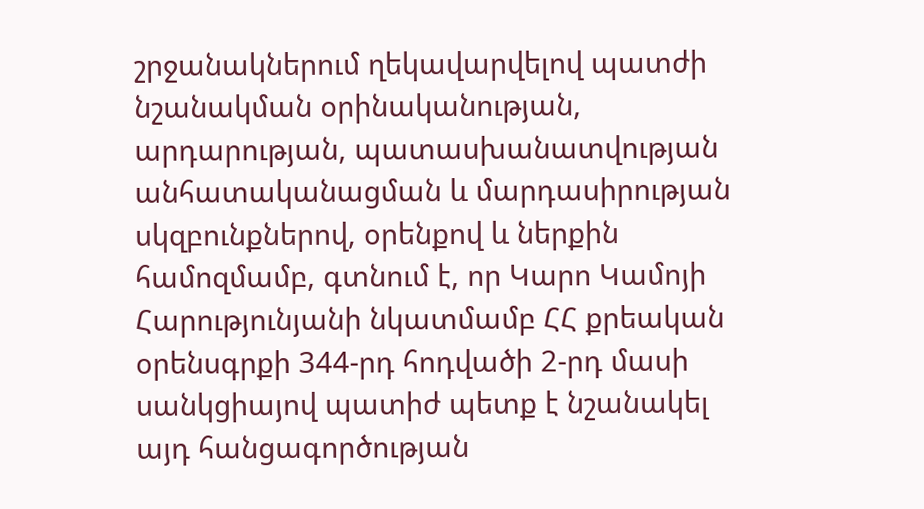շրջանակներում ղեկավարվելով պատժի նշանակման օրինականության, արդարության, պատասխանատվության անհատականացման և մարդասիրության սկզբունքներով, օրենքով և ներքին համոզմամբ, գտնում է, որ Կարո Կամոյի Հարությունյանի նկատմամբ ՀՀ քրեական օրենսգրքի 344-րդ հոդվածի 2-րդ մասի սանկցիայով պատիժ պետք է նշանակել այդ հանցագործության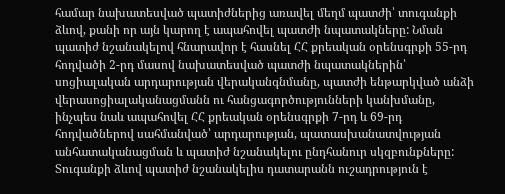համար նախատեսված պատիժներից առավել մեղմ պատժի՝ տուգանքի ձևով, քանի որ այն կարող է ապահովել պատժի նպատակները: Նման պատիժ նշանակելով հնարավոր է հասնել ՀՀ քրեական օրենսգրքի 55-րդ հոդվածի 2-րդ մասով նախատեսված պատժի նպատակներին՝ սոցիալական արդարության վերականգնմանը, պատժի ենթարկված անձի վերասոցիալականացմանն ու հանցագործությունների կանխմանը, ինչպես նաև ապահովել ՀՀ քրեական օրենսգրքի 7-րդ և 69-րդ հոդվածներով սահմանված՝ արդարության, պատասխանատվության անհատականացման և պատիժ նշանակելու ընդհանուր սկզբունքները: Տուգանքի ձևով պատիժ նշանակելիս դատարանն ուշադրություն է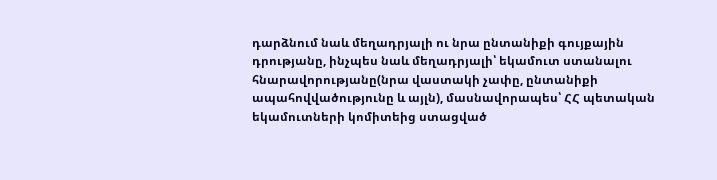դարձնում նաև մեղադրյալի ու նրա ընտանիքի գույքային դրությանը, ինչպես նաև մեղադրյալի՝ եկամուտ ստանալու հնարավորությանը(նրա վաստակի չափը, ընտանիքի ապահովվածությունը և այլն), մասնավորապես՝ ՀՀ պետական եկամուտների կոմիտեից ստացված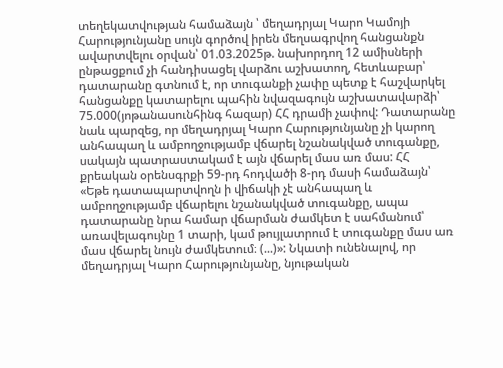տեղեկատվության համաձայն ՝ մեղադրյալ Կարո Կամոյի Հարությունյանը սույն գործով իրեն մեղսագրվող հանցանքն ավարտվելու օրվան՝ 01.03.2025թ. նախորդող 12 ամիսների ընթացքում չի հանդիսացել վարձու աշխատող, հետևաբար՝ դատարանը գտնում է, որ տուգանքի չափը պետք է հաշվարկել հանցանքը կատարելու պահին նվազագույն աշխատավարձի՝ 75.000(յոթանասունհինգ հազար) ՀՀ դրամի չափով: Դատարանը նաև պարզեց, որ մեղադրյալ Կարո Հարությունյանը չի կարող անհապաղ և ամբողջությամբ վճարել նշանակված տուգանքը, սակայն պատրաստակամ է այն վճարել մաս առ մաս: ՀՀ քրեական օրենսգրքի 59-րդ հոդվածի 8-րդ մասի համաձայն՝ «Եթե դատապարտվողն ի վիճակի չէ անհապաղ և ամբողջությամբ վճարելու նշանակված տուգանքը, ապա դատարանը նրա համար վճարման ժամկետ է սահմանում՝ առավելագույնը 1 տարի, կամ թույլատրում է տուգանքը մաս առ մաս վճարել նույն ժամկետում։ (...)»: Նկատի ունենալով, որ մեղադրյալ Կարո Հարությունյանը, նյութական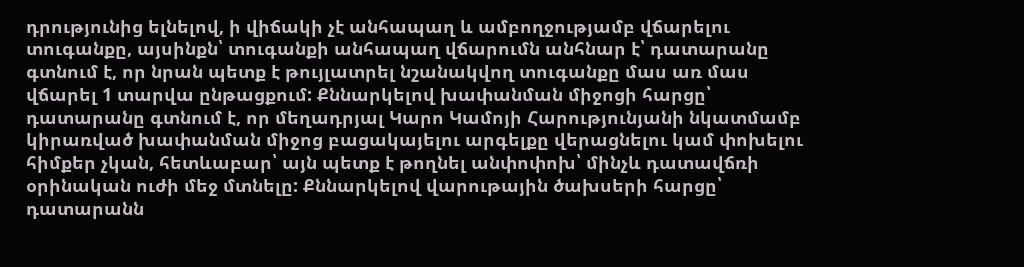դրությունից ելնելով, ի վիճակի չէ անհապաղ և ամբողջությամբ վճարելու տուգանքը, այսինքն՝ տուգանքի անհապաղ վճարումն անհնար է՝ դատարանը գտնում է, որ նրան պետք է թույլատրել նշանակվող տուգանքը մաս առ մաս վճարել 1 տարվա ընթացքում: Քննարկելով խափանման միջոցի հարցը՝ դատարանը գտնում է, որ մեղադրյալ Կարո Կամոյի Հարությունյանի նկատմամբ կիրառված խափանման միջոց բացակայելու արգելքը վերացնելու կամ փոխելու հիմքեր չկան, հետևաբար՝ այն պետք է թողնել անփոփոխ՝ մինչև դատավճռի օրինական ուժի մեջ մտնելը: Քննարկելով վարութային ծախսերի հարցը՝ դատարանն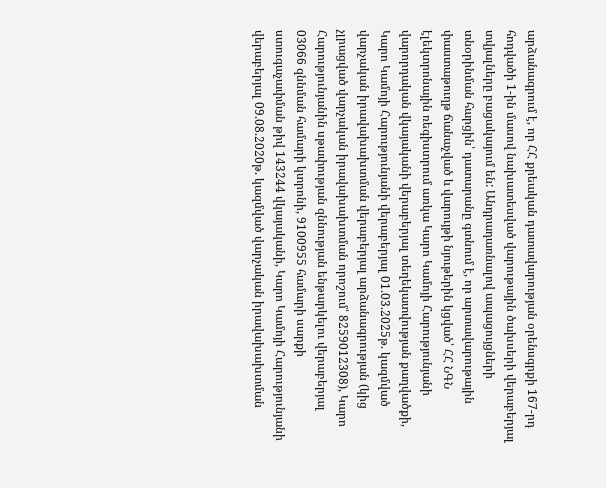արձանագրում է, որ ՀՀ քրեական դատավարության օրենսգրքի 167-րդ հոդվածի 1-ին մասով նախատեսված վարութային ծախսերի վերաբերյալ տվյալները բացակայում են: Անդրադառնալով ապացույցների տնօրինման հարցին՝ դատարանը գտնում է, որ արտավարութային փաստաթուղթ ճանաչված և վարույթի նյութերին կցված՝ ՀՀ ՆԳՆ էլեկտրոնային ռեգիստրում առկա Կարո Կամոյի Հարությունյանի վարորդական վկայականի վերաբերյալ տեղեկատվության քաղվածքի, Կարո Կամոյի Հարությունյանի վերաբերյալ 01.03.2025թ. կազմված վարչական իրավախախտման վերաբերյալ արձանագրության (կից չլրացված վարչական իրավախախտման որոշում՝ 8259012308), Կարո Հարությունյանին սթափության զննության ենթարկելու վերաբերյալ 03066 զննման համարի կտրոնի, 9100955 համարի սարքի ստուգաչափման թիվ 143244 վկայականի, Կարո Կամոյի Հարությունյանի վերաբերյալ 09.08.2020թ. կազմված վարչական իրավախախտման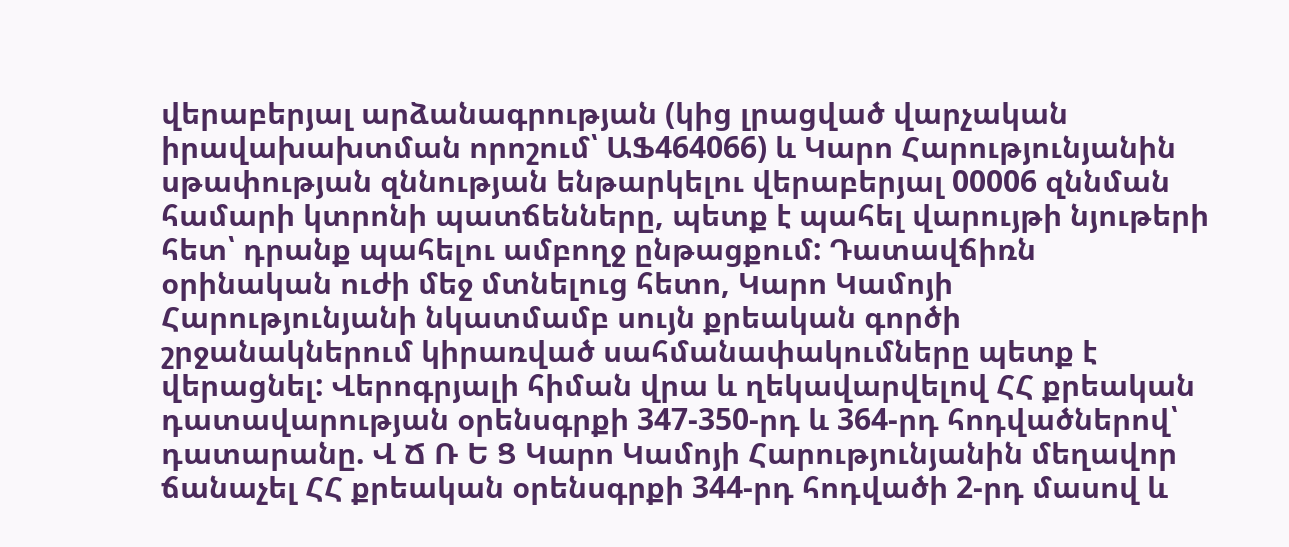վերաբերյալ արձանագրության (կից լրացված վարչական իրավախախտման որոշում՝ ԱՖ464066) և Կարո Հարությունյանին սթափության զննության ենթարկելու վերաբերյալ 00006 զննման համարի կտրոնի պատճենները, պետք է պահել վարույթի նյութերի հետ՝ դրանք պահելու ամբողջ ընթացքում: Դատավճիռն օրինական ուժի մեջ մտնելուց հետո, Կարո Կամոյի Հարությունյանի նկատմամբ սույն քրեական գործի շրջանակներում կիրառված սահմանափակումները պետք է վերացնել: Վերոգրյալի հիման վրա և ղեկավարվելով ՀՀ քրեական դատավարության օրենսգրքի 347-350-րդ և 364-րդ հոդվածներով՝ դատարանը. Վ Ճ Ռ Ե Ց Կարո Կամոյի Հարությունյանին մեղավոր ճանաչել ՀՀ քրեական օրենսգրքի 344-րդ հոդվածի 2-րդ մասով և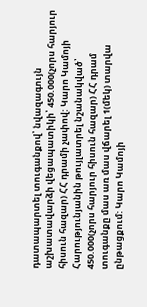դատապարտել տուգանքով՝ նվազագույն աշխատավարձի վեցապատիկի՝ 450.000(չորս հարյուր հիսուն հազար) ՀՀ դրամի չափով: Կարո Կամոյի Հարությունյանին թույլատրել նշանակված՝ 450.000(չորս հարյուր հիսուն հազար) ՀՀ դրամ տուգանքը մաս առ մաս վճարել 1(մեկ) տարվա ընթացքում: Կարո Կամոյի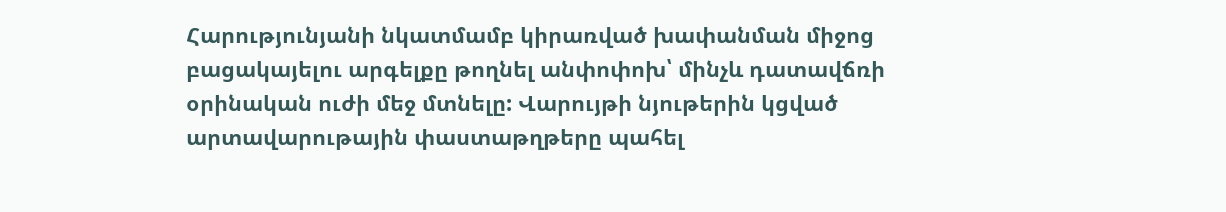Հարությունյանի նկատմամբ կիրառված խափանման միջոց բացակայելու արգելքը թողնել անփոփոխ՝ մինչև դատավճռի օրինական ուժի մեջ մտնելը: Վարույթի նյութերին կցված արտավարութային փաստաթղթերը պահել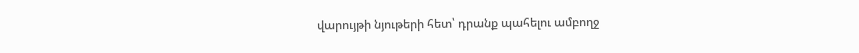վարույթի նյութերի հետ՝ դրանք պահելու ամբողջ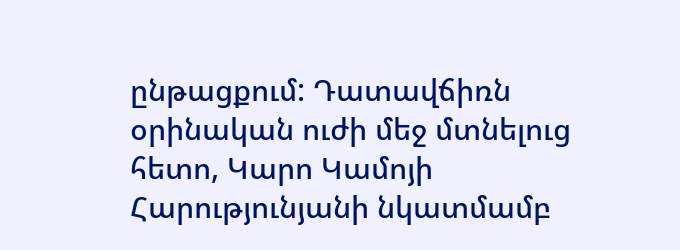ընթացքում: Դատավճիռն օրինական ուժի մեջ մտնելուց հետո, Կարո Կամոյի Հարությունյանի նկատմամբ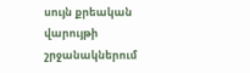սույն քրեական վարույթի շրջանակներում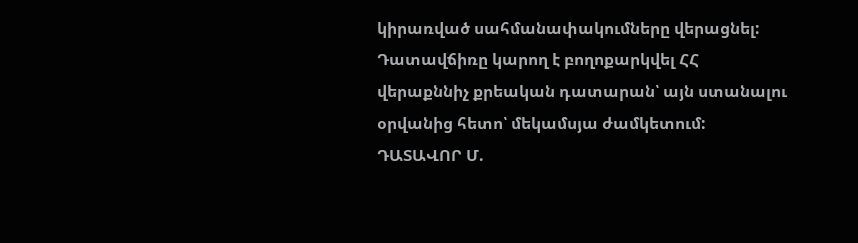կիրառված սահմանափակումները վերացնել: Դատավճիռը կարող է բողոքարկվել ՀՀ վերաքննիչ քրեական դատարան՝ այն ստանալու օրվանից հետո՝ մեկամսյա ժամկետում: ԴԱՏԱՎՈՐ Մ.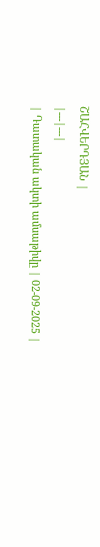ՇԱՀՎԵՐԴՅԱՆ |
|---|---|
| Դատական ակտի ամսաթիվը | 02-09-2025 |